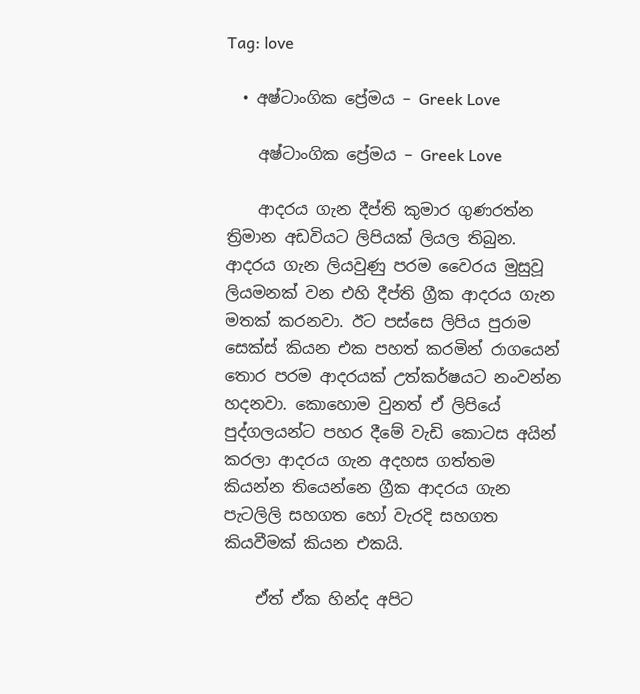Tag: love

  • අෂ්ටාංගික ප්‍රේමය – Greek Love

    අෂ්ටාංගික ප්‍රේමය – Greek Love

    ආදරය ගැන දීප්ති කුමාර ගුණරත්න ත්‍රිමාන අඩවියට ලිපියක් ලියල තිබුන. ආදරය ගැන ලියවුණු පරම වෛරය මුසුවූ ලියමනක් වන එහි දීප්ති ග්‍රීක ආදරය ගැන මතක් කරනවා. ඊට පස්සෙ ලිපිය පුරාම සෙක්ස් කියන එක පහත් කරමින් රාගයෙන් තොර පරම ආදරයක් උත්කර්ෂයට නංවන්න හදනවා. කොහොම වුනත් ඒ ලිපියේ පුද්ගලයන්ට පහර දීමේ වැඩි කොටස අයින් කරලා ආදරය ගැන අදහස ගත්තම කියන්න තියෙන්නෙ ග්‍රීක ආදරය ගැන පැටලිලි සහගත හෝ වැරදි සහගත කියවීමක් කියන එකයි.

    ඒත් ඒක හින්ද අපිට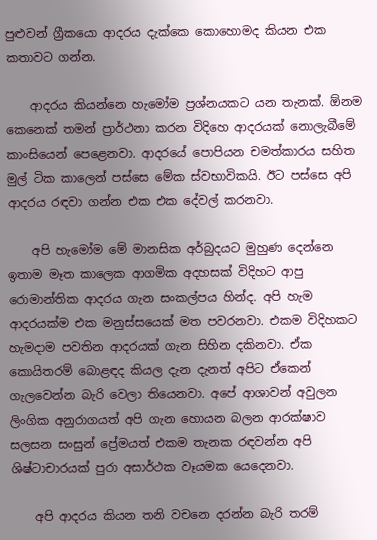පුළුවන් ග්‍රීකයො ආදරය දැක්කෙ කොහොමද කියන එක කතාවට ගන්න.

    ආදරය කියන්නෙ හැමෝම ප්‍රශ්නයකට යන තැනක්. ඕනම කෙනෙක් තමන් ප්‍රාර්ථනා කරන විදිහෙ ආදරයක් නොලැබීමේ කාංසියෙන් පෙළෙනවා. ආදරයේ පොපියන චමත්කාරය සහිත මුල් ටික කාලෙන් පස්සෙ මේක ස්වභාවිකයි. ඊට පස්සෙ අපි ආදරය රඳවා ගන්න එක එක දේවල් කරනවා.

    අපි හැමෝම මේ මානසික අර්බුදයට මුහුණ දෙන්නෙ ඉතාම මෑත කාලෙක ආගමික අදහසක් විදිහට ආපු රොමාන්තික ආදරය ගැන සංකල්පය හින්ද. අපි හැම ආදරයක්ම එක මනුස්සයෙක් මත පවරනවා. එකම විදිහකට හැමදාම පවතින ආදරයක් ගැන සිහින දකිනවා. ඒක කොයිතරම් බොළඳද කියල දැන දැනත් අපිට ඒකෙන් ගැලවෙන්න බැරි වෙලා තියෙනවා. අපේ ආශාවන් අවුලන ලිංගික අනුරාගයත් අපි ගැන හොයන බලන ආරක්ෂාව සලසන සංසුන් ප්‍රේමයත් එකම තැනක රඳවන්න අපි ශිෂ්ටාචාරයක් පුරා අසාර්ථක වෑයමක යෙදෙනවා.

    අපි ආදරය කියන තනි වචනෙ දරන්න බැරි තරම්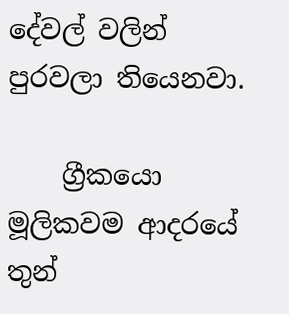දේවල් වලින් පුරවලා තියෙනවා.

    ග්‍රීකයො මූලිකවම ආදරයේ තුන්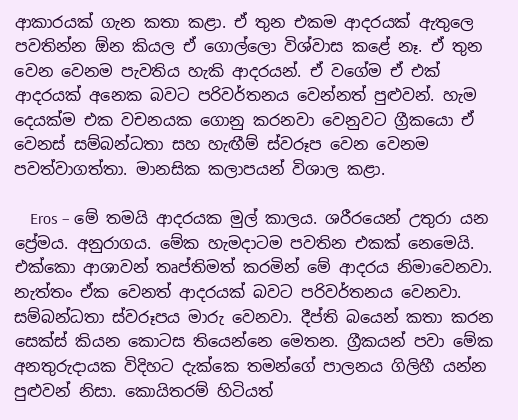ආකාරයක් ගැන කතා කළා. ඒ තුන එකම ආදරයක් ඇතුලෙ පවතින්න ඕන කියල ඒ ගොල්ලො විශ්වාස කළේ නෑ. ඒ තුන වෙන වෙනම පැවතිය හැකි ආදරයන්. ඒ වගේම ඒ එක් ආදරයක් අනෙක බවට පරිවර්තනය වෙන්නත් පුළුවන්. හැම දෙයක්ම එක වචනයක ගොනු කරනවා වෙනුවට ග්‍රීකයො ඒ වෙනස් සම්බන්ධතා සහ හැඟීම් ස්වරූප වෙන වෙනම පවත්වාගත්තා. මානසික කලාපයන් විශාල කළා.

    Eros – මේ තමයි ආදරයක මුල් කාලය. ශරීරයෙන් උතුරා යන ප්‍රේමය. අනුරාගය. මේක හැමදාටම පවතින එකක් නෙමෙයි. එක්කො ආශාවන් තෘප්තිමත් කරමින් මේ ආදරය නිමාවෙනවා. නැත්තං ඒක වෙනත් ආදරයක් බවට පරිවර්තනය වෙනවා. සම්බන්ධතා ස්වරූපය මාරු වෙනවා. දීප්ති බයෙන් කතා කරන සෙක්ස් කියන කොටස තියෙන්නෙ මෙතන. ග්‍රීකයන් පවා මේක අනතුරුදායක විදිහට දැක්කෙ තමන්ගේ පාලනය ගිලිහී යන්න පුළුවන් නිසා. කොයිතරම් හිටියත්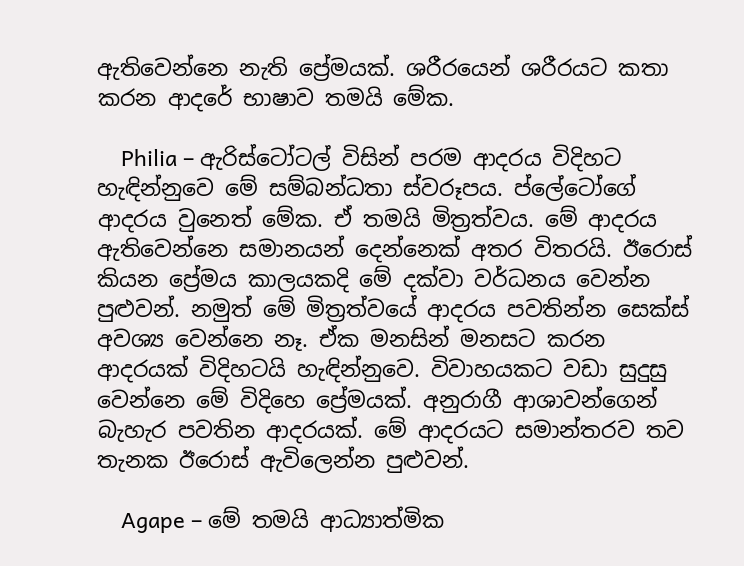ඇතිවෙන්නෙ නැති ප්‍රේමයක්. ශරීරයෙන් ශරීරයට කතා කරන ආදරේ භාෂාව තමයි මේක.

    Philia – ඇරිස්ටෝටල් විසින් පරම ආදරය විදිහට හැඳින්නුවෙ මේ සම්බන්ධතා ස්වරූපය. ප්ලේටෝගේ ආදරය වුනෙත් මේක. ඒ තමයි මිත්‍රත්වය. මේ ආදරය ඇතිවෙන්නෙ සමානයන් දෙන්නෙක් අතර විතරයි. ඊරොස් කියන ප්‍රේමය කාලයකදි මේ දක්වා වර්ධනය වෙන්න පුළුවන්. නමුත් මේ මිත්‍රත්වයේ ආදරය පවතින්න සෙක්ස් අවශ්‍ය වෙන්නෙ නෑ. ඒක මනසින් මනසට කරන ආදරයක් විදිහටයි හැඳින්නුවෙ. විවාහයකට වඩා සුදුසු වෙන්නෙ මේ විදිහෙ ප්‍රේමයක්. අනුරාගී ආශාවන්ගෙන් බැහැර පවතින ආදරයක්. මේ ආදරයට සමාන්තරව තව තැනක ඊරොස් ඇවිලෙන්න පුළුවන්.

    Agape – මේ තමයි ආධ්‍යාත්මික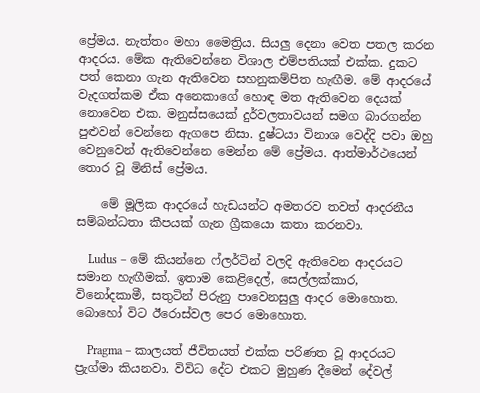ප්‍රේමය. නැත්තං මහා මෛත්‍රිය. සියලු දෙනා වෙත පතල කරන ආදරය. මේක ඇතිවෙන්නෙ විශාල එම්පතියක් එක්ක. දුකට පත් කෙනා ගැන ඇතිවෙන සහනුකම්පිත හැඟීම. මේ ආදරයේ වැදගත්කම ඒක අනෙකාගේ හොඳ මත ඇතිවෙන දෙයක් නොවෙන එක. මනුස්සයෙක් දුර්වලතාවයන් සමග බාරගන්න පුළුවන් වෙන්නෙ ඇගපෙ නිසා. දුෂ්ටයා විනාශ වෙද්දි පවා ඔහු වෙනුවෙන් ඇතිවෙන්නෙ මෙන්න මේ ප්‍රේමය. ආත්මාර්ථයෙන් තොර වූ මිනිස් ප්‍රේමය.

    මේ මූලික ආදරයේ හැඩයන්ට අමතරව තවත් ආදරනීය සම්බන්ධතා කීපයක් ගැන ග්‍රීකයො කතා කරනවා.

    Ludus – මේ කියන්නෙ ෆ්ලර්ටින් වලදි ඇතිවෙන ආදරයට සමාන හැඟීමක්. ඉතාම කෙළිදෙල්, සෙල්ලක්කාර, විනෝදකාමී, සතුටින් පිරුනු පාවෙනසුලු ආදර මොහොත. බොහෝ විට ඊරොස්වල පෙර මොහොත.

    Pragma – කාලයත් ජීවිතයත් එක්ක පරිණත වූ ආදරයට ප්‍රැග්මා කියනවා. විවිධ දේට එකට මුහුණ දීමෙන් දේවල්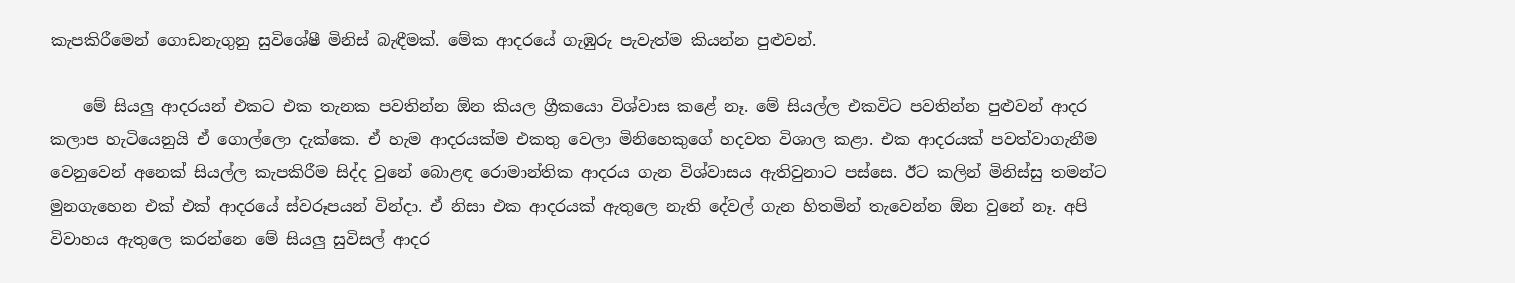කැපකිරීමෙන් ගොඩනැගුනු සුවිශේෂී මිනිස් බැඳීමක්. මේක ආදරයේ ගැඹුරු පැවැත්ම කියන්න පුළුවන්.

    මේ සියලු ආදරයන් එකට එක තැනක පවතින්න ඕන කියල ග්‍රීකයො විශ්වාස කළේ නෑ. මේ සියල්ල එකවිට පවතින්න පුළුවන් ආදර කලාප හැටියෙනුයි ඒ ගොල්ලො දැක්කෙ. ඒ හැම ආදරයක්ම එකතු වෙලා මිනිහෙකුගේ හදවත විශාල කළා. එක ආදරයක් පවත්වාගැනීම වෙනුවෙන් අනෙක් සියල්ල කැපකිරීම සිද්ද වුනේ බොළඳ රොමාන්තික ආදරය ගැන විශ්වාසය ඇතිවුනාට පස්සෙ. ඊට කලින් මිනිස්සු තමන්ට මුනගැහෙන එක් එක් ආදරයේ ස්වරූපයන් වින්දා. ඒ නිසා එක ආදරයක් ඇතුලෙ නැති දේවල් ගැන හිතමින් තැවෙන්න ඕන වුනේ නෑ. අපි විවාහය ඇතුලෙ කරන්නෙ මේ සියලු සුවිසල් ආදර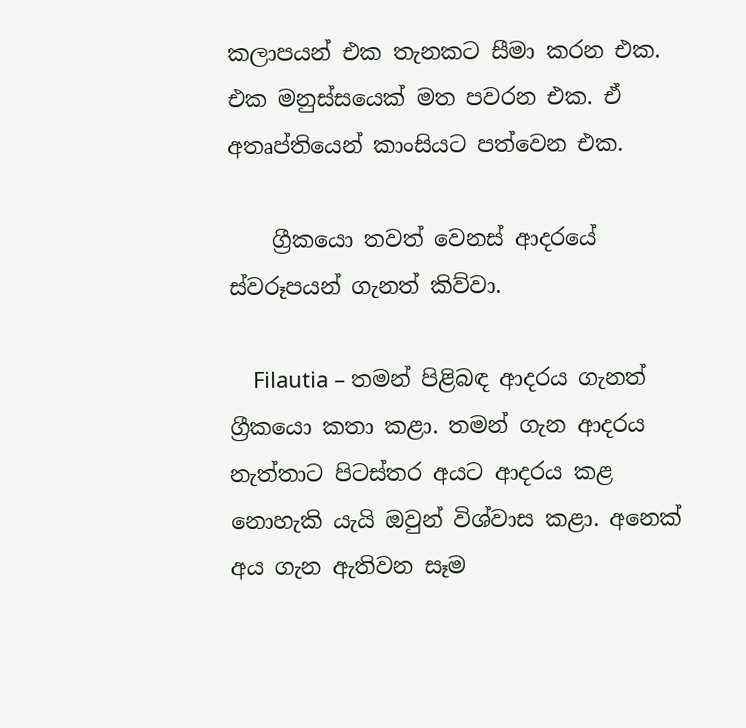කලාපයන් එක තැනකට සීමා කරන එක. එක මනුස්සයෙක් මත පවරන එක. ඒ අතෘප්තියෙන් කාංසියට පත්වෙන එක.

    ග්‍රීකයො තවත් වෙනස් ආදරයේ ස්වරූපයන් ගැනත් කිව්වා.

    Filautia – තමන් පිළිබඳ ආදරය ගැනත් ග්‍රීකයො කතා කළා. තමන් ගැන ආදරය නැත්තාට පිටස්තර අයට ආදරය කළ නොහැකි යැයි ඔවුන් විශ්වාස කළා. අනෙක් අය ගැන ඇතිවන සෑම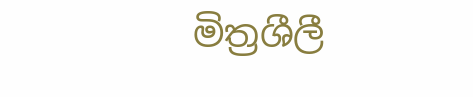මිත්‍රශීලී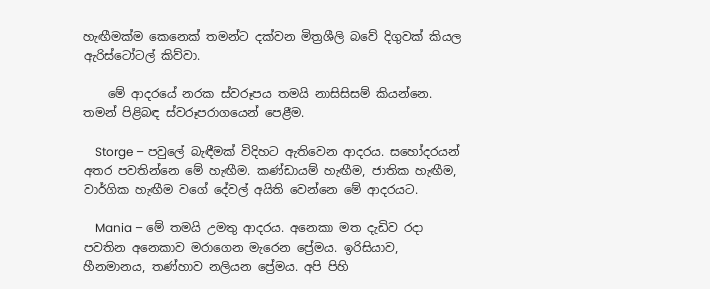හැඟීමක්ම කෙනෙක් තමන්ට දක්වන මිත්‍රශීලි බවේ දිගුවක් කියල ඇරිස්ටෝටල් කිව්වා.

    මේ ආදරයේ නරක ස්වරූපය තමයි නාසිසිසම් කියන්නෙ. තමන් පිළිබඳ ස්වරූපරාගයෙන් පෙළීම.

    Storge – පවුලේ බැඳීමක් විදිහට ඇතිවෙන ආදරය. සහෝදරයන් අතර පවතින්නෙ මේ හැඟීම. කණ්ඩායම් හැඟීම, ජාතික හැඟීම, වාර්ගික හැඟීම වගේ දේවල් අයිති වෙන්නෙ මේ ආදරයට.

    Mania – මේ තමයි උමතු ආදරය. අනෙකා මත දැඩිව රදා පවතින අනෙකාව මරාගෙන මැරෙන ප්‍රේමය. ඉරිසියාව, හීනමානය, තණ්හාව නලියන ප්‍රේමය. අපි පිහි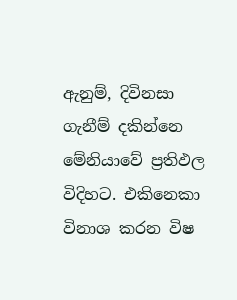ඇනුම්, දිවිනසා ගැනීම් දකින්නෙ මේනියාවේ ප්‍රතිඵල විදිහට. එකිනෙකා විනාශ කරන විෂ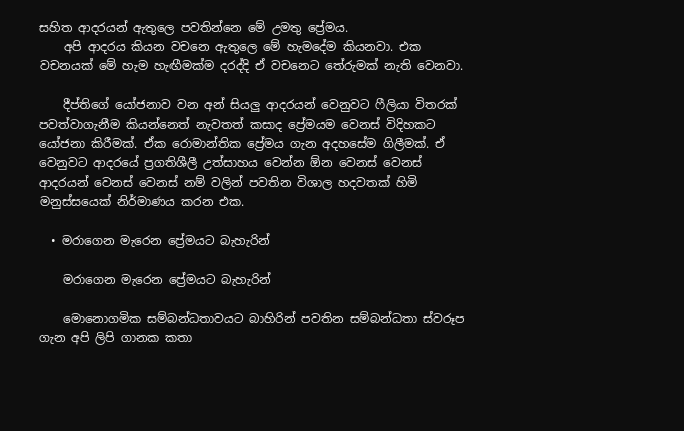සහිත ආදරයන් ඇතුලෙ පවතින්නෙ මේ උමතු ප්‍රේමය.
    අපි ආදරය කියන වචනෙ ඇතුලෙ මේ හැමදේම කියනවා. එක වචනයක් මේ හැම හැඟීමක්ම දරද්දි ඒ වචනෙට තේරුමක් නැති වෙනවා.

    දීප්තිගේ යෝජනාව වන අන් සියලු ආදරයන් වෙනුවට ෆීලියා විතරක් පවත්වාගැනීම කියන්නෙත් නැවතත් කසාද ප්‍රේමයම වෙනස් විදිහකට යෝජනා කිරීමක්. ඒක රොමාන්තික ප්‍රේමය ගැන අදහසේම ගිලීමක්. ඒ වෙනුවට ආදරයේ ප්‍රගතිශීලී උත්සාහය වෙන්න ඕන වෙනස් වෙනස් ආදරයන් වෙනස් වෙනස් නම් වලින් පවතින විශාල හදවතක් හිමි මනුස්සයෙක් නිර්මාණය කරන එක.

  • මරාගෙන මැරෙන ප්‍රේමයට බැහැරින්

    මරාගෙන මැරෙන ප්‍රේමයට බැහැරින්

    මොනොගමික සම්බන්ධතාවයට බාහිරින් පවතින සම්බන්ධතා ස්වරූප ගැන අපි ලිපි ගානක කතා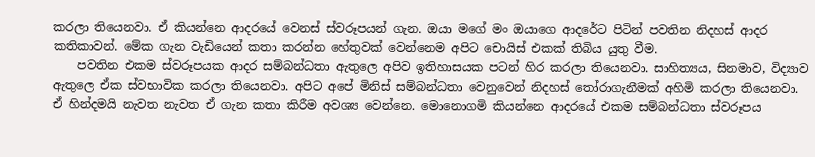කරලා තියෙනවා. ඒ කියන්නෙ ආදරයේ වෙනස් ස්වරූපයන් ගැන. ඔයා මගේ මං ඔයාගෙ ආදරේට පිටින් පවතින නිදහස් ආදර කතිකාවන්. මේක ගැන වැඩියෙන් කතා කරන්න හේතුවක් වෙන්නෙම අපිට චොයිස් එකක් තිබිය යුතු වීම.
    පවතින එකම ස්වරූපයක ආදර සම්බන්ධතා ඇතුලෙ අපිව ඉතිහාසයක පටන් හිර කරලා තියෙනවා. සාහිත්‍යය, සිනමාව, විද්‍යාව ඇතුලෙ ඒක ස්වභාවික කරලා තියෙනවා. අපිට අපේ මිනිස් සම්බන්ධතා වෙනුවෙන් නිදහස් තෝරාගැනීමක් අහිමි කරලා තියෙනවා. ඒ හින්දමයි නැවත නැවත ඒ ගැන කතා කිරීම අවශ්‍ය වෙන්නෙ. මොනොගමි කියන්නෙ ආදරයේ එකම සම්බන්ධතා ස්වරූපය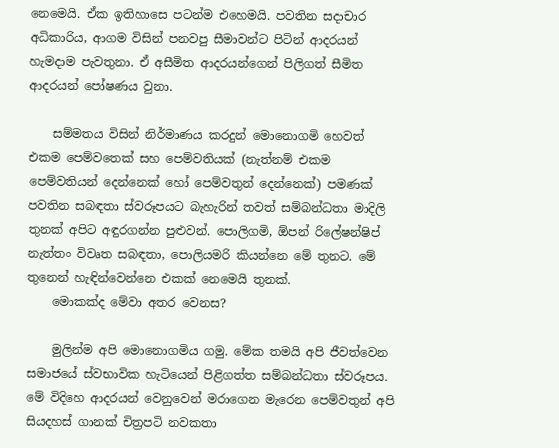නෙමෙයි. ඒක ඉතිහාසෙ පටන්ම එහෙමයි. පවතින සදාචාර අධිකාරිය, ආගම විසින් පනවපු සීමාවන්ට පිටින් ආදරයන් හැමදාම පැවතුනා. ඒ අසීමිත ආදරයන්ගෙන් පිලිගත් සීමිත ආදරයන් පෝෂණය වුනා.

    සම්මතය විසින් නිර්මාණය කරදුන් මොනොගමි හෙවත් එකම පෙම්වතෙක් සහ පෙම්වතියක් (නැත්නම් එකම පෙම්වතියන් දෙන්නෙක් හෝ පෙම්වතුන් දෙන්නෙක්) පමණක් පවතින සබඳතා ස්වරූපයට බැහැරින් තවත් සම්බන්ධතා මාදිලි තුනක් අපිට අඳුරගන්න පුළුවන්. පොලිගමි, ඕපන් රිලේෂන්ෂිප් නැත්තං විවෘත සබඳතා, පොලියමරි කියන්නෙ මේ තුනට. මේ තුනෙන් හැඳින්වෙන්නෙ එකක් නෙමෙයි තුනක්.
    මොකක්ද මේවා අතර වෙනස?

    මුලින්ම අපි මොනොගමිය ගමු. මේක තමයි අපි ජීවත්වෙන සමාජයේ ස්වභාවික හැටියෙන් පිළිගත්ත සම්බන්ධතා ස්වරූපය. මේ විදිහෙ ආදරයන් වෙනුවෙන් මරාගෙන මැරෙන පෙම්වතුන් අපි සියදහස් ගානක් චිත්‍රපටි නවකතා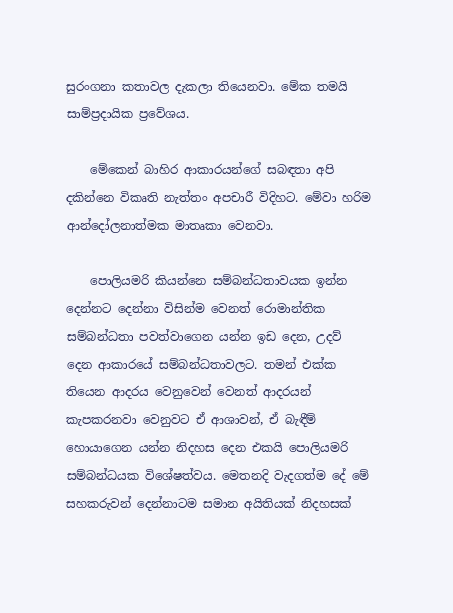සුරංගනා කතාවල දැකලා තියෙනවා. මේක තමයි සාම්ප්‍රදායික ප්‍රවේශය.

    මේකෙන් බාහිර ආකාරයන්ගේ සබඳතා අපි දකින්නෙ විකෘති නැත්තං අපචාරී විදිහට. මේවා හරිම ආන්දෝලනාත්මක මාතෘකා වෙනවා.

    පොලියමරි කියන්නෙ සම්බන්ධතාවයක ඉන්න දෙන්නට දෙන්නා විසින්ම වෙනත් රොමාන්තික සම්බන්ධතා පවත්වාගෙන යන්න ඉඩ දෙන, උදව් දෙන ආකාරයේ සම්බන්ධතාවලට. තමන් එක්ක තියෙන ආදරය වෙනුවෙන් වෙනත් ආදරයන් කැපකරනවා වෙනුවට ඒ ආශාවන්, ඒ බැඳීම් හොයාගෙන යන්න නිදහස දෙන එකයි පොලියමරි සම්බන්ධයක විශේෂත්වය. මෙතනදි වැදගත්ම දේ මේ සහකරුවන් දෙන්නාටම සමාන අයිතියක් නිදහසක්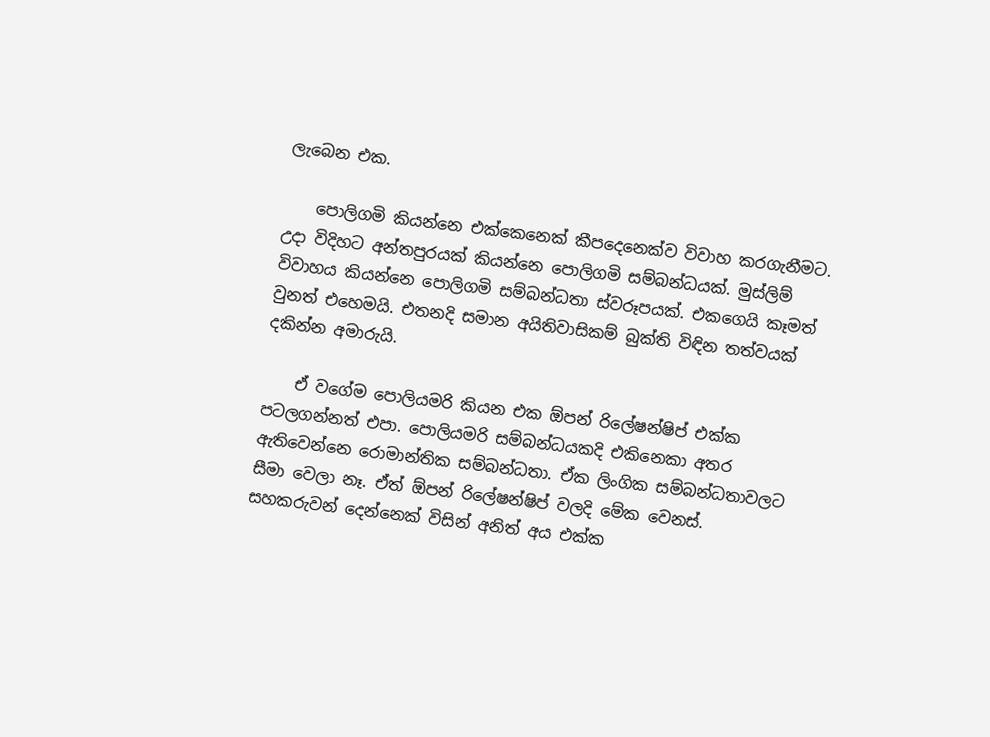ලැබෙන එක.

    පොලිගමි කියන්නෙ එක්කෙනෙක් කීපදෙනෙක්ව විවාහ කරගැනීමට. උදා විදිහට අන්තපුරයක් කියන්නෙ පොලිගමි සම්බන්ධයක්. මුස්ලිම් විවාහය කියන්නෙ පොලිගමි සම්බන්ධතා ස්වරූපයක්. එකගෙයි කෑමත් වුනත් එහෙමයි. එතනදි සමාන අයිතිවාසිකම් බුක්ති විඳින තත්වයක් දකින්න අමාරුයි.

    ඒ වගේම පොලියමරි කියන එක ඕපන් රිලේෂන්ෂිප් එක්ක පටලගන්නත් එපා. පොලියමරි සම්බන්ධයකදි එකිනෙකා අතර ඇතිවෙන්නෙ රොමාන්තික සම්බන්ධතා. ඒක ලිංගික සම්බන්ධතාවලට සීමා වෙලා නෑ. ඒත් ඕපන් රිලේෂන්ෂිප් වලදි මේක වෙනස්. සහකරුවන් දෙන්නෙක් විසින් අනිත් අය එක්ක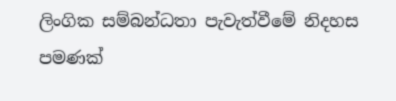ලිංගික සම්බන්ධතා පැවැත්වීමේ නිදහස පමණක්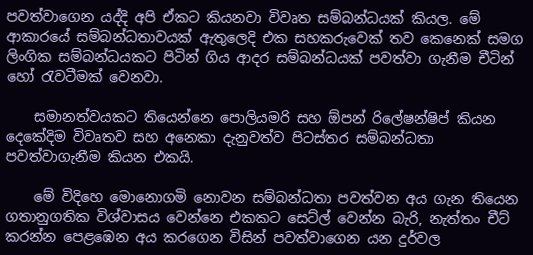පවත්වාගෙන යද්දි අපි ඒකට කියනවා විවෘත සම්බන්ධයක් කියල. මේ ආකාරයේ සම්බන්ධතාවයක් ඇතුලෙදි එක සහකරුවෙක් තව කෙනෙක් සමග ලිංගික සම්බන්ධයකට පිටින් ගිය ආදර සම්බන්ධයක් පවත්වා ගැනීම චීටින් හෝ රැවටීමක් වෙනවා.

    සමානත්වයකට තියෙන්නෙ පොලියමරි සහ ඕපන් රිලේෂන්ෂිප් කියන දෙකේදිම විවෘතව සහ අනෙකා දැනුවත්ව පිටස්තර සම්බන්ධතා පවත්වාගැනීම කියන එකයි.

    මේ විදිහෙ මොනොගමි නොවන සම්බන්ධතා පවත්වන අය ගැන තියෙන ගතානුගතික විශ්වාසය වෙන්නෙ එකකට සෙට්ල් වෙන්න බැරි, නැත්තං චීට් කරන්න පෙළඹෙන අය කරගෙන විසින් පවත්වාගෙන යන දුර්වල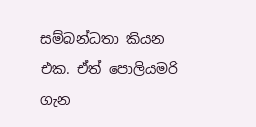සම්බන්ධතා කියන එක. ඒත් පොලියමරි ගැන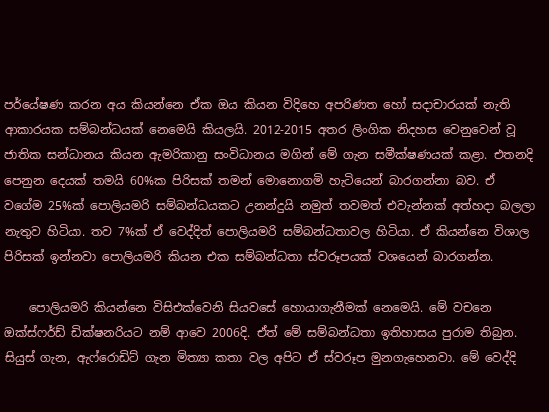පර්යේෂණ කරන අය කියන්නෙ ඒක ඔය කියන විදිහෙ අපරිණත හෝ සදාචාරයක් නැති ආකාරයක සම්බන්ධයක් නෙමෙයි කියලයි. 2012-2015 අතර ලිංගික නිදහස වෙනුවෙන් වූ ජාතික සන්ධානය කියන ඇමරිකානු සංවිධානය මගින් මේ ගැන සමීක්ෂණයක් කළා. එතනදි පෙනුන දෙයක් තමයි 60%ක පිරිසක් තමන් මොනොගමි හැටියෙන් බාරගන්නා බව. ඒ වගේම 25%ක් පොලියමරි සම්බන්ධයකට උනන්දුයි නමුත් තවමත් එවැන්නක් අත්හදා බලලා නැතුව හිටියා. තව 7%ක් ඒ වෙද්දිත් පොලියමරි සම්බන්ධතාවල හිටියා. ඒ කියන්නෙ විශාල පිරිසක් ඉන්නවා පොලියමරි කියන එක සම්බන්ධතා ස්වරූපයක් වශයෙන් බාරගන්න.

    පොලියමරි කියන්නෙ විසිඑක්වෙනි සියවසේ හොයාගැනීමක් නෙමෙයි. මේ වචනෙ ඔක්ස්ෆර්ඩ් ඩික්ෂනරියට නම් ආවෙ 2006දි. ඒත් මේ සම්බන්ධතා ඉතිහාසය පුරාම තිබුන. සියුස් ගැන, ඇෆ්රොඩිට් ගැන මිත්‍යා කතා වල අපිට ඒ ස්වරූප මුනගැහෙනවා. මේ වෙද්දි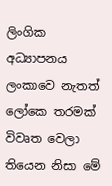ලිංගික අධ්‍යාපනය ලංකාවෙ නැතත් ලෝකෙ තරමක් විවෘත වෙලා තියෙන නිසා මේ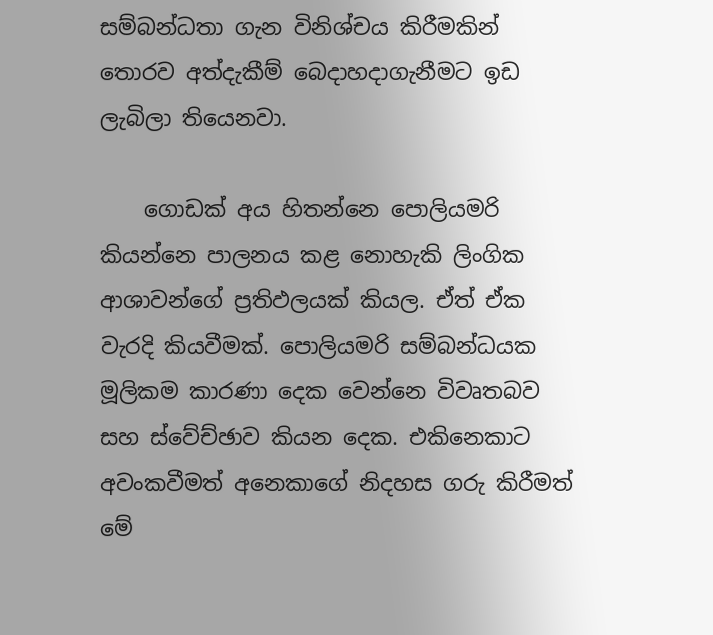සම්බන්ධතා ගැන විනිශ්චය කිරීමකින් තොරව අත්දැකීම් බෙදාහදාගැනීමට ඉඩ ලැබිලා තියෙනවා.

    ගොඩක් අය හිතන්නෙ පොලියමරි කියන්නෙ පාලනය කළ නොහැකි ලිංගික ආශාවන්ගේ ප්‍රතිඵලයක් කියල. ඒත් ඒක වැරදි කියවීමක්. පොලියමරි සම්බන්ධයක මූලිකම කාරණා දෙක වෙන්නෙ විවෘතබව සහ ස්වේච්ඡාව කියන දෙක. එකිනෙකාට අවංකවීමත් අනෙකාගේ නිදහස ගරු කිරීමත් මේ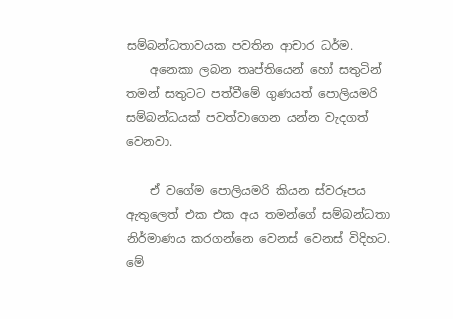සම්බන්ධතාවයක පවතින ආචාර ධර්ම.
    අනෙකා ලබන තෘප්තියෙන් හෝ සතුටින් තමන් සතුටට පත්වීමේ ගුණයත් පොලියමරි සම්බන්ධයක් පවත්වාගෙන යන්න වැදගත් වෙනවා.

    ඒ වගේම පොලියමරි කියන ස්වරූපය ඇතුලෙත් එක එක අය තමන්ගේ සම්බන්ධතා නිර්මාණය කරගන්නෙ වෙනස් වෙනස් විදිහට. මේ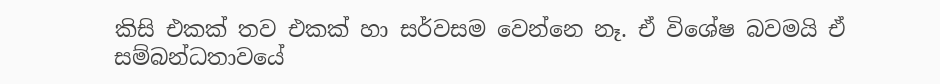කිසි එකක් තව එකක් හා සර්වසම වෙන්නෙ නෑ. ඒ විශේෂ බවමයි ඒ සම්බන්ධතාවයේ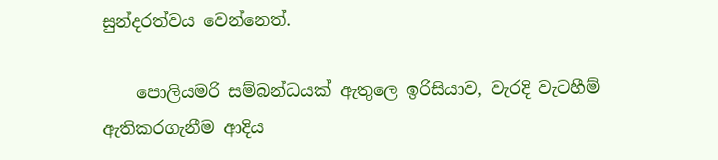සුන්දරත්වය වෙන්නෙත්.

    පොලියමරි සම්බන්ධයක් ඇතුලෙ ඉරිසියාව, වැරදි වැටහීම් ඇතිකරගැනීම ආදිය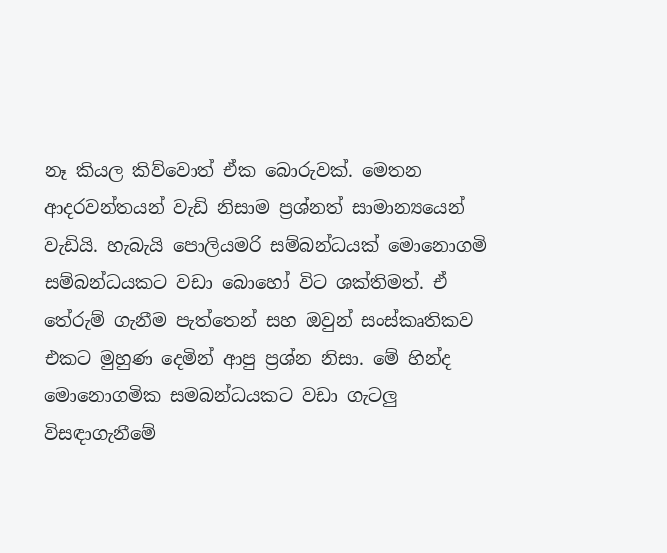නෑ කියල කිව්වොත් ඒක බොරුවක්. මෙතන ආදරවන්තයන් වැඩි නිසාම ප්‍රශ්නත් සාමාන්‍යයෙන් වැඩියි. හැබැයි පොලියමරි සම්බන්ධයක් මොනොගමි සම්බන්ධයකට වඩා බොහෝ විට ශක්තිමත්. ඒ තේරුම් ගැනීම පැත්තෙන් සහ ඔවුන් සංස්කෘතිකව එකට මුහුණ දෙමින් ආපු ප්‍රශ්න නිසා. මේ හින්ද මොනොගමික සමබන්ධයකට වඩා ගැටලු විසඳාගැනීමේ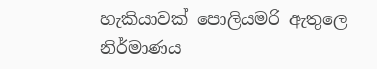හැකියාවක් පොලියමරි ඇතුලෙ නිර්මාණය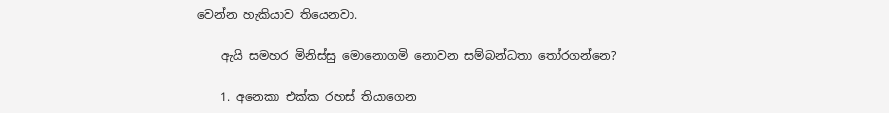වෙන්න හැකියාව තියෙනවා.

    ඇයි සමහර මිනිස්සු මොනොගමි නොවන සම්බන්ධතා තෝරගන්නෙ?

    1. අනෙකා එක්ක රහස් තියාගෙන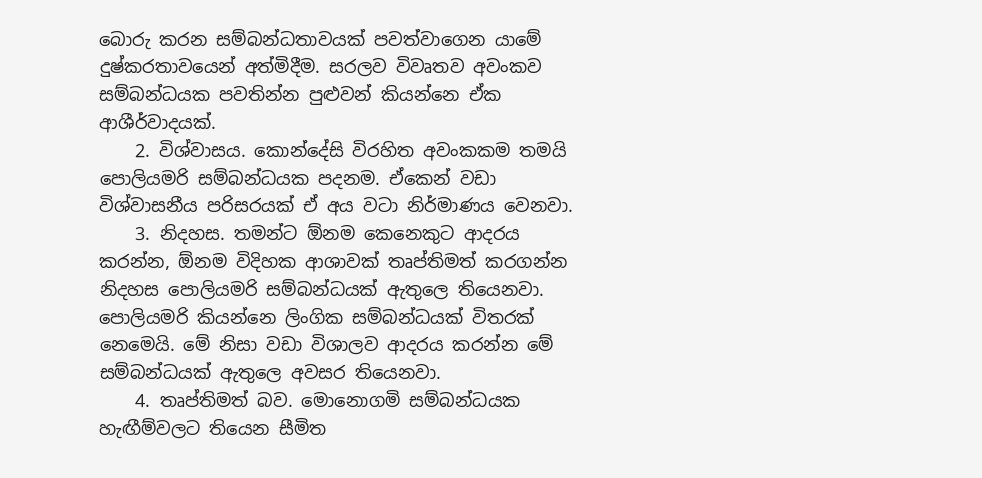බොරු කරන සම්බන්ධතාවයක් පවත්වාගෙන යාමේ දුෂ්කරතාවයෙන් අත්මිදීම. සරලව විවෘතව අවංකව සම්බන්ධයක පවතින්න පුළුවන් කියන්නෙ ඒක ආශීර්වාදයක්.
    2. විශ්වාසය. කොන්දේසි විරහිත අවංකකම තමයි පොලියමරි සම්බන්ධයක පදනම. ඒකෙන් වඩා විශ්වාසනීය පරිසරයක් ඒ අය වටා නිර්මාණය වෙනවා.
    3. නිදහස. තමන්ට ඕනම කෙනෙකුට ආදරය කරන්න, ඕනම විදිහක ආශාවක් තෘප්තිමත් කරගන්න නිදහස පොලියමරි සම්බන්ධයක් ඇතුලෙ තියෙනවා. පොලියමරි කියන්නෙ ලිංගික සම්බන්ධයක් විතරක් නෙමෙයි. මේ නිසා වඩා විශාලව ආදරය කරන්න මේ සම්බන්ධයක් ඇතුලෙ අවසර තියෙනවා.
    4. තෘප්තිමත් බව. මොනොගමි සම්බන්ධයක හැඟීම්වලට තියෙන සීමිත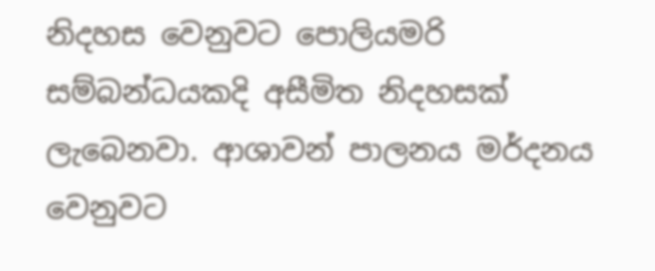නිදහස වෙනුවට පොලියමරි සම්බන්ධයකදි අසීමිත නිදහසක් ලැබෙනවා. ආශාවන් පාලනය මර්දනය වෙනුවට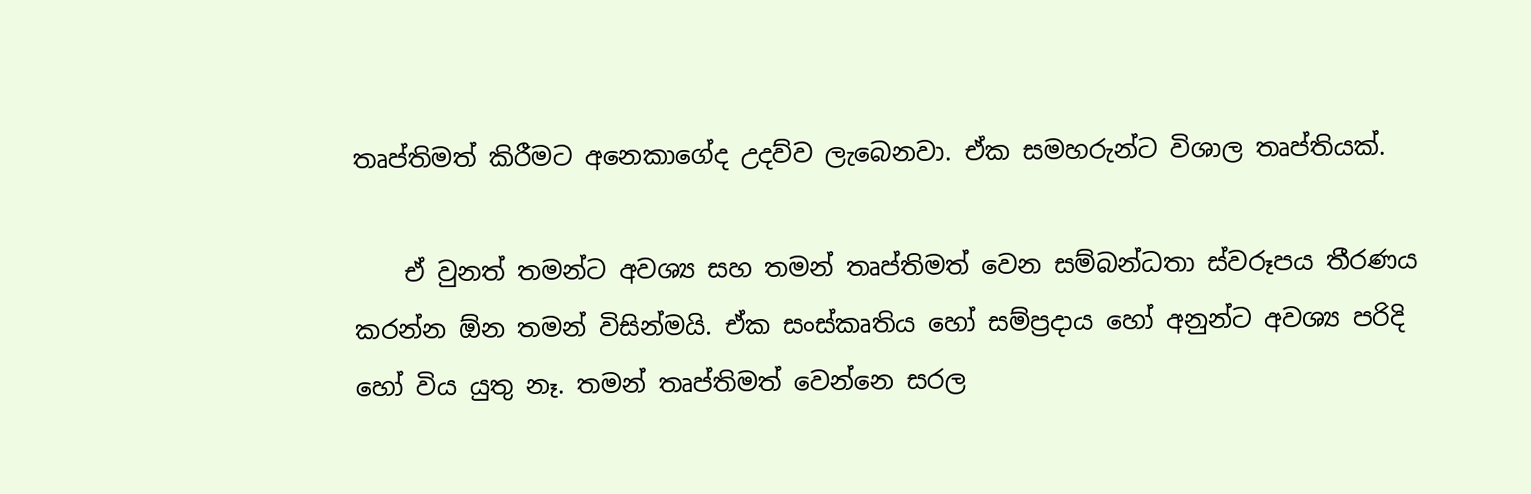තෘප්තිමත් කිරීමට අනෙකාගේද උදව්ව ලැබෙනවා. ඒක සමහරුන්ට විශාල තෘප්තියක්.

    ඒ වුනත් තමන්ට අවශ්‍ය සහ තමන් තෘප්තිමත් වෙන සම්බන්ධතා ස්වරූපය තීරණය කරන්න ඕන තමන් විසින්මයි. ඒක සංස්කෘතිය හෝ සම්ප්‍රදාය හෝ අනුන්ට අවශ්‍ය පරිදි හෝ විය යුතු නෑ. තමන් තෘප්තිමත් වෙන්නෙ සරල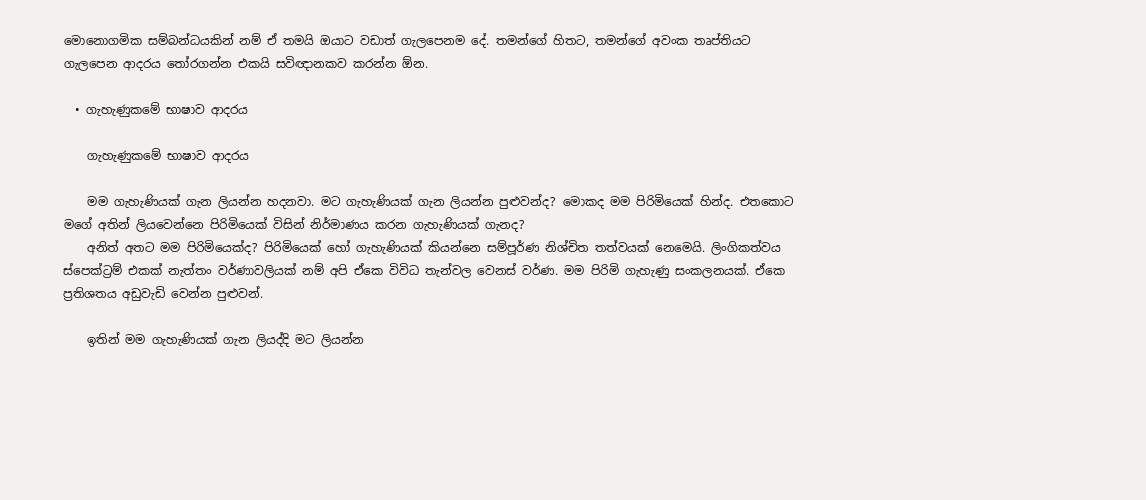මොනොගමික සම්බන්ධයකින් නම් ඒ තමයි ඔයාට වඩාත් ගැලපෙනම දේ. තමන්ගේ හිතට, තමන්ගේ අවංක තෘප්තියට ගැලපෙන ආදරය තෝරගන්න එකයි සවිඥානකව කරන්න ඕන.

  • ගැහැණුකමේ භාෂාව ආදරය

    ගැහැණුකමේ භාෂාව ආදරය

    මම ගැහැණියක් ගැන ලියන්න හදනවා. මට ගැහැණියක් ගැන ලියන්න පුළුවන්ද? මොකද මම පිරිමියෙක් හින්ද. එතකොට මගේ අතින් ලියවෙන්නෙ පිරිමියෙක් විසින් නිර්මාණය කරන ගැහැණියක් ගැනද?
    අනිත් අතට මම පිරිමියෙක්ද? පිරිමියෙක් හෝ ගැහැණියක් කියන්නෙ සම්පූර්ණ නිශ්චිත තත්වයක් නෙමෙයි. ලිංගිකත්වය ස්පෙක්ට්‍රම් එකක් නැත්තං වර්ණාවලියක් නම් අපි ඒකෙ විවිධ තැන්වල වෙනස් වර්ණ. මම පිරිමි ගැහැණු සංකලනයක්. ඒකෙ ප්‍රතිශතය අඩුවැඩි වෙන්න පුළුවන්.

    ඉතින් මම ගැහැණියක් ගැන ලියද්දි මට ලියන්න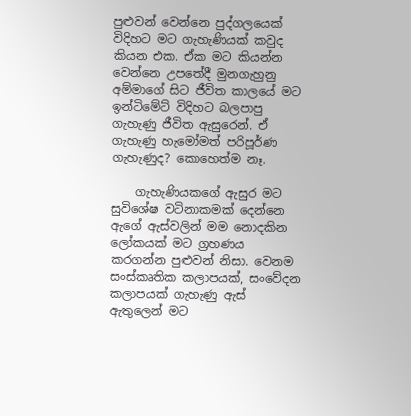පුළුවන් වෙන්නෙ පුද්ගලයෙක් විදිහට මට ගැහැණියක් කවුද කියන එක. ඒක මට කියන්න වෙන්නෙ උපතේදී මුනගැහුනු අම්මාගේ සිට ජීවිත කාලයේ මට ඉන්ටිමේට් විදිහට බලපාපු ගැහැණු ජීවිත ඇසුරෙන්. ඒ ගැහැණු හැමෝමත් පරිපූර්ණ ගැහැණුද? කොහෙත්ම නෑ.

    ගැහැණියකගේ ඇසුර මට සුවිශේෂ වටිනාකමක් දෙන්නෙ ඇගේ ඇස්වලින් මම නොදකින ලෝකයක් මට ග්‍රහණය කරගන්න පුළුවන් නිසා. වෙනම සංස්කෘතික කලාපයක්, සංවේදන කලාපයක් ගැහැණු ඇස් ඇතුලෙන් මට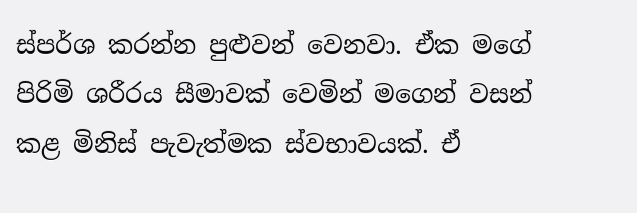ස්පර්ශ කරන්න පුළුවන් වෙනවා. ඒක මගේ පිරිමි ශරීරය සීමාවක් වෙමින් මගෙන් වසන් කළ මිනිස් පැවැත්මක ස්වභාවයක්. ඒ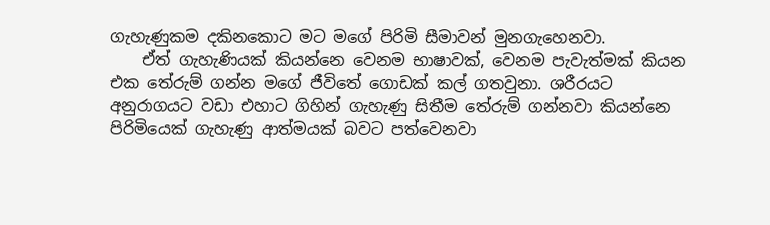ගැහැණුකම දකිනකොට මට මගේ පිරිමි සීමාවන් මුනගැහෙනවා.
    ඒත් ගැහැණියක් කියන්නෙ වෙනම භාෂාවක්, වෙනම පැවැත්මක් කියන එක තේරුම් ගන්න මගේ ජීවිතේ ගොඩක් කල් ගතවුනා. ශරීරයට අනුරාගයට වඩා එහාට ගිහින් ගැහැණු සිතීම තේරුම් ගන්නවා කියන්නෙ පිරිමියෙක් ගැහැණු ආත්මයක් බවට පත්වෙනවා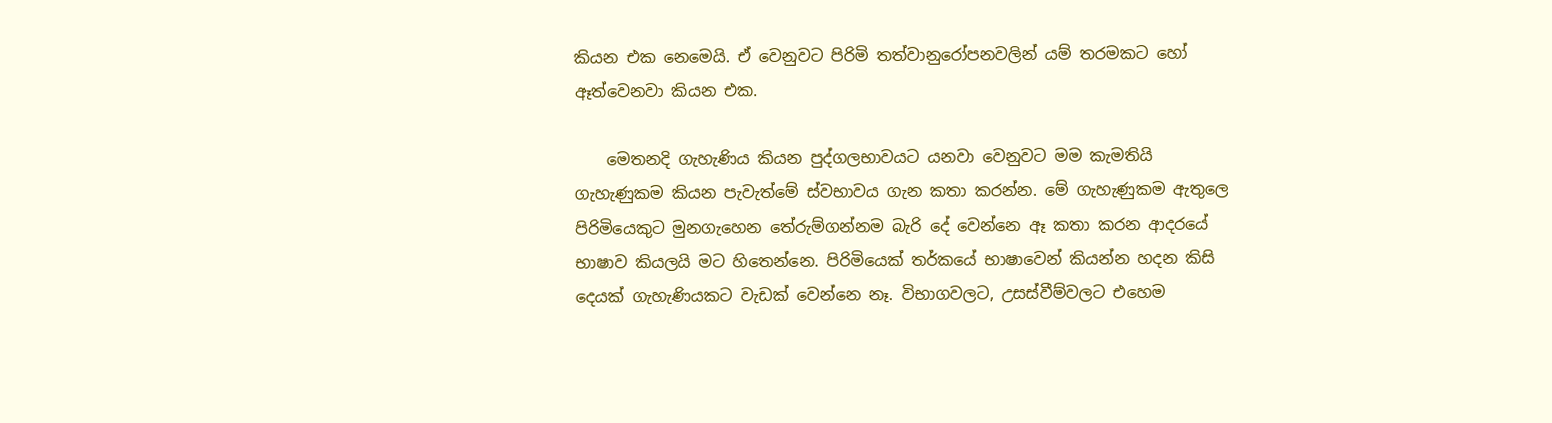කියන එක නෙමෙයි. ඒ වෙනුවට පිරිමි තත්වානුරෝපනවලින් යම් තරමකට හෝ ඈත්වෙනවා කියන එක.

    මෙතනදි ගැහැණිය කියන පුද්ගලභාවයට යනවා වෙනුවට මම කැමතියි ගැහැණුකම කියන පැවැත්මේ ස්වභාවය ගැන කතා කරන්න. මේ ගැහැණුකම ඇතුලෙ පිරිමියෙකුට මුනගැහෙන තේරුම්ගන්නම බැරි දේ වෙන්නෙ ඈ කතා කරන ආදරයේ භාෂාව කියලයි මට හිතෙන්නෙ. පිරිමියෙක් තර්කයේ භාෂාවෙන් කියන්න හදන කිසි දෙයක් ගැහැණියකට වැඩක් වෙන්නෙ නෑ. විභාගවලට, උසස්වීම්වලට එහෙම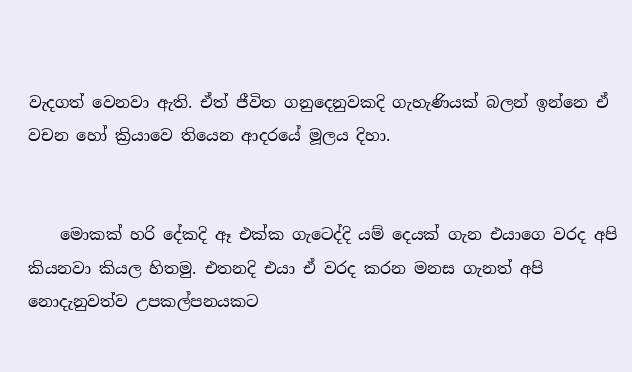වැදගත් වෙනවා ඇති. ඒත් ජීවිත ගනුදෙනුවකදි ගැහැණියක් බලන් ඉන්නෙ ඒ වචන හෝ ක්‍රියාවෙ තියෙන ආදරයේ මූලය දිහා.


    මොකක් හරි දේකදි ඈ එක්ක ගැටෙද්දි යම් දෙයක් ගැන එයාගෙ වරද අපි කියනවා කියල හිතමු. එතනදි එයා ඒ වරද කරන මනස ගැනත් අපි නොදැනුවත්ව උපකල්පනයකට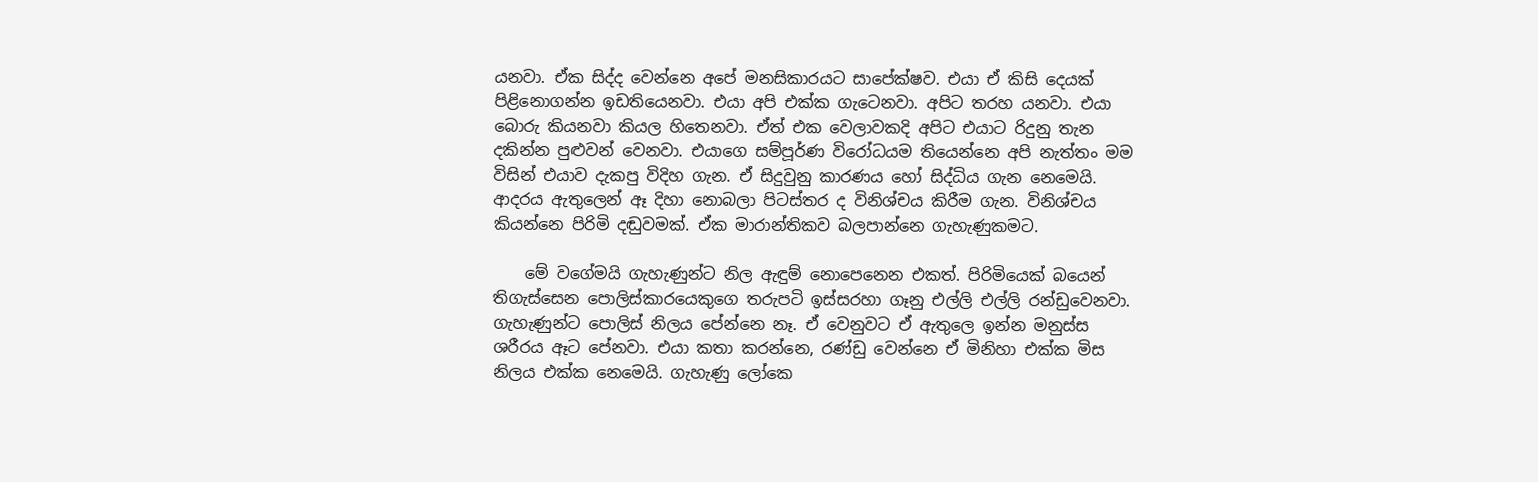යනවා. ඒක සිද්ද වෙන්නෙ අපේ මනසිකාරයට සාපේක්ෂව. එයා ඒ කිසි දෙයක් පිළිනොගන්න ඉඩතියෙනවා. එයා අපි එක්ක ගැටෙනවා. අපිට තරහ යනවා. එයා බොරු කියනවා කියල හිතෙනවා. ඒත් එක වෙලාවකදි අපිට එයාට රිදුනු තැන දකින්න පුළුවන් වෙනවා. එයාගෙ සම්පූර්ණ විරෝධයම තියෙන්නෙ අපි නැත්තං මම විසින් එයාව දැකපු විදිහ ගැන. ඒ සිදුවුනු කාරණය හෝ සිද්ධිය ගැන නෙමෙයි. ආදරය ඇතුලෙන් ඈ දිහා නොබලා පිටස්තර ද විනිශ්චය කිරීම ගැන. විනිශ්චය කියන්නෙ පිරිමි දඬුවමක්. ඒක මාරාන්තිකව බලපාන්නෙ ගැහැණුකමට.

    මේ වගේමයි ගැහැණුන්ට නිල ඇඳුම් නොපෙනෙන එකත්. පිරිමියෙක් බයෙන් තිගැස්සෙන පොලිස්කාරයෙකුගෙ තරුපටි ඉස්සරහා ගෑනු එල්ලි එල්ලි රන්ඩුවෙනවා. ගැහැණුන්ට පොලිස් නිලය පේන්නෙ නෑ. ඒ වෙනුවට ඒ ඇතුලෙ ඉන්න මනුස්ස ශරීරය ඈට පේනවා. එයා කතා කරන්නෙ, රණ්ඩු වෙන්නෙ ඒ මිනිහා එක්ක මිස නිලය එක්ක නෙමෙයි. ගැහැණු ලෝකෙ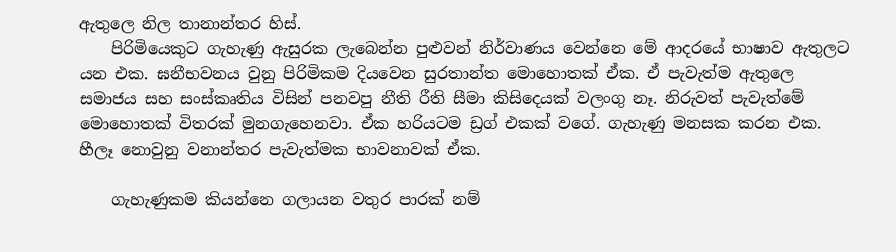ඇතුලෙ නිල තානාන්තර හිස්.
    පිරිමියෙකුට ගැහැණු ඇසුරක ලැබෙන්න පුළුවන් නිර්වාණය වෙන්නෙ මේ ආදරයේ භාෂාව ඇතුලට යන එක. ඝනීභවනය වුනු පිරිමිකම දියවෙන සුරතාන්ත මොහොතක් ඒක. ඒ පැවැත්ම ඇතුලෙ සමාජය සහ සංස්කෘතිය විසින් පනවපු නීති රීති සීමා කිසිදෙයක් වලංගු නෑ. නිරුවත් පැවැත්මේ මොහොතක් විතරක් මුනගැහෙනවා. ඒක හරියටම ඩ්‍රග් එකක් වගේ. ගැහැණු මනසක කරන එක. හීලෑ නොවුනු වනාන්තර පැවැත්මක භාවනාවක් ඒක.

    ගැහැණුකම කියන්නෙ ගලායන වතුර පාරක් නම්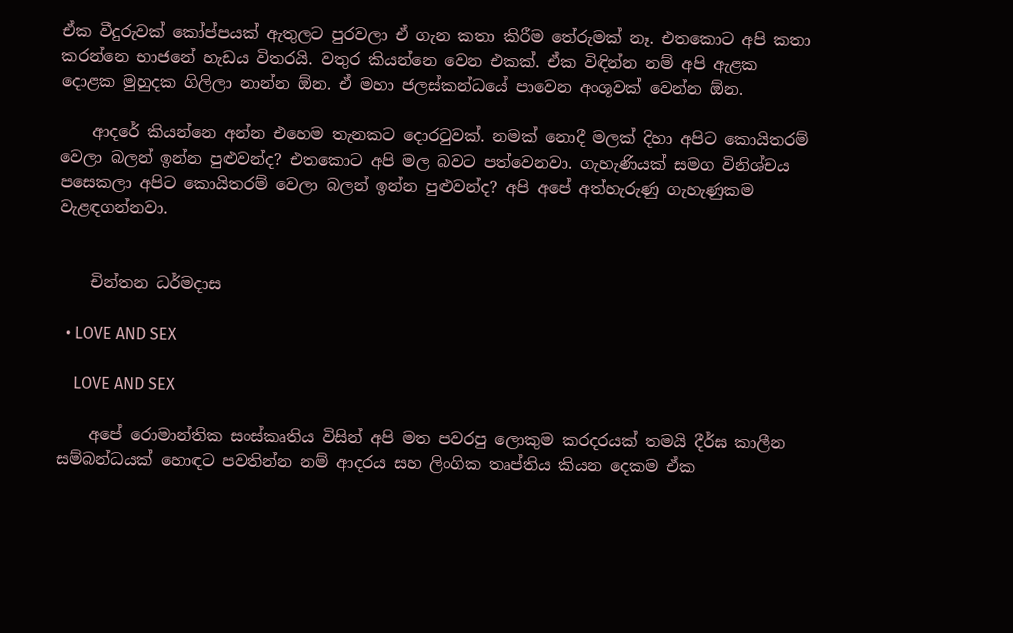ඒක වීදුරුවක් කෝප්පයක් ඇතුලට පුරවලා ඒ ගැන කතා කිරීම තේරුමක් නෑ. එතකොට අපි කතා කරන්නෙ භාජනේ හැඩය විතරයි. වතුර කියන්නෙ වෙන එකක්. ඒක විඳින්න නම් අපි ඇළක දොළක මුහුදක ගිලිලා නාන්න ඕන. ඒ මහා ජලස්කන්ධයේ පාවෙන අංශූවක් වෙන්න ඕන.

    ආදරේ කියන්නෙ අන්න එහෙම තැනකට දොරටුවක්. නමක් නොදී මලක් දිහා අපිට කොයිතරම් වෙලා බලන් ඉන්න පුළුවන්ද? එතකොට අපි මල බවට පත්වෙනවා. ගැහැණියක් සමග විනිශ්චය පසෙකලා අපිට කොයිතරම් වෙලා බලන් ඉන්න පුළුවන්ද? අපි අපේ අත්හැරුණු ගැහැණුකම වැළඳගන්නවා.


    චින්තන ධර්මදාස

  • LOVE AND SEX

    LOVE AND SEX

    අපේ රොමාන්තික සංස්කෘතිය විසින් අපි මත පවරපු ලොකුම කරදරයක් තමයි දීර්ඝ කාලීන සම්බන්ධයක් හොඳට පවතින්න නම් ආදරය සහ ලිංගික තෘප්තිය කියන දෙකම ඒක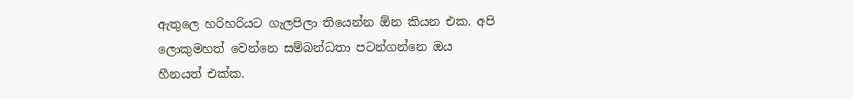ඇතුලෙ හරිහරියට ගැලපිලා තියෙන්න ඕන කියන එක. අපි ලොකුමහත් වෙන්නෙ සම්බන්ධතා පටන්ගන්නෙ ඔය හීනයත් එක්ක.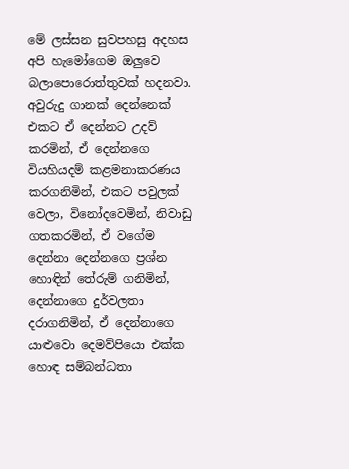මේ ලස්සන සුවපහසු අදහස අපි හැමෝගෙම ඔලුවෙ බලාපොරොත්තුවක් හදනවා. අවුරුදු ගානක් දෙන්නෙක් එකට ඒ දෙන්නට උදව් කරමින්, ඒ දෙන්නගෙ වියහියදම් කළමනාකරණය කරගනිමින්, එකට පවුලක් වෙලා, විනෝදවෙමින්, නිවාඩු ගතකරමින්, ඒ වගේම දෙන්නා දෙන්නගෙ ප්‍රශ්න හොඳින් තේරුම් ගනිමින්, දෙන්නාගෙ දුර්වලතා දරාගනිමින්, ඒ දෙන්නාගෙ යාළුවො දෙමව්පියො එක්ක හොඳ සම්බන්ධතා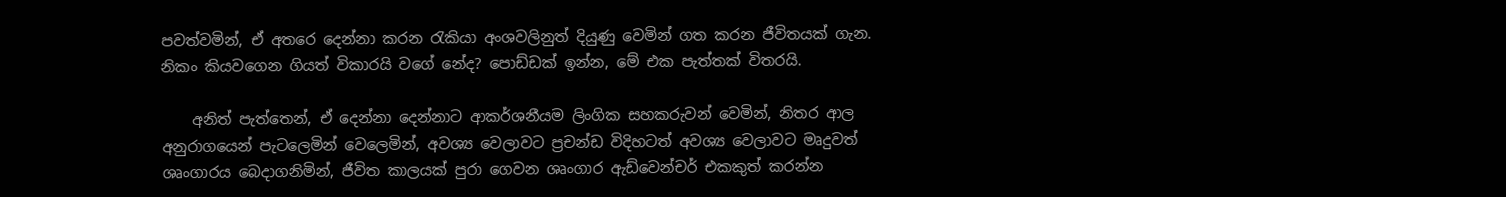පවත්වමින්, ඒ අතරෙ දෙන්නා කරන රැකියා අංශවලිනුත් දියුණු වෙමින් ගත කරන ජීවිතයක් ගැන. නිකං කියවගෙන ගියත් විකාරයි වගේ නේද? පොඩ්ඩක් ඉන්න, මේ එක පැත්තක් විතරයි.

    අනිත් පැත්තෙන්, ඒ දෙන්නා දෙන්නාට ආකර්ශනීයම ලිංගික සහකරුවන් වෙමින්, නිතර ආල අනුරාගයෙන් පැටලෙමින් වෙලෙමින්, අවශ්‍ය වෙලාවට ප්‍රචන්ඩ විදිහටත් අවශ්‍ය වෙලාවට මෘදුවත් ශෘංගාරය බෙදාගනිමින්, ජීවිත කාලයක් පුරා ගෙවන ශෘංගාර ඇඩ්වෙන්චර් එකකුත් කරන්න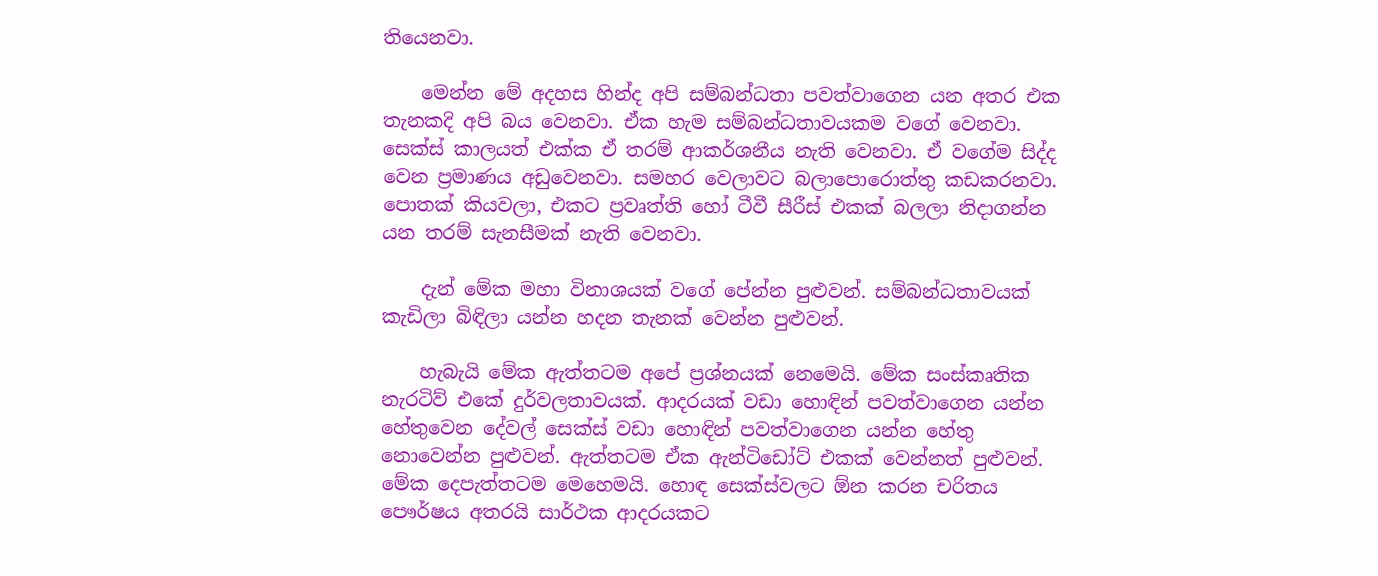තියෙනවා.

    මෙන්න මේ අදහස හින්ද අපි සම්බන්ධතා පවත්වාගෙන යන අතර එක තැනකදි අපි බය වෙනවා. ඒක හැම සම්බන්ධතාවයකම වගේ වෙනවා. සෙක්ස් කාලයත් එක්ක ඒ තරම් ආකර්ශනීය නැති වෙනවා. ඒ වගේම සිද්ද වෙන ප්‍රමාණය අඩුවෙනවා. සමහර වෙලාවට බලාපොරොත්තු කඩකරනවා. පොතක් කියවලා, එකට ප්‍රවෘත්ති හෝ ටීවී සීරීස් එකක් බලලා නිදාගන්න යන තරම් සැනසීමක් නැති වෙනවා.

    දැන් මේක මහා විනාශයක් වගේ පේන්න පුළුවන්. සම්බන්ධතාවයක් කැඩිලා බිඳිලා යන්න හදන තැනක් වෙන්න පුළුවන්.

    හැබැයි මේක ඇත්තටම අපේ ප්‍රශ්නයක් නෙමෙයි. මේක සංස්කෘතික නැරටිව් එකේ දුර්වලතාවයක්. ආදරයක් වඩා හොඳින් පවත්වාගෙන යන්න හේතුවෙන දේවල් සෙක්ස් වඩා හොඳින් පවත්වාගෙන යන්න හේතු නොවෙන්න පුළුවන්. ඇත්තටම ඒක ඇන්ටිඩෝට් එකක් වෙන්නත් පුළුවන්. මේක දෙපැත්තටම මෙහෙමයි. හොඳ සෙක්ස්වලට ඕන කරන චරිතය පෞර්ෂය අතරයි සාර්ථක ආදරයකට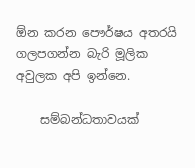ඕන කරන පෞර්ෂය අතරයි ගලපගන්න බැරි මූලික අවුලක අපි ඉන්නෙ.

    සම්බන්ධතාවයක්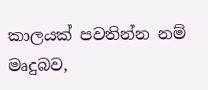කාලයක් පවතින්න නම් මෘදුබව,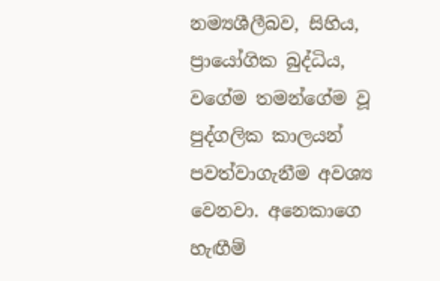නම්‍යශීලීබව, සිහිය, ප්‍රායෝගික බුද්ධිය, වගේම තමන්ගේම වූ පුද්ගලික කාලයන් පවත්වාගැනීම අවශ්‍ය වෙනවා. අනෙකාගෙ හැඟීම්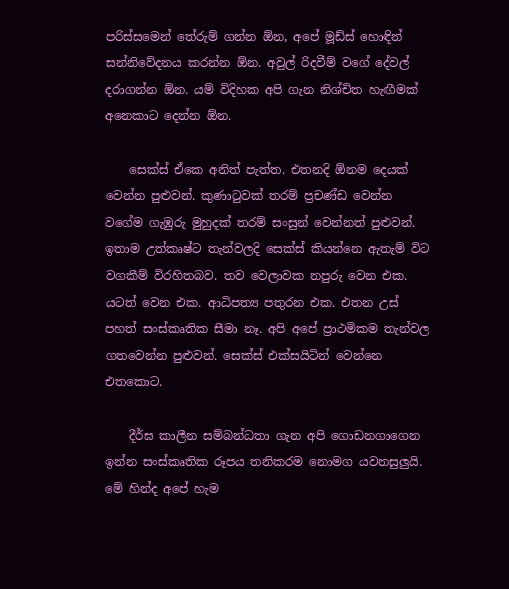පරිස්සමෙන් තේරුම් ගන්න ඕන, අපේ මූඩ්ස් හොඳින් සන්නිවේදනය කරන්න ඕන. අවුල් රිදවීම් වගේ දේවල් දරාගන්න ඕන. යම් විදිහක අපි ගැන නිශ්චිත හැඟීමක් අනෙකාට දෙන්න ඕන.

    සෙක්ස් ඒකෙ අනිත් පැත්ත. එතනදි ඕනම දෙයක් වෙන්න පුළුවන්. කුණාටුවක් තරම් ප්‍රචණ්ඩ වෙන්න වගේම ගැඹුරු මුහුදක් තරම් සංසුන් වෙන්නත් පුළුවන්. ඉතාම උත්කෘෂ්ට තැන්වලදි සෙක්ස් කියන්නෙ ඇතැම් විට වගකීම් විරහිතබව. තව වෙලාවක නපුරු වෙන එක. යටත් වෙන එක. ආධිපත්‍ය පතුරන එක. එතන උස් පහත් සංස්කෘතික සීමා නෑ. අපි අපේ ප්‍රාථමිකම තැන්වල ගතවෙන්න පුළුවන්. සෙක්ස් එක්සයිටින් වෙන්නෙ එතකොට.

    දීර්ඝ කාලීන සම්බන්ධතා ගැන අපි ගොඩනගාගෙන ඉන්න සංස්කෘතික රූපය තනිකරම නොමග යවනසුලුයි. මේ හින්ද අපේ හැම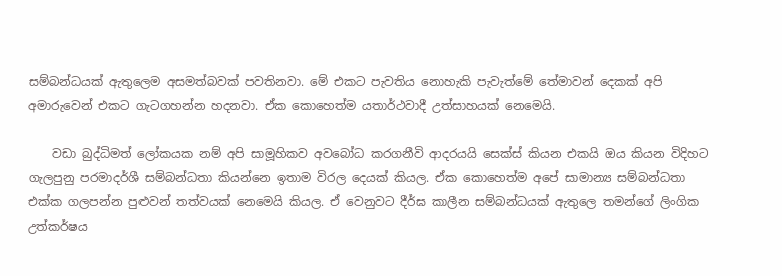සම්බන්ධයක් ඇතුලෙම අසමත්බවක් පවතිනවා. මේ එකට පැවතිය නොහැකි පැවැත්මේ තේමාවන් දෙකක් අපි අමාරුවෙන් එකට ගැටගහන්න හදනවා. ඒක කොහෙත්ම යතාර්ථවාදී උත්සාහයක් නෙමෙයි.

    වඩා බුද්ධිමත් ලෝකයක නම් අපි සාමූහිකව අවබෝධ කරගනීවි ආදරයයි සෙක්ස් කියන එකයි ඔය කියන විදිහට ගැලපුනු පරමාදර්ශී සම්බන්ධතා කියන්නෙ ඉතාම විරල දෙයක් කියල. ඒක කොහෙත්ම අපේ සාමාන්‍ය සම්බන්ධතා එක්ක ගලපන්න පුළුවන් තත්වයක් නෙමෙයි කියල. ඒ වෙනුවට දීර්ඝ කාලීන සම්බන්ධයක් ඇතුලෙ තමන්ගේ ලිංගික උත්කර්ෂය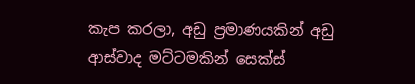කැප කරලා, අඩු ප්‍රමාණයකින් අඩු ආස්වාද මට්ටමකින් සෙක්ස්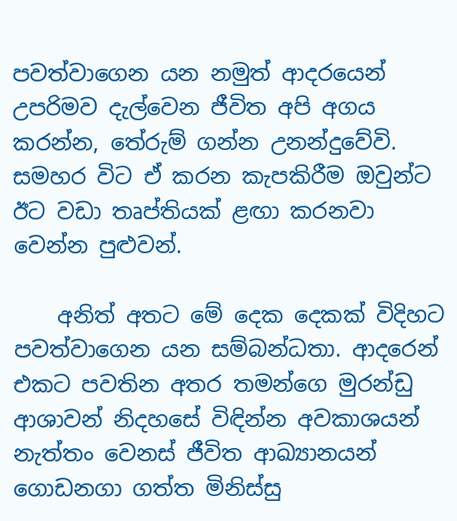පවත්වාගෙන යන නමුත් ආදරයෙන් උපරිමව දැල්වෙන ජීවිත අපි අගය කරන්න, තේරුම් ගන්න උනන්දුවේවි. සමහර විට ඒ කරන කැපකිරීම ඔවුන්ට ඊට වඩා තෘප්තියක් ළඟා කරනවා වෙන්න පුළුවන්.

    අනිත් අතට මේ දෙක දෙකක් විදිහට පවත්වාගෙන යන සම්බන්ධතා. ආදරෙන් එකට පවතින අතර තමන්ගෙ මුරන්ඩු ආශාවන් නිදහසේ විඳින්න අවකාශයන් නැත්තං වෙනස් ජීවිත ආඛ්‍යානයන් ගොඩනගා ගත්ත මිනිස්සු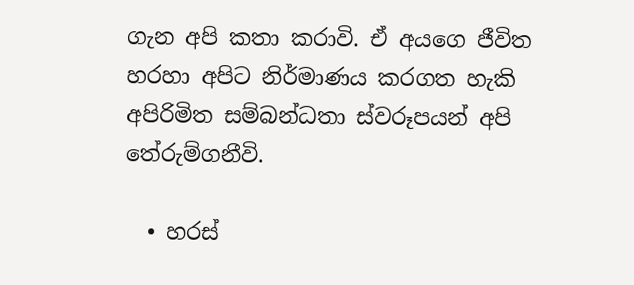ගැන අපි කතා කරාවි. ඒ අයගෙ ජීවිත හරහා අපිට නිර්මාණය කරගත හැකි අපිරිමිත සම්බන්ධතා ස්වරූපයන් අපි තේරුම්ගනීවි.

  • හරස්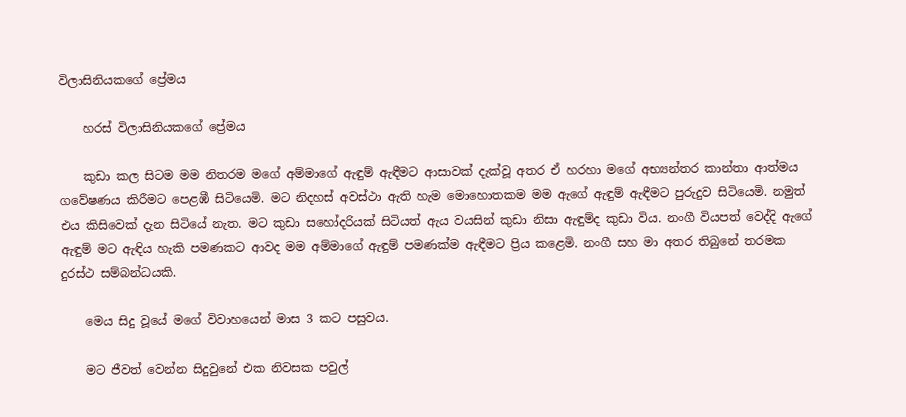විලාසිනියකගේ ප්‍රේමය

    හරස් විලාසිනියකගේ ප්‍රේමය

    කුඩා කල සිටම මම නිතරම මගේ අම්මාගේ ඇඳුම් ඇඳීමට ආසාවක් දැක්වූ අතර ඒ හරහා මගේ අභ්‍යන්තර කාන්තා ආත්මය ගවේෂණය කිරීමට පෙළඹී සිටියෙමි. මට නිදහස් අවස්ථා ඇති හැම මොහොතකම මම ඇගේ ඇඳුම් ඇඳීමට පුරුදුව සිටියෙමි. නමුත් එය කිසිවෙක් දැන සිටියේ නැත. මට කුඩා සහෝදරියක් සිටියත් ඇය වයසින් කුඩා නිසා ඇඳුම්ද කුඩා විය. නංගී වියපත් වෙද්දි ඇගේ ඇඳුම් මට ඇඳිය හැකි පමණකට ආවද මම අම්මාගේ ඇඳුම් පමණක්ම ඇඳීමට ප්‍රිය කළෙමි. නංගී සහ මා අතර තිබුනේ තරමක දුරස්ථ සම්බන්ධයකි.

    මෙය සිදු වූයේ මගේ විවාහයෙන් මාස 3 කට පසුවය.

    මට ජීවත් වෙන්න සිදුවුනේ එක නිවසක පවුල්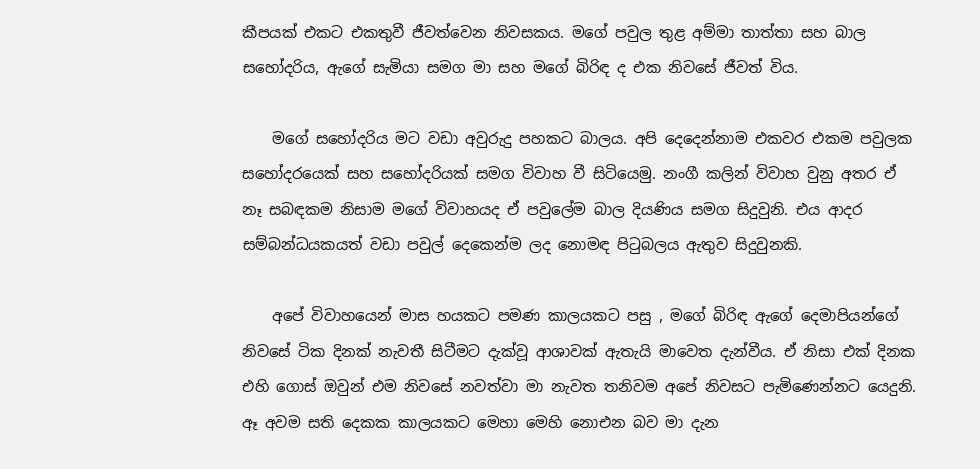කීපයක් එකට එකතුවී ජීවත්වෙන නිවසකය. මගේ පවුල තුළ අම්මා තාත්තා සහ බාල සහෝදරිය, ඇගේ සැමියා සමග මා සහ මගේ බිරිඳ ද එක නිවසේ ජීවත් විය.

    මගේ සහෝදරිය මට වඩා අවුරුදු පහකට බාලය. අපි දෙදෙන්නාම එකවර එකම පවුලක සහෝදරයෙක් සහ සහෝදරියක් සමග විවාහ වී සිටියෙමු. නංගී කලින් විවාහ වුනු අතර ඒ නෑ සබඳකම නිසාම මගේ විවාහයද ඒ පවුලේම බාල දියණිය සමග සිදුවුනි. එය ආදර සම්බන්ධයකයත් වඩා පවුල් දෙකෙන්ම ලද නොමඳ පිටුබලය ඇතුව සිදුවුනකි.

    අපේ විවාහයෙන් මාස හයකට පමණ කාලයකට පසු , මගේ බිරිඳ ඇගේ දෙමාපියන්ගේ නිවසේ ටික දිනක් නැවතී සිටීමට දැක්වූ ආශාවක් ඇතැයි මාවෙත දැන්වීය. ඒ නිසා එක් දිනක එහි ගොස් ඔවුන් එම නිවසේ නවත්වා මා නැවත තනිවම අපේ නිවසට පැමිණෙන්නට යෙදුනි. ඈ අවම සති දෙකක කාලයකට මෙහා මෙහි නොඑන බව මා දැන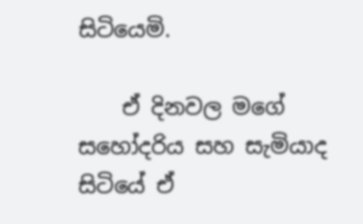සිටියෙමි.

    ඒ දිනවල මගේ සහෝදරිය සහ සැමියාද සිටියේ ඒ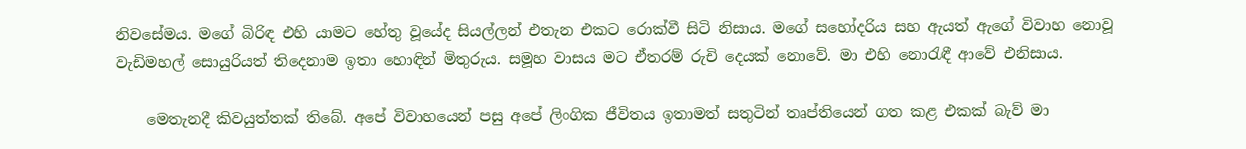නිවසේමය. මගේ බිරිඳ එහි යාමට හේතු වූයේද සියල්ලන් එතැන එකට රොක්වී සිටි නිසාය. මගේ සහෝදරිය සහ ඇයත් ඇගේ විවාහ නොවූ වැඩිමහල් සොයුරියත් තිදෙනාම ඉතා හොඳින් මිතුරුය. සමූහ වාසය මට ඒතරම් රුචි දෙයක් නොවේ. මා එහි නොරැඳී ආවේ එනිසාය.

    මෙතැනදී කිවයුත්තක් තිබේ. අපේ විවාහයෙන් පසු අපේ ලිංගික ජීවිතය ඉතාමත් සතුටින් තෘප්තියෙන් ගත කළ එකක් බැව් මා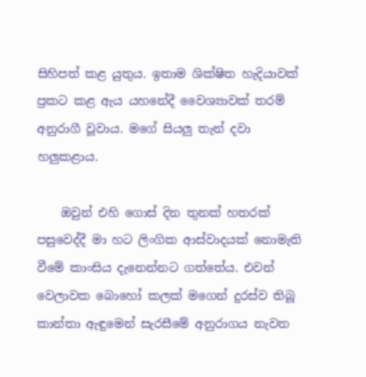සිහිපත් කළ යුතුය. ඉතාම ශික්ෂිත හැදියාවක් ප්‍රකට කළ ඇය යහනේදී වෛශ්‍යාවක් තරම් අනුරාගී වූවාය. මගේ සියලු තැන් දවා හලුකළාය.

    ඔවුන් එහි ගොස් දින තුනක් හතරක් පසුවෙද්දී මා හට ලිංගික ආස්වාදයක් නොමැති වීමේ කාංසිය දැනෙන්නට ගත්තේය. එවන් වෙලාවක බොහෝ කලක් මගෙන් දුරස්ව තිබූ කාන්තා ඇඳුමෙන් සැරසීමේ අනුරාගය නැවත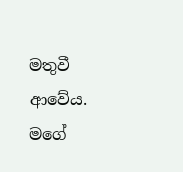මතුවී ආවේය. මගේ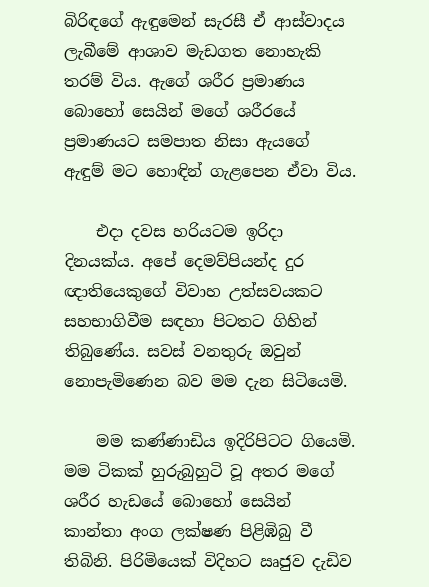බිරිඳගේ ඇඳුමෙන් සැරසී ඒ ආස්වාදය ලැබීමේ ආශාව මැඩගත නොහැකි තරම් විය. ඇගේ ශරීර ප්‍රමාණය බොහෝ සෙයින් මගේ ශරීරයේ ප්‍රමාණයට සමපාත නිසා ඇයගේ ඇඳුම් මට හොඳින් ගැළපෙන ඒවා විය.

    එදා දවස හරියටම ඉරිදා දිනයක්ය. අපේ දෙමව්පියන්ද දුර ඥාතියෙකුගේ විවාහ උත්සවයකට සහභාගිවීම සඳහා පිටතට ගිහින් තිබුණේය. සවස් වනතුරු ඔවුන් නොපැමිණෙන බව මම දැන සිටියෙමි.

    මම කණ්ණාඩිය ඉදිරිපිටට ගියෙමි. මම ටිකක් හුරුබුහුටි වූ අතර මගේ ශරීර හැඩයේ බොහෝ සෙයින් කාන්තා අංග ලක්ෂණ පිළිඹිබු වී තිබිනි. පිරිමියෙක් විදිහට ඍජුව දැඩිව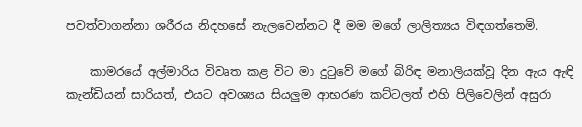පවත්වාගන්නා ශරීරය නිදහසේ නැලවෙන්නට දී මම මගේ ලාලිත්‍යය විඳගත්තෙමි.

    කාමරයේ අල්මාරිය විවෘත කළ විට මා දුටුවේ මගේ බිරිඳ මනාලියක්වූ දින ඇය ඇඳි කැන්ඩියන් සාරියත්, එයට අවශ්‍යය සියලුම ආභරණ කට්ටලත් එහි පිලිවෙලින් අසුරා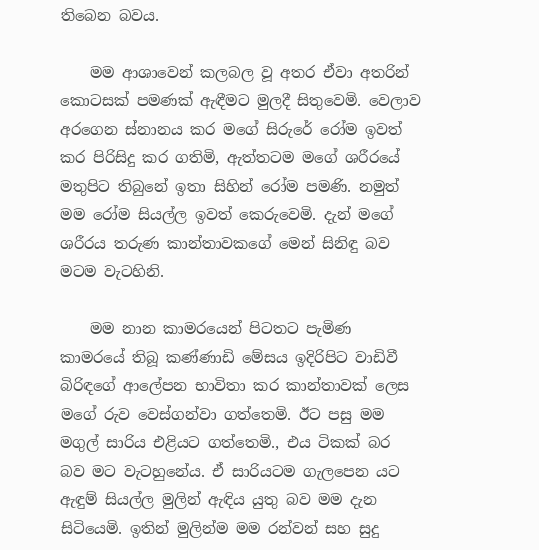තිබෙන බවය.

    මම ආශාවෙන් කලබල වූ අතර ඒවා අතරින් කොටසක් පමණක් ඇඳීමට මුලදී සිතුවෙමි. වෙලාව අරගෙන ස්නානය කර මගේ සිරුරේ රෝම ඉවත් කර පිරිසිදු කර ගතිමි, ඇත්තටම මගේ ශරීරයේ මතුපිට තිබුනේ ඉතා සිහින් රෝම පමණි. නමුත් මම රෝම සියල්ල ඉවත් කෙරුවෙමි. දැන් මගේ ශරීරය තරුණ කාන්තාවකගේ මෙන් සිනිඳු බව මටම වැටහිනි.

    මම නාන කාමරයෙන් පිටතට පැමිණ කාමරයේ තිබූ කණ්ණාඩි මේසය ඉදිරිපිට වාඩිවී බිරිඳගේ ආලේපන භාවිතා කර කාන්තාවක් ලෙස මගේ රුව වෙස්ගන්වා ගත්තෙමි. ඊට පසු මම මගුල් සාරිය එළියට ගත්තෙමි., එය ටිකක් බර බව මට වැටහුනේය. ඒ සාරියටම ගැලපෙන යට ඇඳුම් සියල්ල මුලින් ඇඳිය යුතු බව මම දැන සිටියෙමි. ඉතින් මුලින්ම මම රන්වන් සහ සුදු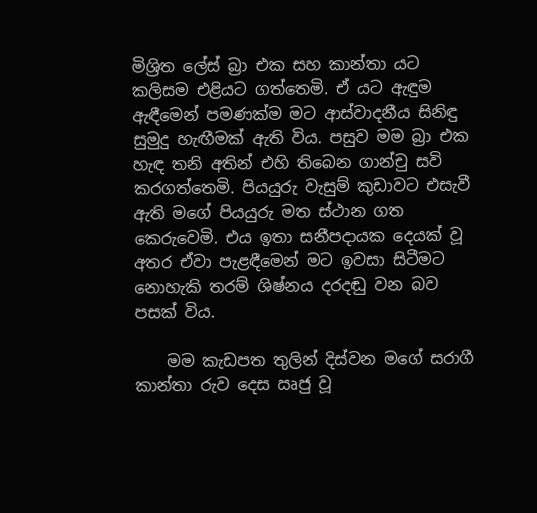මිශ්‍රිත ලේස් බ්‍රා එක සහ කාන්තා යට කලිසම එළියට ගත්තෙමි. ඒ යට ඇඳුම ඇඳීමෙන් පමණක්ම මට ආස්වාදනීය සිනිඳු සුමුදු හැඟීමක් ඇති විය. පසුව මම බ්‍රා එක හැඳ තනි අතින් එහි තිබෙන ගාන්චු සවි කරගත්තෙමි. පියයුරු වැසුම් කුඩාවට එසැවී ඇති මගේ පියයුරු මත ස්ථාන ගත කෙරුවෙමි. එය ඉතා සනීපදායක දෙයක් වූ අතර ඒවා පැළඳීමෙන් මට ඉවසා සිටීමට නොහැකි තරම් ශිෂ්නය දරදඬු වන බව පසක් විය.

    මම කැඩපත තුලින් දිස්වන මගේ සරාගී කාන්තා රුව දෙස ඍජු වූ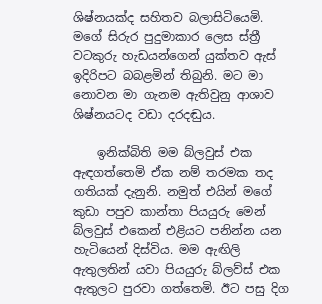ශිෂ්නයක්ද සහිතව බලාසිටියෙමි. මගේ සිරුර පුදුමාකාර ලෙස ස්ත්‍රී වටකුරු හැඩයන්ගෙන් යුක්තව ඇස් ඉදිරිපට බබළමින් තිබුනි. මට මා නොවන මා ගැනම ඇතිවුනු ආශාව ශිෂ්නයටද වඩා දරදඬුය.

    ඉනික්බිති මම බ්ලවුස් එක ඇඳගත්තෙමි ඒක නම් තරමක තද ගතියක් දැනුනි. නමුත් එයින් මගේ කුඩා පපුව කාන්තා පියයුරු මෙන් බ්ලවුස් එකෙන් එළියට පනින්න යන හැටියෙන් දිස්විය. මම ඇඟිලි ඇතුලතින් යවා පියයුරු බ්ලව්ස් එක ඇතුලට පුරවා ගත්තෙමි. ඊට පසු දිග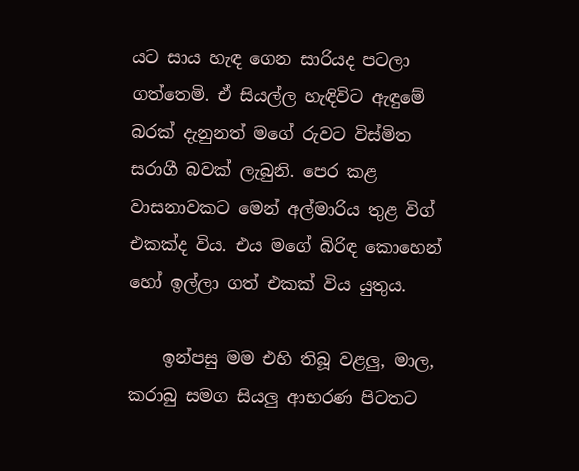යට සාය හැඳ ගෙන සාරියද පටලා ගත්තෙමි. ඒ සියල්ල හැඳිවිට ඇඳුමේ බරක් දැනුනත් මගේ රුවට විස්මිත සරාගී බවක් ලැබුනි. පෙර කළ වාසනාවකට මෙන් අල්මාරිය තුළ විග් එකක්ද විය. එය මගේ බිරිඳ කොහෙන් හෝ ඉල්ලා ගත් එකක් විය යුතුය.

    ඉන්පසු මම එහි තිබූ වළලු, මාල, කරාබු සමග සියලු ආභරණ පිටතට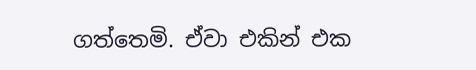ගත්තෙමි. ඒවා එකින් එක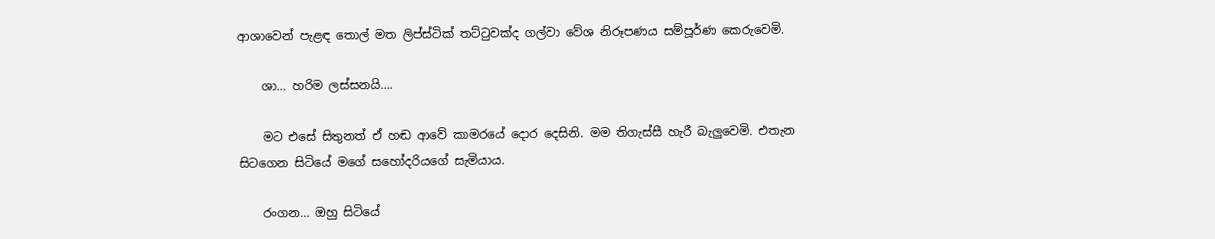ආශාවෙන් පැළඳ තොල් මත ලිප්ස්ටික් තට්ටුවක්ද ගල්වා වේශ නිරූපණය සම්පූර්ණ කෙරුවෙමි.

    ශා… හරිම ලස්සනයි….

    මට එසේ සිතුනත් ඒ හඬ ආවේ කාමරයේ දොර දෙසිනි. මම තිගැස්සී හැරී බැලුවෙමි. එතැන සිටගෙන සිටියේ මගේ සහෝදරියගේ සැමියාය.

    රංගන… ඔහු සිටියේ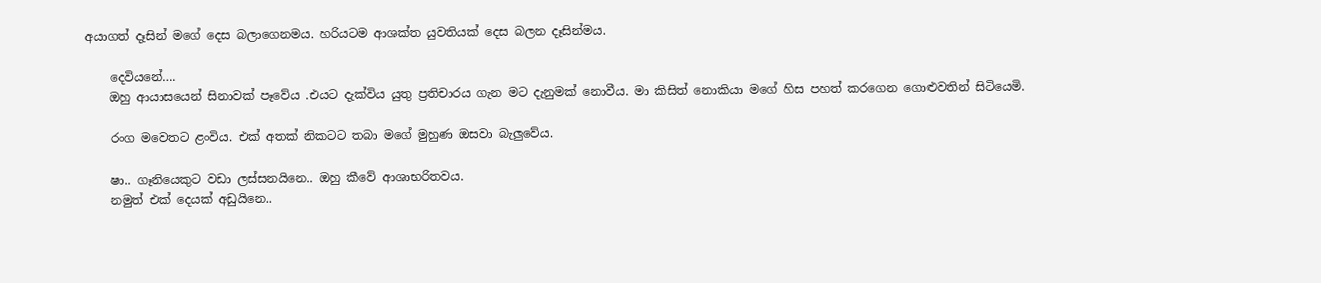අයාගත් දෑසින් මගේ දෙස බලාගෙනමය. හරියටම ආශක්ත යුවතියක් දෙස බලන දෑසින්මය.

    දෙවියනේ….
    ඔහු ආයාසයෙන් සිනාවක් පෑවේය .එයට දැක්විය යුතු ප්‍රතිචාරය ගැන මට දැනුමක් නොවීය. මා කිසිත් නොකියා මගේ හිස පහත් කරගෙන ගොළුවතින් සිටියෙමි.

    රංග මවෙතට ළංවිය. එක් අතක් නිකටට තබා මගේ මුහුණ ඔසවා බැලුවේය.

    ෂා.. ගෑනියෙකුට වඩා ලස්සනයිනෙ.. ඔහු කීවේ ආශාභරිතවය.
    නමුත් එක් දෙයක් අඩුයිනෙ..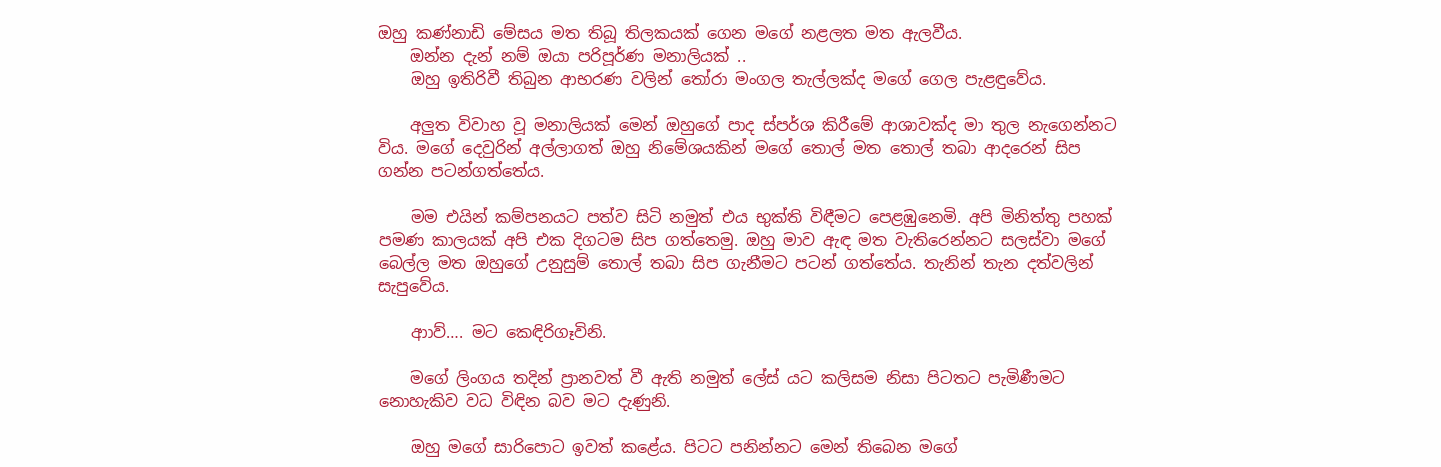ඔහු කණ්නාඩි මේසය මත තිබූ තිලකයක් ගෙන මගේ නළලත මත ඇලවීය.
    ඔන්න දැන් නම් ඔයා පරිපූර්ණ මනාලියක් ..
    ඔහු ඉතිරිවී තිබුන ආභරණ වලින් තෝරා මංගල තැල්ලක්ද මගේ ගෙල පැළඳුවේය.

    අලුත විවාහ වූ මනාලියක් මෙන් ඔහුගේ පාද ස්පර්ශ කිරීමේ ආශාවක්ද මා තුල නැගෙන්නට විය. මගේ දෙවුරින් අල්ලාගත් ඔහු නිමේශයකින් මගේ තොල් මත තොල් තබා ආදරෙන් සිප ගන්න පටන්ගත්තේය.

    මම එයින් කම්පනයට පත්ව සිටි නමුත් එය භුක්ති විඳීමට පෙළඹුනෙමි. අපි මිනිත්තු පහක් පමණ කාලයක් අපි එක දිගටම සිප ගත්තෙමු. ඔහු මාව ඇඳ මත වැතිරෙන්නට සලස්වා මගේ බෙල්ල මත ඔහුගේ උනුසුම් තොල් තබා සිප ගැනීමට පටන් ගත්තේය. තැනින් තැන දත්වලින් සැපුවේය.

    ආාව්…. මට කෙඳිරිගෑවිනි.

    මගේ ලිංගය තදින් ප්‍රානවත් වී ඇති නමුත් ලේස් යට කලිසම නිසා පිටතට පැමිණීමට නොහැකිව වධ විඳින බව මට දැණුනි.

    ඔහු මගේ සාරිපොට ඉවත් කළේය. පිටට පනින්නට මෙන් තිබෙන මගේ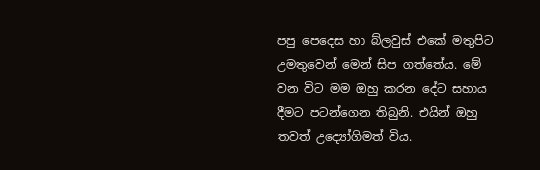පපු පෙදෙස හා බ්ලවුස් එකේ මතුපිට උමතුවෙන් මෙන් සිප ගත්තේය. මේ වන විට මම ඔහු කරන දේට සහාය දීමට පටන්ගෙන තිබුනි. එයින් ඔහු තවත් උද්‍යෝගිමත් විය.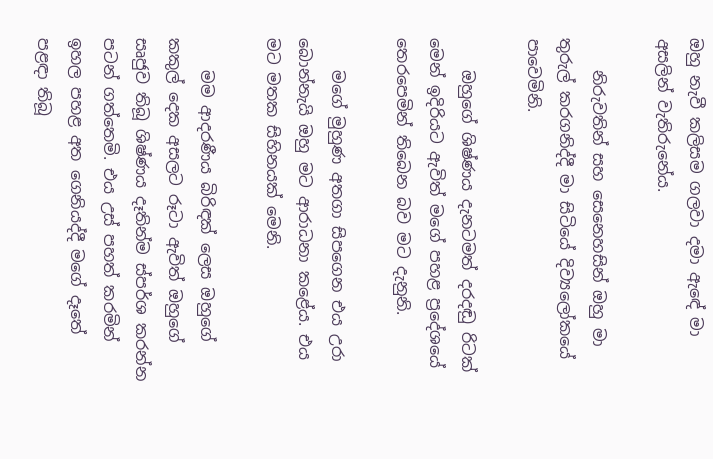ඔහු නැවී කලිසම ගලවා දමා ඇඳේ මා අසලින් වැතිරුනේය.

    නිරුවතින් සහ සෙනෙහසින් ඔහු මා තුරුල් කරගනිද්දී මා සිටියේ දිව්‍යලෝකයේ පාවෙමිනි.

    ඔහුගේ ශිෂ්ණය දැනටමත් දරදඬු රිටක් මෙන් ඉදිරියට ඇවිත් මගේ පහළ ප්‍රදේශයේ තෙරපෙමින් තිබෙන බව මට දැනුනි.

    මගේ මුහුණ අතගා සිපගෙන එය උරා බොන්නැයි ඔහු මට ආරාධනා කළේය. එය මට මතක සිහිනයක් මෙනි.

    මම ආදරණීය බිරිඳක් ලෙස ඔහුගේ කකුල් දෙක අසලට රූටා ඇවිත් ඔහුගේ සෘජුව තිබූ ශිෂ්ණය දෑතින්ම ස්පර්ශ කරන්න පටන් ගත්තෙමි. එය උස් පහත් කරමින් ඉහල පහළ අත ගෙනියද්දී මගේ දෑතේ පළඳා තිබූ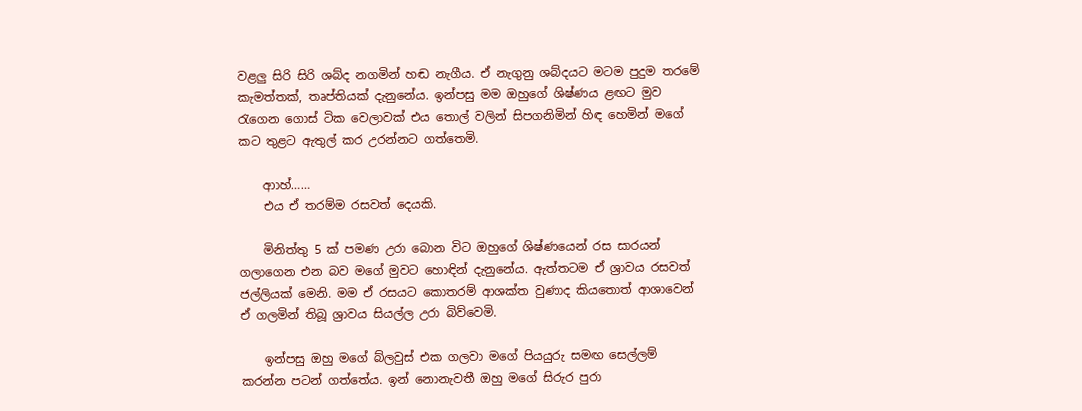වළලු සිරි සිරි ශබ්ද නගමින් හඬ නැගීය. ඒ නැගුනු ශබ්දයට මටම පුදුම තරමේ කැමත්තක්, තෘප්තියක් දැනුනේය. ඉන්පසු මම ඔහුගේ ශිෂ්ණය ළඟට මුව රැගෙන ගොස් ටික වෙලාවක් එය තොල් වලින් සිපගනිමින් හිඳ හෙමින් මගේ කට තුළට ඇතුල් කර උරන්නට ගත්තෙමි.

    ආාහ්……
    එය ඒ තරම්ම රසවත් දෙයකි.

    මිනිත්තු 5 ක් පමණ උරා බොන විට ඔහුගේ ශිෂ්ණයෙන් රස සාරයන් ගලාගෙන එන බව මගේ මුවට හොඳින් දැනුනේය. ඇත්තටම ඒ ශ්‍රාවය රසවත් ජල්ලියක් මෙනි. මම ඒ රසයට කොතරම් ආශක්ත වුණාද කියතොත් ආශාවෙන් ඒ ගලමින් තිබූ ශ්‍රාවය සියල්ල උරා බිව්වෙමි.

    ඉන්පසු ඔහු මගේ බ්ලවුස් එක ගලවා මගේ පියයුරු සමඟ සෙල්ලම් කරන්න පටන් ගත්තේය. ඉන් නොනැවතී ඔහු මගේ සිරුර පුරා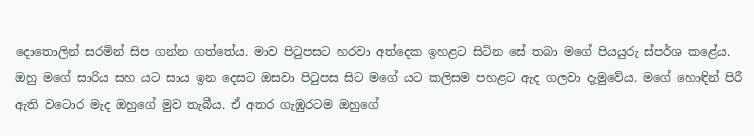දොතොලින් සරමින් සිප ගන්න ගත්තේය. මාව පිටුපසට හරවා අත්දෙක ඉහළට සිටින සේ තබා මගේ පියයුරු ස්පර්ශ කළේය. ඔහු මගේ සාරිය සහ යට සාය ඉන දෙසට ඔසවා පිටුපස සිට මගේ යට කලිසම පහළට ඇද ගලවා දැමුවේය. මගේ හොඳින් පිරී ඇති වටොර මැද ඔහුගේ මුව තැබීය. ඒ අතර ගැඹුරටම ඔහුගේ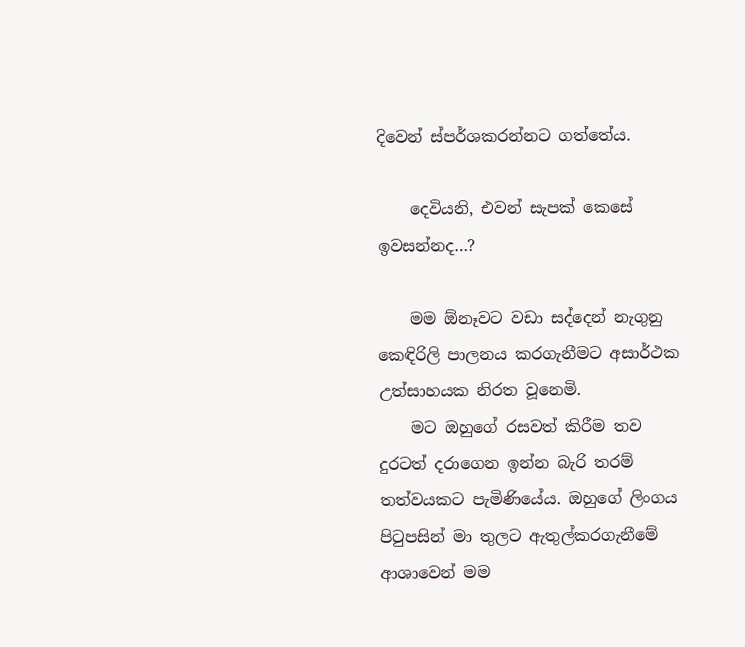දිවෙන් ස්පර්ශකරන්නට ගත්තේය.

    දෙවියනි, එවන් සැපක් කෙසේ ඉවසන්නද…?

    මම ඕනෑවට වඩා සද්දෙන් නැගුනු කෙඳිරිලි පාලනය කරගැනීමට අසාර්ථක උත්සාහයක නිරත වූනෙමි.
    මට ඔහුගේ රසවත් කිරීම තව දුරටත් දරාගෙන ඉන්න බැරි තරම් තත්වයකට පැමිණියේය. ඔහුගේ ලිංගය පිටුපසින් මා තුලට ඇතුල්කරගැනීමේ ආශාවෙන් මම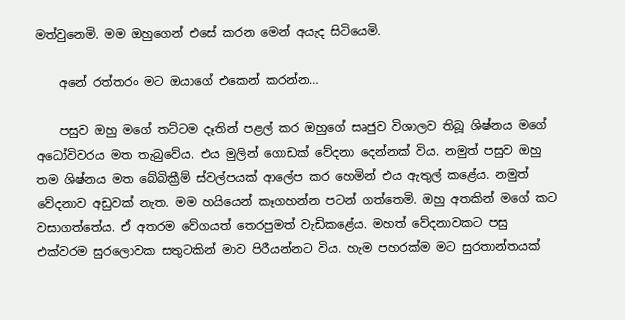මත්වුනෙමි. මම ඔහුගෙන් එසේ කරන මෙන් අයැද සිටියෙමි.

    අනේ රත්තරං මට ඔයාගේ එකෙන් කරන්න…

    පසුව ඔහු මගේ තට්ටම දෑතින් පළල් කර ඔහුගේ සෘජුව විශාලව තිබූ ශිෂ්නය මගේ අධෝවිවරය මත තැබුවේය. එය මුලින් ගොඩක් වේදනා දෙන්නක් විය. නමුත් පසුව ඔහු තම ශිෂ්නය මත බේබික්‍රීම් ස්වල්පයක් ආලේප කර හෙමින් එය ඇතුල් කළේය. නමුත් වේදනාව අඩුවක් නැත. මම හයියෙන් කෑගහන්න පටන් ගත්තෙමි. ඔහු අතකින් මගේ කට වසාගත්තේය. ඒ අතරම වේගයත් තෙරපුමත් වැඩිකළේය. මහත් වේදනාවකට පසු එක්වරම සුරලොවක සතුටකින් මාව පිරීයන්නට විය. හැම පහරක්ම මට සුරතාන්තයක්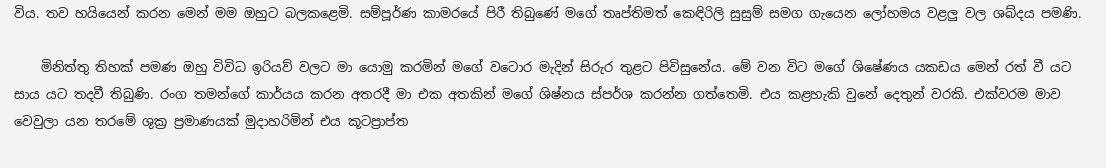විය. තව හයියෙන් කරන මෙන් මම ඔහුට බලකළෙමි. සම්පූර්ණ කාමරයේ පිරී තිබුණේ මගේ තෘප්තිමත් කෙඳිරිලි සුසුම් සමග ගැයෙන ලෝහමය වළලු වල ශබ්දය පමණි.

    මිනිත්තු තිහක් පමණ ඔහු විවිධ ඉරියව් වලට මා යොමු කරමින් මගේ වටොර මැදින් සිරුර තුළට පිවිසුනේය. මේ වන විට මගේ ශිෂේණය යකඩය මෙන් රත් වී යට සාය යට තදවී තිබුණි. රංග තමන්ගේ කාර්යය කරන අතරදී මා එක අතකින් මගේ ශිෂ්නය ස්පර්ශ කරන්න ගත්තෙමි. එය කළහැකි වුනේ දෙතුන් වරකි. එක්වරම මාව වෙවුලා යන තරමේ ශුක්‍ර ප්‍රමාණයක් මුදාහරිමින් එය කූටප්‍රාප්ත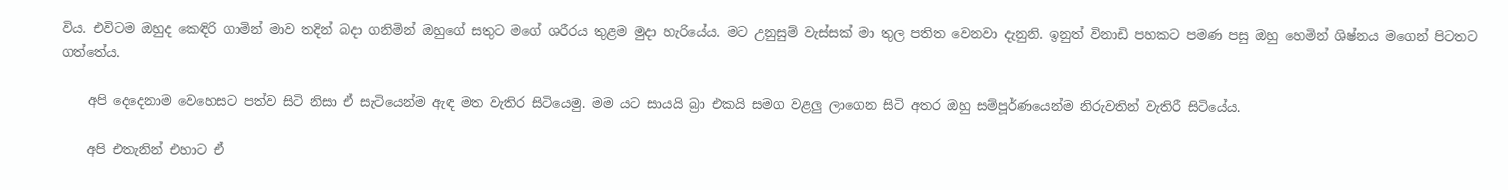විය. එවිටම ඔහුද කෙඳිරි ගාමින් මාව තදින් බදා ගනිමින් ඔහුගේ සතුට මගේ ශරීරය තුළම මුදා හැරියේය. මට උනුසුම් වැස්සක් මා තුල පතිත වෙනවා දැනුනි. ඉනුත් විනාඩි පහකට පමණ පසු ඔහු හෙමින් ශිෂ්නය මගෙන් පිටතට ගත්තේය.

    අපි දෙදෙනාම වෙහෙසට පත්ව සිටි නිසා ඒ සැටියෙන්ම ඇඳ මත වැතිර සිටියෙමු. මම යට සායයි බ්‍රා එකයි සමග වළලු ලාගෙන සිටි අතර ඔහු සම්පූර්ණයෙන්ම නිරුවතින් වැතිරී සිටියේය.

    අපි එතැනින් එහාට ඒ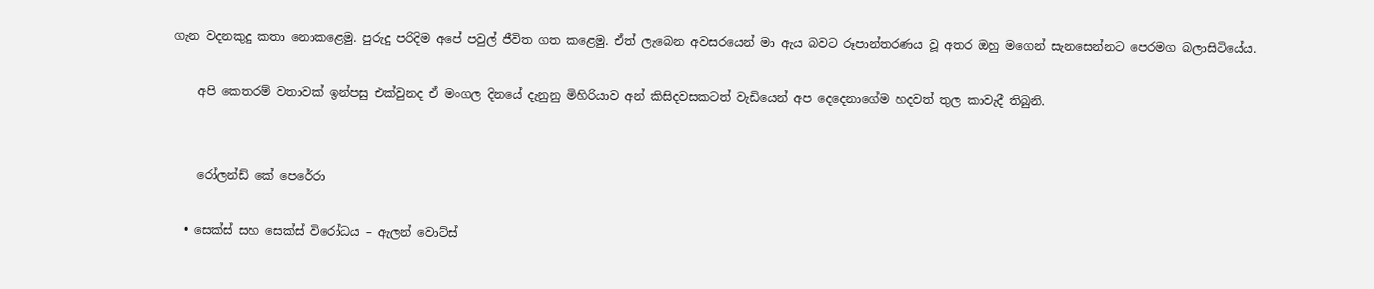ගැන වදනකුදු කතා නොකළෙමු. පුරුදු පරිදිම අපේ පවුල් ජීවිත ගත කළෙමු. ඒත් ලැබෙන අවසරයෙන් මා ඇය බවට රූපාන්තරණය වූ අතර ඔහු මගෙන් සැනසෙන්නට පෙරමග බලාසිටියේය.

    අපි කෙතරම් වතාවක් ඉන්පසු එක්වුනද ඒ මංගල දිනයේ දැනුනු මිහිරියාව අන් කිසිදවසකටත් වැඩියෙන් අප දෙදෙනාගේම හදවත් තුල කාවැදී තිබුනි.


    රෝලන්ඩ් කේ පෙරේරා

  • සෙක්ස් සහ සෙක්ස් විරෝධය – ඇලන් වොට්ස්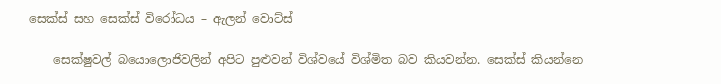සෙක්ස් සහ සෙක්ස් විරෝධය – ඇලන් වොට්ස්

    සෙක්ෂුවල් බයොලොජිවලින් අපිට පුළුවන් විශ්වයේ විශ්මිත බව කියවන්න. සෙක්ස් කියන්නෙ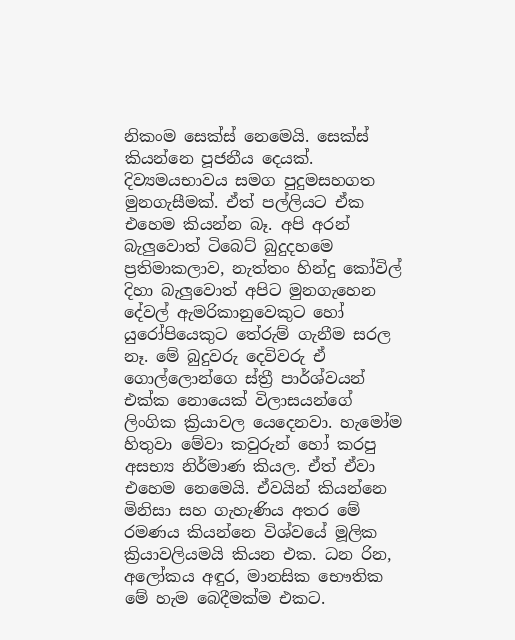නිකංම සෙක්ස් නෙමෙයි. සෙක්ස් කියන්නෙ පූජනීය දෙයක්. දිව්‍යමයභාවය සමග පුදුමසහගත මුනගැසීමක්. ඒත් පල්ලියට ඒක එහෙම කියන්න බෑ. අපි අරන් බැලුවොත් ටිබෙට් බුදුදහමෙ ප්‍රතිමාකලාව, නැත්තං හින්දු කෝවිල් දිහා බැලුවොත් අපිට මුනගැහෙන දේවල් ඇමරිකානුවෙකුට හෝ යුරෝපියෙකුට තේරුම් ගැනීම සරල නෑ. මේ බුදුවරු දෙවිවරු ඒ ගොල්ලොන්ගෙ ස්ත්‍රී පාර්ශ්වයන් එක්ක නොයෙක් විලාසයන්ගේ ලිංගික ක්‍රියාවල යෙදෙනවා. හැමෝම හිතුවා මේවා කවුරුන් හෝ කරපු අසභ්‍ය නිර්මාණ කියල. ඒත් ඒවා එහෙම නෙමෙයි. ඒවයින් කියන්නෙ මිනිසා සහ ගැහැණිය අතර මේ රමණය කියන්නෙ විශ්වයේ මූලික ක්‍රියාවලියමයි කියන එක. ධන රින, අලෝකය අඳුර, මානසික භෞතික මේ හැම බෙදීමක්ම එකට.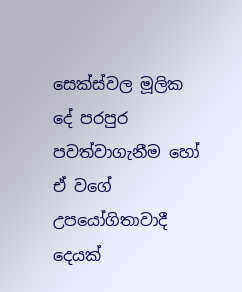සෙක්ස්වල මූලික දේ පරපුර පවත්වාගැනීම හෝ ඒ වගේ උපයෝගිතාවාදී දෙයක්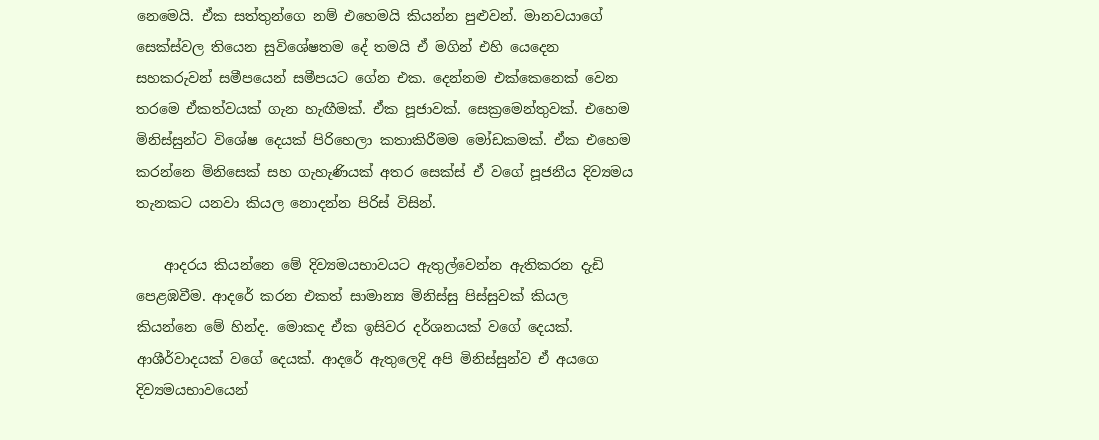නෙමෙයි. ඒක සත්තුන්ගෙ නම් එහෙමයි කියන්න පුළුවන්. මානවයාගේ සෙක්ස්වල තියෙන සුවිශේෂතම දේ තමයි ඒ මගින් එහි යෙදෙන සහකරුවන් සමීපයෙන් සමීපයට ගේන එක. දෙන්නම එක්කෙනෙක් වෙන තරමෙ ඒකත්වයක් ගැන හැඟීමක්. ඒක පූජාවක්. සෙක්‍රමෙන්තුවක්. එහෙම මිනිස්සුන්ට විශේෂ දෙයක් පිරිහෙලා කතාකිරීමම මෝඩකමක්. ඒක එහෙම කරන්නෙ මිනිසෙක් සහ ගැහැණියක් අතර සෙක්ස් ඒ වගේ පූජනීය දිව්‍යමය තැනකට යනවා කියල නොදන්න පිරිස් විසින්.

    ආදරය කියන්නෙ මේ දිව්‍යමයභාවයට ඇතුල්වෙන්න ඇතිකරන දැඩි පෙළඹවීම. ආදරේ කරන එකත් සාමාන්‍ය මිනිස්සු පිස්සුවක් කියල කියන්නෙ මේ හින්ද. මොකද ඒක ඉසිවර දර්ශනයක් වගේ දෙයක්. ආශීර්වාදයක් වගේ දෙයක්. ආදරේ ඇතුලෙදි අපි මිනිස්සුන්ව ඒ අයගෙ දිව්‍යමයභාවයෙන්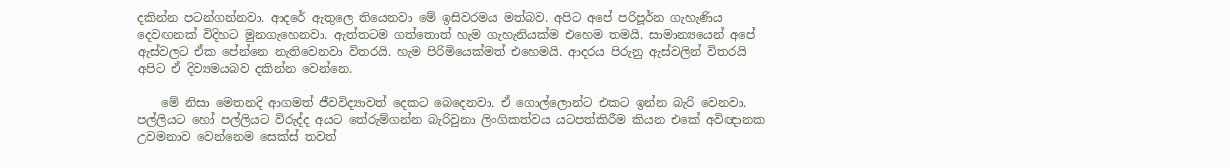දකින්න පටන්ගන්නවා. ආදරේ ඇතුලෙ තියෙනවා මේ ඉසිවරමය මත්බව. අපිට අපේ පරිපූර්න ගැහැණිය දෙවඟනක් විදිහට මුනගැහෙනවා. ඇත්තටම ගත්තොත් හැම ගැහැනියක්ම එහෙම තමයි. සාමාන්‍යයෙන් අපේ ඇස්වලට ඒක පේන්නෙ නැතිවෙනවා විතරයි. හැම පිරිමියෙක්මත් එහෙමයි. ආදරය පිරුනු ඇස්වලින් විතරයි අපිට ඒ දිව්‍යමයබව දකින්න වෙන්නෙ.

    මේ නිසා මෙතනදි ආගමත් ජීවවිද්‍යාවත් දෙකට බෙදෙනවා. ඒ ගොල්ලොන්ට එකට ඉන්න බැරි වෙනවා. පල්ලියට හෝ පල්ලියට විරුද්ද අයට තේරුම්ගන්න බැරිවුනා ලිංගිකත්වය යටපත්කිරීම කියන එකේ අවිඥානක උවමනාව වෙන්නෙම සෙක්ස් තවත්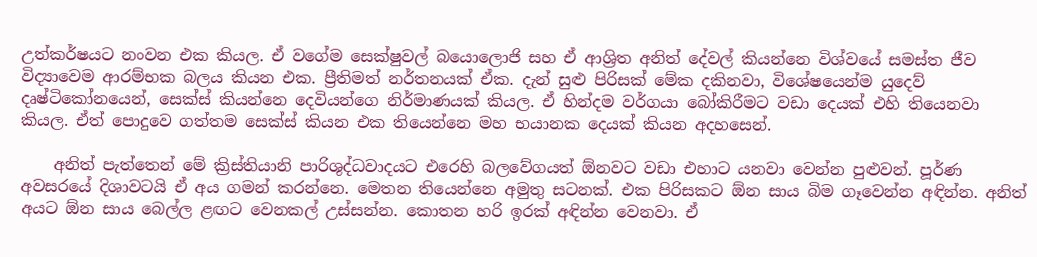උත්කර්ෂයට නංවන එක කියල. ඒ වගේම සෙක්ෂුවල් බයොලොජි සහ ඒ ආශ්‍රිත අනිත් දේවල් කියන්නෙ විශ්වයේ සමස්ත ජීව විද්‍යාවෙම ආරම්භක බලය කියන එක. ප්‍රීතිමත් නර්තනයක් ඒක. දැන් සුළු පිරිසක් මේක දකිනවා, විශේෂයෙන්ම යුදෙව් දෘෂ්ටිකෝනයෙන්, සෙක්ස් කියන්නෙ දෙවියන්ගෙ නිර්මාණයක් කියල. ඒ හින්දම වර්ගයා බෝකිරීමට වඩා දෙයක් එහි තියෙනවා කියල. ඒත් පොදුවෙ ගත්තම සෙක්ස් කියන එක තියෙන්නෙ මහ භයානක දෙයක් කියන අදහසෙන්.

    අනිත් පැත්තෙන් මේ ක්‍රිස්තියානි පාරිශුද්ධවාදයට එරෙහි බලවේගයත් ඕනවට වඩා එහාට යනවා වෙන්න පුළුවන්. පූර්ණ අවසරයේ දිශාවටයි ඒ අය ගමන් කරන්නෙ. මෙතන තියෙන්නෙ අමුතු සටනක්. එක පිරිසකට ඕන සාය බිම ගෑවෙන්න අඳින්න. අනිත් අයට ඕන සාය බෙල්ල ළඟට වෙනකල් උස්සන්න. කොතන හරි ඉරක් අඳින්න වෙනවා. ඒ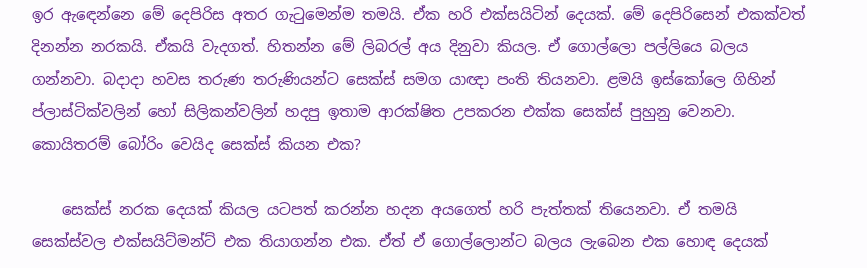ඉර ඇඳෙන්නෙ මේ දෙපිරිස අතර ගැටුමෙන්ම තමයි. ඒක හරි එක්සයිටින් දෙයක්. මේ දෙපිරිසෙන් එකක්වත් දිනන්න නරකයි. ඒකයි වැදගත්. හිතන්න මේ ලිබරල් අය දිනුවා කියල. ඒ ගොල්ලො පල්ලියෙ බලය ගන්නවා. බදාදා හවස තරුණ තරුණියන්ට සෙක්ස් සමග යාඥා පංති තියනවා. ළමයි ඉස්කෝලෙ ගිහින් ප්ලාස්ටික්වලින් හෝ සිලිකන්වලින් හදපු ඉතාම ආරක්ෂිත උපකරන එක්ක සෙක්ස් පුහුනු වෙනවා. කොයිතරම් බෝරිං වෙයිද සෙක්ස් කියන එක?

    සෙක්ස් නරක දෙයක් කියල යටපත් කරන්න හදන අයගෙත් හරි පැත්තක් තියෙනවා. ඒ තමයි සෙක්ස්වල එක්සයිට්මන්ට් එක තියාගන්න එක. ඒත් ඒ ගොල්ලොන්ට බලය ලැබෙන එක හොඳ දෙයක්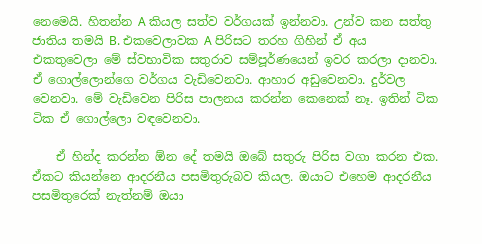නෙමෙයි. හිතන්න A කියල සත්ව වර්ගයක් ඉන්නවා. උන්ව කන සත්තු ජාතිය තමයි B. එකවෙලාවක A පිරිසට තරහ ගිහින් ඒ අය එකතුවෙලා මේ ස්වභාවික සතුරාව සම්පූර්ණයෙන් ඉවර කරලා දානවා. ඒ ගොල්ලොන්ගෙ වර්ගය වැඩිවෙනවා. ආහාර අඩුවෙනවා. දුර්වල වෙනවා. මේ වැඩිවෙන පිරිස පාලනය කරන්න කෙනෙක් නෑ. ඉතින් ටික ටික ඒ ගොල්ලො වඳවෙනවා.

    ඒ හින්ද කරන්න ඕන දේ තමයි ඔබේ සතුරු පිරිස වගා කරන එක. ඒකට කියන්නෙ ආදරනීය පසමිතුරුබව කියල. ඔයාට එහෙම ආදරනීය පසමිතුරෙක් නැත්නම් ඔයා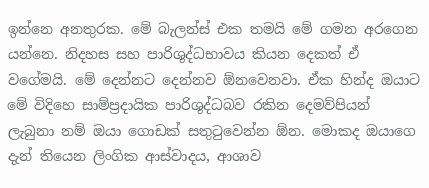ඉන්නෙ අනතුරක. මේ බැලන්ස් එක තමයි මේ ගමන අරගෙන යන්නෙ. නිදහස සහ පාරිශුද්ධභාවය කියන දෙකත් ඒ වගේමයි. මේ දෙන්නට දෙන්නව ඕනවෙනවා. ඒක හින්ද ඔයාට මේ විදිහෙ සාම්ප්‍රදායික පාරිශුද්ධබව රකින දෙමව්පියන් ලැබුනා නම් ඔයා ගොඩක් සතුටුවෙන්න ඕන. මොකද ඔයාගෙ දැන් තියෙන ලිංගික ආස්වාදය, ආශාව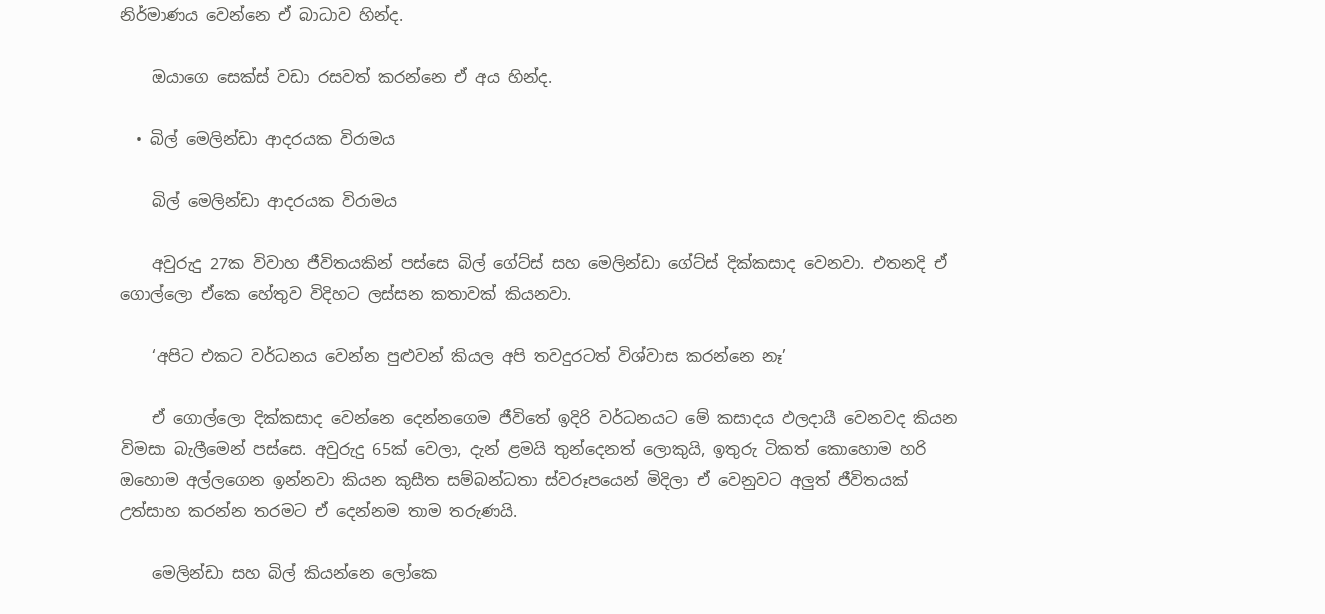නිර්මාණය වෙන්නෙ ඒ බාධාව හින්ද.

    ඔයාගෙ සෙක්ස් වඩා රසවත් කරන්නෙ ඒ අය හින්ද.

  • බිල් මෙලින්ඩා ආදරයක විරාමය

    බිල් මෙලින්ඩා ආදරයක විරාමය

    අවුරුදු 27ක විවාහ ජීවිතයකින් පස්සෙ බිල් ගේට්ස් සහ මෙලින්ඩා ගේට්ස් දික්කසාද වෙනවා. එතනදි ඒ ගොල්ලො ඒකෙ හේතුව විදිහට ලස්සන කතාවක් කියනවා.

    ‘අපිට එකට වර්ධනය වෙන්න පුළුවන් කියල අපි තවදුරටත් විශ්වාස කරන්නෙ නෑ’

    ඒ ගොල්ලො දික්කසාද වෙන්නෙ දෙන්නගෙම ජීවිතේ ඉදිරි වර්ධනයට මේ කසාදය ඵලදායී වෙනවද කියන විමසා බැලීමෙන් පස්සෙ. අවුරුදු 65ක් වෙලා, දැන් ළමයි තුන්දෙනත් ලොකුයි, ඉතුරු ටිකත් කොහොම හරි ඔහොම අල්ලගෙන ඉන්නවා කියන කුසීත සම්බන්ධතා ස්වරූපයෙන් මිදිලා ඒ වෙනුවට අලුත් ජීවිතයක් උත්සාහ කරන්න තරමට ඒ දෙන්නම තාම තරුණයි.

    මෙලින්ඩා සහ බිල් කියන්නෙ ලෝකෙ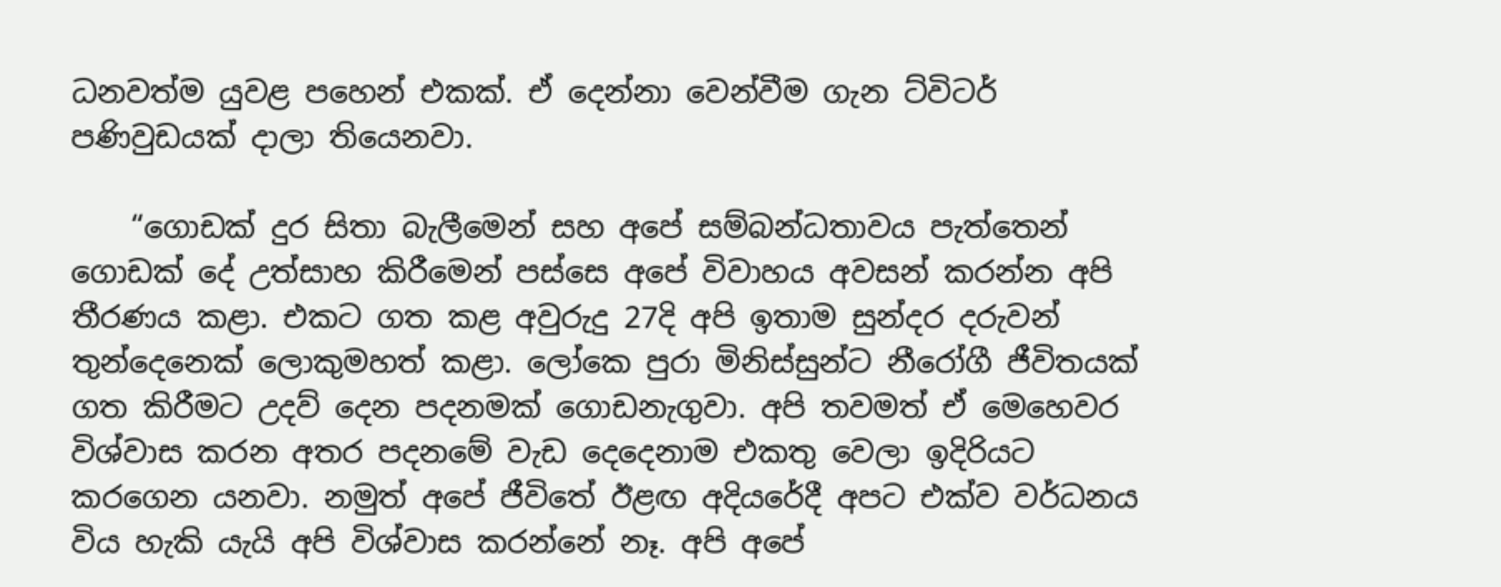ධනවත්ම යුවළ පහෙන් එකක්. ඒ දෙන්නා වෙන්වීම ගැන ට්විටර් පණිවුඩයක් දාලා තියෙනවා.

    “ගොඩක් දුර සිතා බැලීමෙන් සහ අපේ සම්බන්ධතාවය පැත්තෙන් ගොඩක් දේ උත්සාහ කිරීමෙන් පස්සෙ අපේ විවාහය අවසන් කරන්න අපි තීරණය කළා. එකට ගත කළ අවුරුදු 27දි අපි ඉතාම සුන්දර දරුවන් තුන්දෙනෙක් ලොකුමහත් කළා. ලෝකෙ පුරා මිනිස්සුන්ට නීරෝගී ජීවිතයක් ගත කිරීමට උදව් දෙන පදනමක් ගොඩනැගුවා. අපි තවමත් ඒ මෙහෙවර විශ්වාස කරන අතර පදනමේ වැඩ දෙදෙනාම එකතු වෙලා ඉදිරියට කරගෙන යනවා. නමුත් අපේ ජීවිතේ ඊළඟ අදියරේදී අපට එක්ව වර්ධනය විය හැකි යැයි අපි විශ්වාස කරන්නේ නෑ. අපි අපේ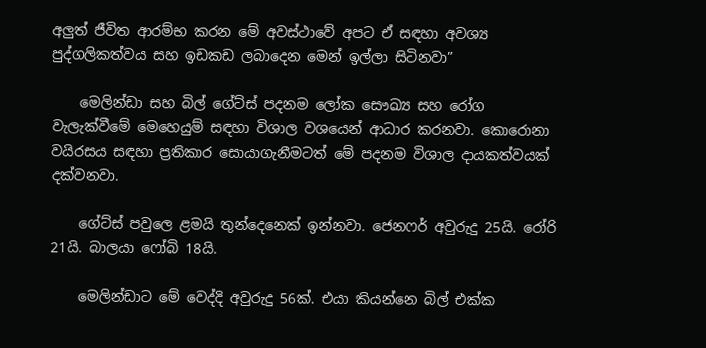අලුත් ජීවිත ආරම්භ කරන මේ අවස්ථාවේ අපට ඒ සඳහා අවශ්‍ය පුද්ගලිකත්වය සහ ඉඩකඩ ලබාදෙන මෙන් ඉල්ලා සිටිනවා”

    මෙලින්ඩා සහ බිල් ගේට්ස් පදනම ලෝක සෞඛ්‍ය සහ රෝග වැලැක්වීමේ මෙහෙයුම් සඳහා විශාල වශයෙන් ආධාර කරනවා. කොරොනා වයිරසය සඳහා ප්‍රතිකාර සොයාගැනීමටත් මේ පදනම විශාල දායකත්වයක් දක්වනවා.

    ගේට්ස් පවුලෙ ළමයි තුන්දෙනෙක් ඉන්නවා. ජෙනෆර් අවුරුදු 25යි. රෝරි 21යි. බාලයා ෆෝබි 18යි.

    මෙලින්ඩාට මේ වෙද්දි අවුරුදු 56ක්. එයා කියන්නෙ බිල් එක්ක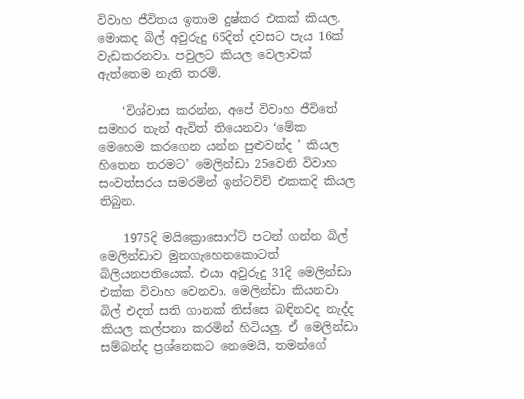විවාහ ජීවිතය ඉතාම දුෂ්කර එකක් කියල. මොකද බිල් අවුරුදු 65දිත් දවසට පැය 16ක් වැඩකරනවා. පවුලට කියල වෙලාවක් ඇත්තෙම නැති තරම්.

    ‘විශ්වාස කරන්න, අපේ විවාහ ජීවිතේ සමහර තැන් ඇවිත් තියෙනවා ‘මේක මෙහෙම කරගෙන යන්න පුළුවන්ද ’ කියල හිතෙන තරමට’ මෙලින්ඩා 25වෙනි විවාහ සංවත්සරය සමරමින් ඉන්ටවිව් එකකදි කියල තිබුන.

    1975දි මයික්‍රොසොෆ්ට් පටන් ගන්න බිල් මෙලින්ඩාව මුනගැහෙනකොටත් බිලියනපතියෙක්. එයා අවුරුදු 31දි මෙලින්ඩා එක්ක විවාහ වෙනවා. මෙලින්ඩා කියනවා බිල් එදත් සති ගානක් තිස්සෙ බඳිනවද නැද්ද කියල කල්පනා කරමින් හිටියලු. ඒ මෙලින්ඩා සම්බන්ද ප්‍රශ්නෙකට නෙමෙයි, තමන්ගේ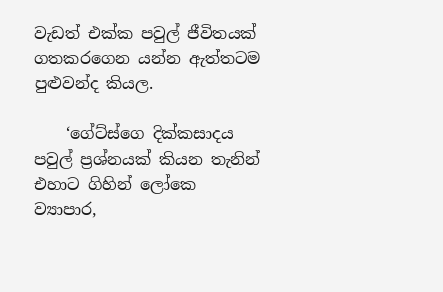වැඩත් එක්ක පවුල් ජීවිතයක් ගතකරගෙන යන්න ඇත්තටම පුළුවන්ද කියල.

    ‘ගේට්ස්ගෙ දික්කසාදය පවුල් ප්‍රශ්නයක් කියන තැනින් එහාට ගිහින් ලෝකෙ ව්‍යාපාර,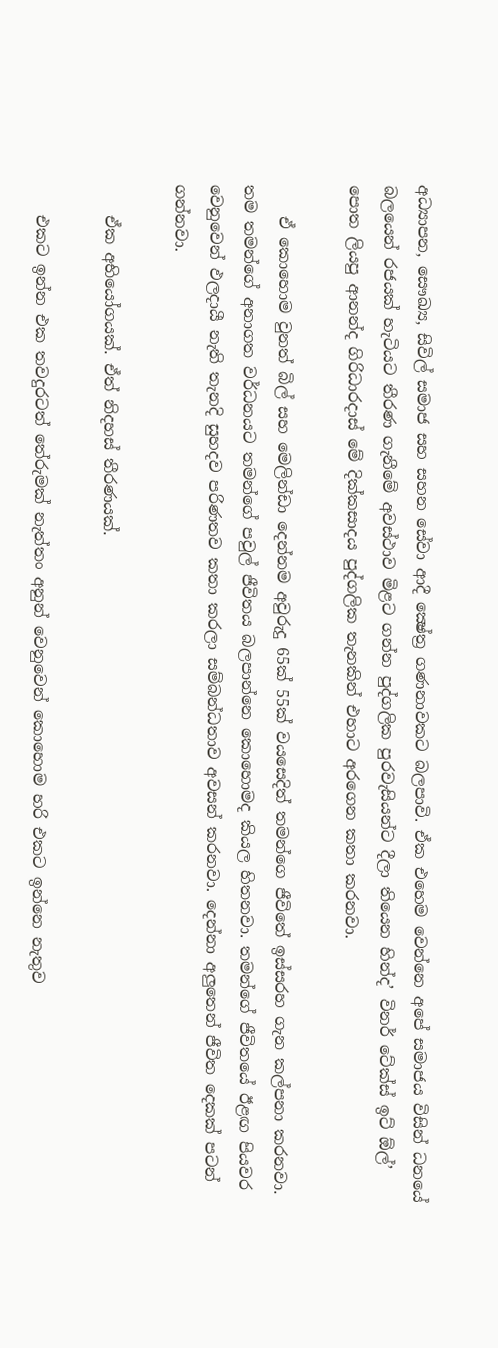අධ්‍යාපන, සෞඛ්‍ය, සිවිල් සමාජ සහ සහන සේවා ආදී ක්‍ෂේත්‍ර ගණනාවකට බලපාවි. ඒක එහෙම වෙන්නෙ අපේ සමාජය විසින් ධනයේ බලයෙන් රජයක් හැටියට තීරණ ගැනීමේ අවස්ථාව මිළට ගන්න පුද්ගලික පුරවැසියන්ට දීලා තියෙන හින්ද’ විනර් ටේක්ස් ඉට් ඕල්’ පොත ලියපු ආනන්ද ගිරිධාරදාස් මේ දික්කසාදය පුද්ගලික තැනකින් එහාට අරගෙන කතා කරනවා.

    ඒ කොහොම වුනත් බිල් සහ මෙලින්ඩා දෙන්නම අවුරුදු 65ක් 55ක් වයසෙදිත් තමන්ගෙ ජීවිතේ ඉස්සරහ ගැන කල්පනා කරනවා. තම තමන්ගේ අනාගත වර්ධනයට තමන්ගේ පවුල් ජීවිතය බලපාන්නෙ කොහොමද කියල හිතනවා. තමන්ගේ ජීවිතයේ ඊළඟ පියවර වෙනුවෙන් ඵලදායී නැති තැනදි සුහදව පරිණතව කතා කරලා සම්බන්ධතාව අවසන් කරනවා. දෙන්නා අලුතෙන් ජීවිත දෙකක් පටන් ගන්නවා.

    ඒක අභියෝගයක්. ඒත් නිදහස් තීරණයක්.

    එකට ඉන්න එක තවදුරටත් තේරුමක් නැත්තං අනුන් වෙනුවෙන් කොහොම හරි එකට ඉන්නෙ නැතුව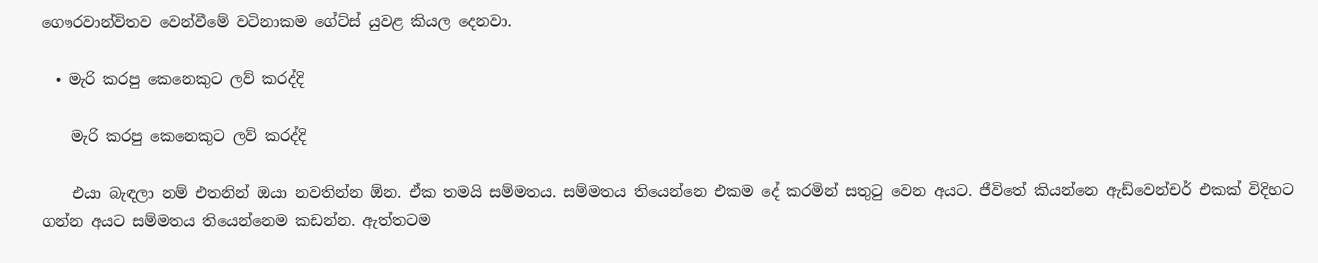ගෞරවාන්විතව වෙන්වීමේ වටිනාකම ගේට්ස් යුවළ කියල දෙනවා.

  • මැරි කරපු කෙනෙකුට ලව් කරද්දි

    මැරි කරපු කෙනෙකුට ලව් කරද්දි

    එයා බැඳලා නම් එතනින් ඔයා නවතින්න ඕන. ඒක තමයි සම්මතය. සම්මතය තියෙන්නෙ එකම දේ කරමින් සතුටු වෙන අයට. ජීවිතේ කියන්නෙ ඇඩ්වෙන්චර් එකක් විදිහට ගන්න අයට සම්මතය තියෙන්නෙම කඩන්න. ඇත්තටම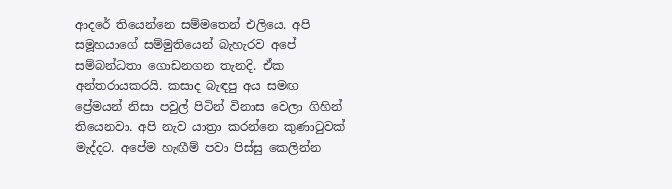ආදරේ තියෙන්නෙ සම්මතෙන් එලියෙ. අපි සමූහයාගේ සම්මුතියෙන් බැහැරව අපේ සම්බන්ධතා ගොඩනගන තැනදි. ඒක අන්තරායකරයි. කසාද බැඳපු අය සමඟ ප්‍රේමයන් නිසා පවුල් පිටින් විනාස වෙලා ගිහින් තියෙනවා. අපි නැව යාත්‍රා කරන්නෙ කුණාටුවක් මැද්දට. අපේම හැඟීම් පවා පිස්සු කෙලින්න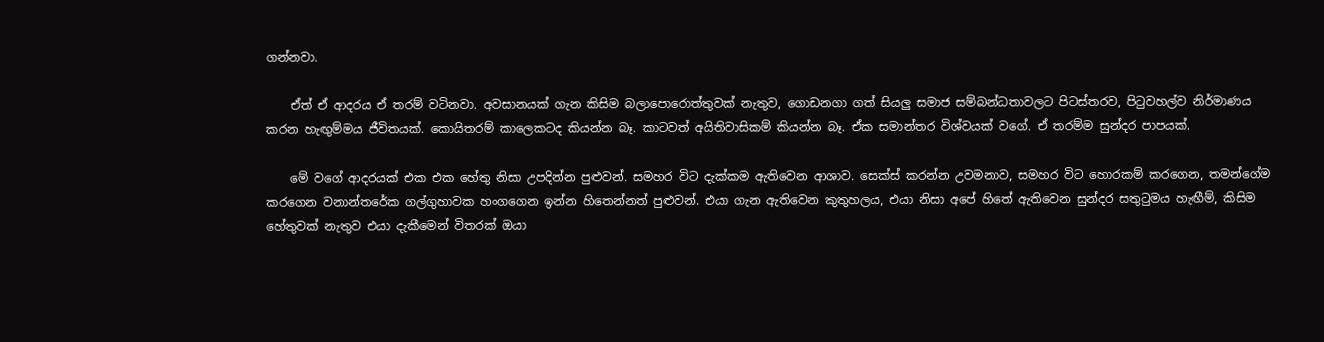ගන්නවා.

    ඒත් ඒ ආදරය ඒ තරම් වටිනවා. අවසානයක් ගැන කිසිම බලාපොරොත්තුවක් නැතුව, ගොඩනගා ගත් සියලු සමාජ සම්බන්ධතාවලට පිටස්තරව, පිටුවහල්ව නිර්මාණය කරන හැඟුම්මය ජීවිතයක්. කොයිතරම් කාලෙකටද කියන්න බෑ. කාටවත් අයිතිවාසිකම් කියන්න බෑ. ඒක සමාන්තර විශ්වයක් වගේ. ඒ තරම්ම සුන්දර පාපයක්.

    මේ වගේ ආදරයක් එක එක හේතු නිසා උපදින්න පුළුවන්. සමහර විට දැක්කම ඇතිවෙන ආශාව. සෙක්ස් කරන්න උවමනාව, සමහර විට හොරකම් කරගෙන, තමන්ගේම කරගෙන වනාන්තරේක ගල්ගුහාවක හංගගෙන ඉන්න හිතෙන්නත් පුළුවන්. එයා ගැන ඇතිවෙන කුතුහලය, එයා නිසා අපේ හිතේ ඇතිවෙන සුන්දර සතුටුමය හැඟීම්, කිසිම හේතුවක් නැතුව එයා දැකීමෙන් විතරක් ඔයා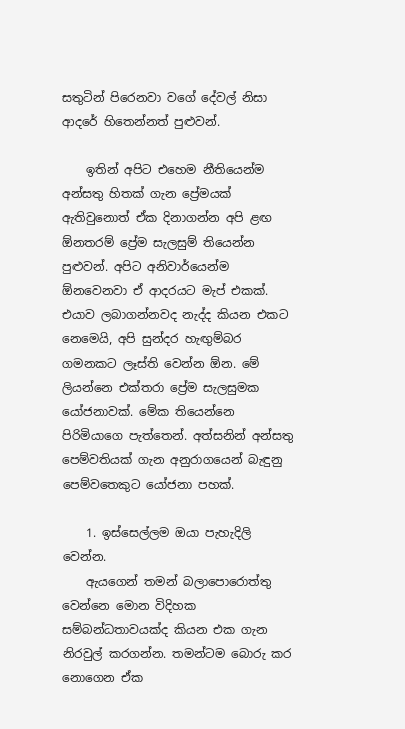සතුටින් පිරෙනවා වගේ දේවල් නිසා ආදරේ හිතෙන්නත් පුළුවන්.

    ඉතින් අපිට එහෙම නීතියෙන්ම අන්සතු හිතක් ගැන ප්‍රේමයක් ඇතිවුනොත් ඒක දිනාගන්න අපි ළඟ ඕනතරම් ප්‍රේම සැලසුම් තියෙන්න පුළුවන්. අපිට අනිවාර්යෙන්ම ඕනවෙනවා ඒ ආදරයට මැප් එකක්. එයාව ලබාගන්නවද නැද්ද කියන එකට නෙමෙයි, අපි සුන්දර හැඟුම්බර ගමනකට ලෑස්ති වෙන්න ඕන. මේ ලියන්නෙ එක්තරා ප්‍රේම සැලසුමක යෝජනාවක්. මේක තියෙන්නෙ පිරිමියාගෙ පැත්තෙන්. අත්සනින් අන්සතු පෙම්වතියක් ගැන අනුරාගයෙන් බැඳුනු පෙම්වතෙකුට යෝජනා පහක්.

    1. ඉස්සෙල්ලම ඔයා පැහැදිලි වෙන්න.
    ඇයගෙන් තමන් බලාපොරොත්තු වෙන්නෙ මොන විදිහක සම්බන්ධතාවයක්ද කියන එක ගැන නිරවුල් කරගන්න. තමන්ටම බොරු කර නොගෙන ඒක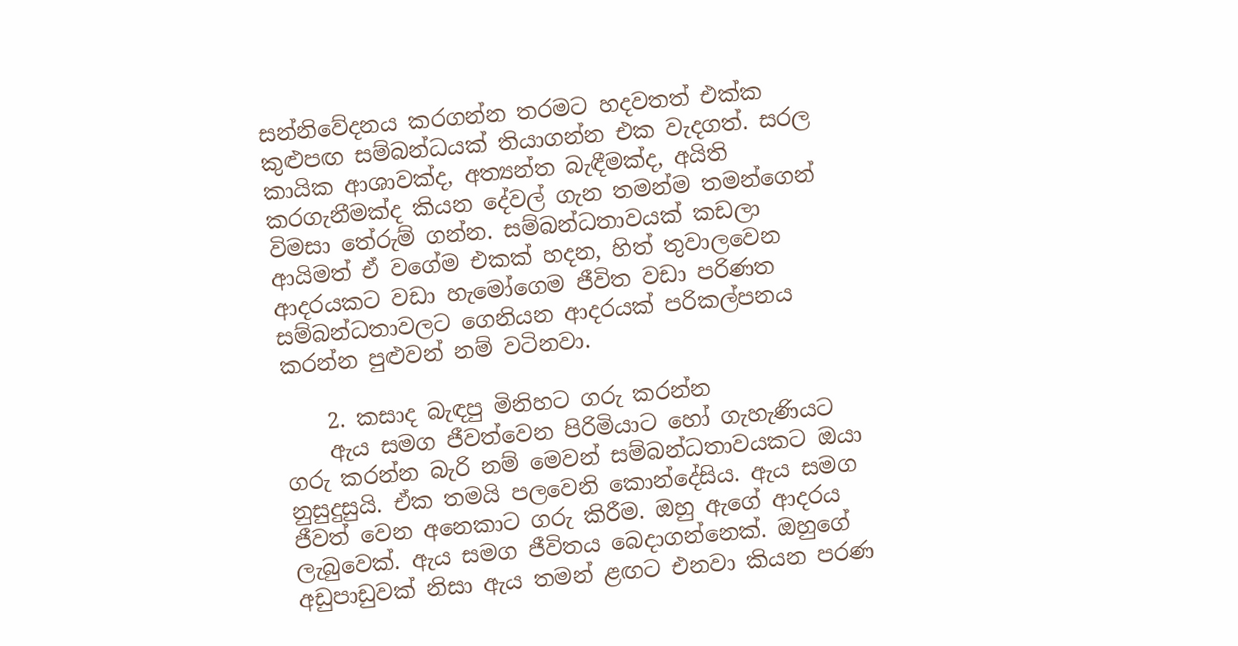සන්නිවේදනය කරගන්න තරමට හදවතත් එක්ක කුළුපඟ සම්බන්ධයක් තියාගන්න එක වැදගත්. සරල කායික ආශාවක්ද, අත්‍යන්ත බැඳීමක්ද, අයිති කරගැනීමක්ද කියන දේවල් ගැන තමන්ම තමන්ගෙන් විමසා තේරුම් ගන්න. සම්බන්ධතාවයක් කඩලා ආයිමත් ඒ වගේම එකක් හදන, හිත් තුවාලවෙන ආදරයකට වඩා හැමෝගෙම ජීවිත වඩා පරිණත සම්බන්ධතාවලට ගෙනියන ආදරයක් පරිකල්පනය කරන්න පුළුවන් නම් වටිනවා.

    2. කසාද බැඳපු මිනිහට ගරු කරන්න
    ඇය සමග ජීවත්වෙන පිරිමියාට හෝ ගැහැණියට ගරු කරන්න බැරි නම් මෙවන් සම්බන්ධතාවයකට ඔයා නුසුදුසුයි. ඒක තමයි පලවෙනි කොන්දේසිය. ඇය සමග ජීවත් වෙන අනෙකාට ගරු කිරීම. ඔහු ඇගේ ආදරය ලැබුවෙක්. ඇය සමග ජීවිතය බෙදාගන්නෙක්. ඔහුගේ අඩුපාඩුවක් නිසා ඇය තමන් ළඟට එනවා කියන පරණ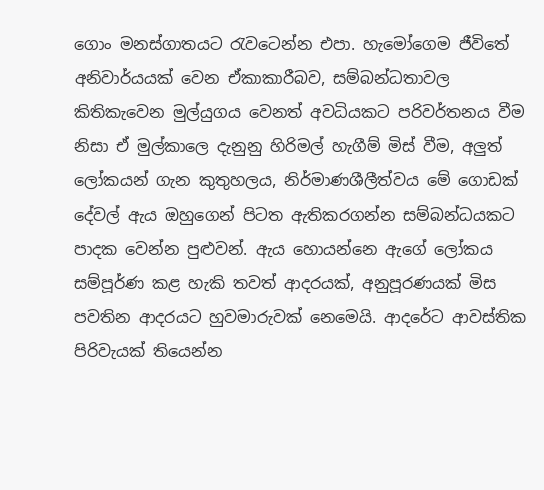ගොං මනස්ගාතයට රැවටෙන්න එපා. හැමෝගෙම ජීවිතේ අනිවාර්යයක් වෙන ඒකාකාරීබව, සම්බන්ධතාවල කිතිකැවෙන මුල්යුගය වෙනත් අවධියකට පරිවර්තනය වීම නිසා ඒ මුල්කාලෙ දැනුනු හිරිමල් හැගීම් මිස් වීම, අලුත් ලෝකයන් ගැන කුතුහලය, නිර්මාණශීලීත්වය මේ ගොඩක් දේවල් ඇය ඔහුගෙන් පිටත ඇතිකරගන්න සම්බන්ධයකට පාදක වෙන්න පුළුවන්. ඇය හොයන්නෙ ඇගේ ලෝකය සම්පූර්ණ කළ හැකි තවත් ආදරයක්, අනුපූරණයක් මිස පවතින ආදරයට හුවමාරුවක් නෙමෙයි. ආදරේට ආවස්තික පිරිවැයක් තියෙන්න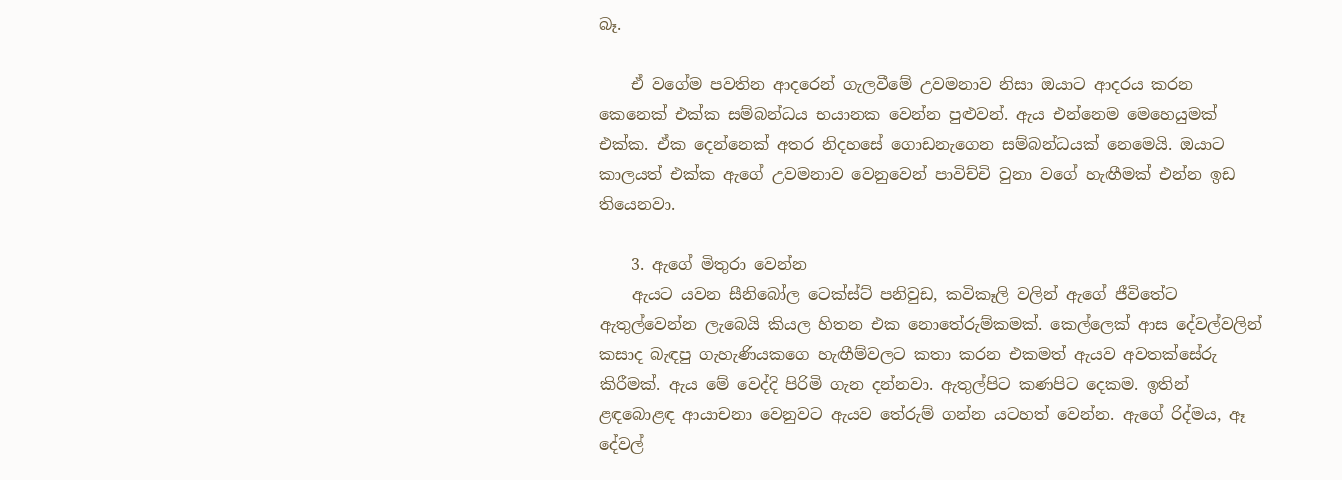බෑ.

    ඒ වගේම පවතින ආදරෙන් ගැලවීමේ උවමනාව නිසා ඔයාට ආදරය කරන කෙනෙක් එක්ක සම්බන්ධය භයානක වෙන්න පුළුවන්. ඇය එන්නෙම මෙහෙයුමක් එක්ක. ඒක දෙන්නෙක් අතර නිදහසේ ගොඩනැගෙන සම්බන්ධයක් නෙමෙයි. ඔයාට කාලයත් එක්ක ඇගේ උවමනාව වෙනුවෙන් පාවිච්චි වුනා වගේ හැඟීමක් එන්න ඉඩ තියෙනවා.

    3. ඇගේ මිතුරා වෙන්න
    ඇයට යවන සීනිබෝල ටෙක්ස්ට් පනිවුඩ, කවිකෑලි වලින් ඇගේ ජීවිතේට ඇතුල්වෙන්න ලැබෙයි කියල හිතන එක නොතේරුම්කමක්. කෙල්ලෙක් ආස දේවල්වලින් කසාද බැඳපු ගැහැණියකගෙ හැඟීම්වලට කතා කරන එකමත් ඇයව අවතක්සේරු කිරීමක්. ඇය මේ වෙද්දි පිරිමි ගැන දන්නවා. ඇතුල්පිට කණපිට දෙකම. ඉතින් ළඳබොළඳ ආයාචනා වෙනුවට ඇයව තේරුම් ගන්න යටහත් වෙන්න. ඇගේ රිද්මය, ඈ දේවල්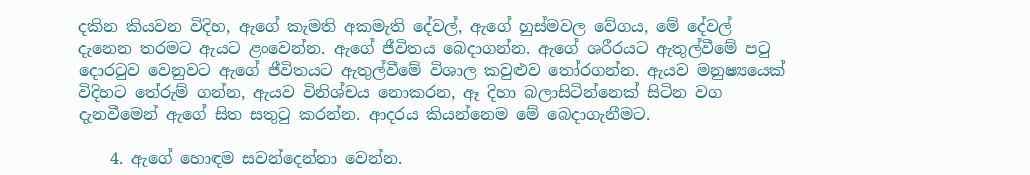දකින කියවන විදිහ, ඇගේ කැමති අකමැති දේවල්, ඇගේ හුස්මවල වේගය, මේ දේවල් දැනෙන තරමට ඇයට ළංවෙන්න. ඇගේ ජීවිතය බෙදාගන්න. ඇගේ ශරීරයට ඇතුල්වීමේ පටු දොරටුව වෙනුවට ඇගේ ජීවිතයට ඇතුල්වීමේ විශාල කවුළුව තෝරගන්න. ඇයව මනුෂ්‍යයෙක් විදිහට තේරුම් ගන්න, ඇයව විනිශ්චය නොකරන, ඈ දිහා බලාසිටින්නෙක් සිටින වග දැනවීමෙන් ඇගේ සිත සතුටු කරන්න. ආදරය කියන්නෙම මේ බෙදාගැනීමට.

    4. ඇගේ හොඳම සවන්දෙන්නා වෙන්න.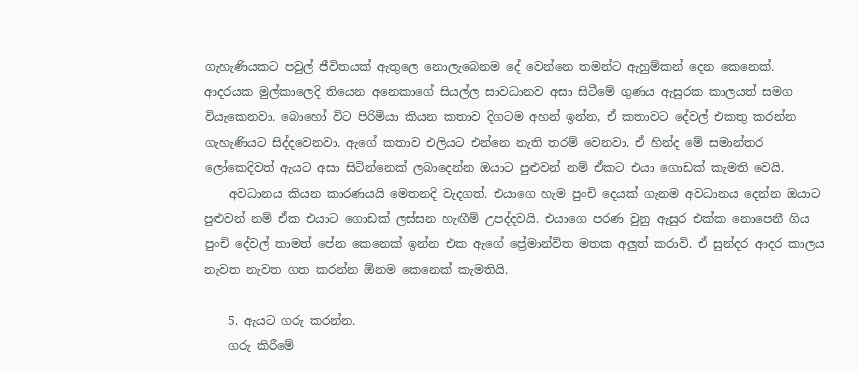ගැහැණියකට පවුල් ජීවිතයක් ඇතුලෙ නොලැබෙනම දේ වෙන්නෙ තමන්ට ඇහුම්කන් දෙන කෙනෙක්. ආදරයක මුල්කාලෙදි තියෙන අනෙකාගේ සියල්ල සාවධානව අසා සිටීමේ ගුණය ඇසුරක කාලයත් සමග වියැකෙනවා. බොහෝ විට පිරිමියා කියන කතාව දිගටම අහන් ඉන්න, ඒ කතාවට දේවල් එකතු කරන්න ගැහැණියට සිද්දවෙනවා. ඇගේ කතාව එලියට එන්නෙ නැති තරම් වෙනවා. ඒ හින්ද මේ සමාන්තර ලෝකෙදිවත් ඇයට අසා සිටින්නෙක් ලබාදෙන්න ඔයාට පුළුවන් නම් ඒකට එයා ගොඩක් කැමති වෙයි.
    අවධානය කියන කාරණයයි මෙතනදි වැදගත්. එයාගෙ හැම පුංචි දෙයක් ගැනම අවධානය දෙන්න ඔයාට පුළුවන් නම් ඒක එයාට ගොඩක් ලස්සන හැඟීම් උපද්දවයි. එයාගෙ පරණ වුනු ඇසුර එක්ක නොපෙනී ගිය පුංචි දේවල් තාමත් පේන කෙනෙක් ඉන්න එක ඇගේ ප්‍රේමාන්විත මතක අලුත් කරාවි. ඒ සුන්දර ආදර කාලය නැවත නැවත ගත කරන්න ඕනම කෙනෙක් කැමතියි.

    5. ඇයට ගරු කරන්න.
    ගරු කිරීමේ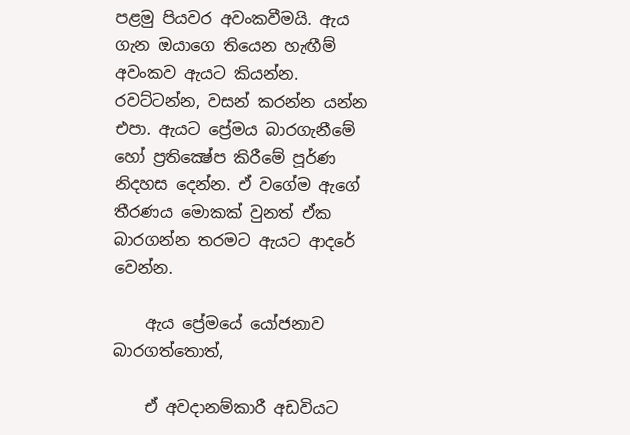පළමු පියවර අවංකවීමයි. ඇය ගැන ඔයාගෙ තියෙන හැඟීම් අවංකව ඇයට කියන්න. රවට්ටන්න, වසන් කරන්න යන්න එපා. ඇයට ප්‍රේමය බාරගැනීමේ හෝ ප්‍රතික්‍ෂේප කිරීමේ පූර්ණ නිදහස දෙන්න. ඒ වගේම ඇගේ තීරණය මොකක් වුනත් ඒක බාරගන්න තරමට ඇයට ආදරේ වෙන්න.

    ඇය ප්‍රේමයේ යෝජනාව බාරගත්තොත්,

    ඒ අවදානම්කාරී අඩවියට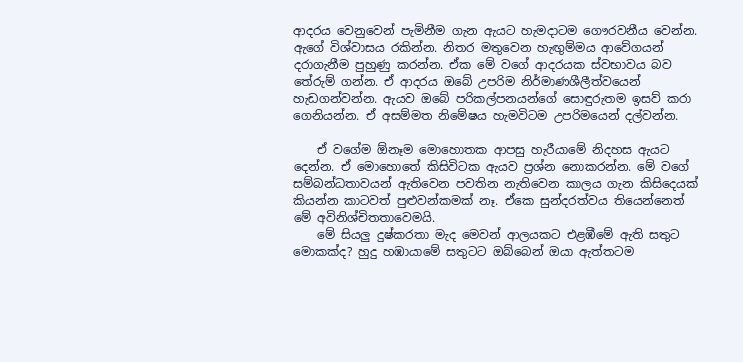ආදරය වෙනුවෙන් පැමිනීම ගැන ඇයට හැමදාටම ගෞරවනීය වෙන්න. ඇගේ විශ්වාසය රකින්න. නිතර මතුවෙන හැඟුම්මය ආවේගයන් දරාගැනීම පුහුණු කරන්න. ඒක මේ වගේ ආදරයක ස්වභාවය බව තේරුම් ගන්න. ඒ ආදරය ඔබේ උපරිම නිර්මාණශීලීත්වයෙන් හැඩගන්වන්න. ඇයව ඔබේ පරිකල්පනයන්ගේ සොඳුරුතම ඉසව් කරා ගෙනියන්න. ඒ අසම්මත නිමේෂය හැමවිටම උපරිමයෙන් දල්වන්න.

    ඒ වගේම ඕනෑම මොහොතක ආපසු හැරීයාමේ නිදහස ඇයට දෙන්න. ඒ මොහොතේ කිසිවිටක ඇයව ප්‍රශ්න නොකරන්න. මේ වගේ සම්බන්ධතාවයන් ඇතිවෙන පවතින නැතිවෙන කාලය ගැන කිසිදෙයක් කියන්න කාටවත් පුළුවන්කමක් නෑ. ඒකෙ සුන්දරත්වය තියෙන්නෙත් මේ අවිනිශ්චිතතාවෙමයි.
    මේ සියලු දුෂ්කරතා මැද මෙවන් ආලයකට එළඹීමේ ඇති සතුට මොකක්ද? හුදු හඹායාමේ සතුටට ඔබ්බෙන් ඔයා ඇත්තටම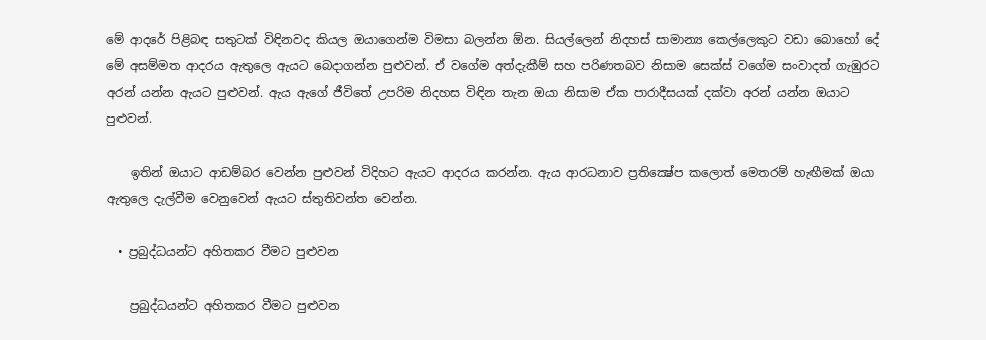මේ ආදරේ පිළිබඳ සතුටක් විඳිනවද කියල ඔයාගෙන්ම විමසා බලන්න ඕන. සියල්ලෙන් නිදහස් සාමාන්‍ය කෙල්ලෙකුට වඩා බොහෝ දේ මේ අසම්මත ආදරය ඇතුලෙ ඇයට බෙදාගන්න පුළුවන්. ඒ වගේම අත්දැකීම් සහ පරිණතබව නිසාම සෙක්ස් වගේම සංවාදත් ගැඹුරට අරන් යන්න ඇයට පුළුවන්. ඇය ඇගේ ජීවිතේ උපරිම නිදහස විඳින තැන ඔයා නිසාම ඒක පාරාදීසයක් දක්වා අරන් යන්න ඔයාට පුළුවන්.

    ඉතින් ඔයාට ආඩම්බර වෙන්න පුළුවන් විදිහට ඇයට ආදරය කරන්න. ඇය ආරධනාව ප්‍රතික්‍ෂේප කලොත් මෙතරම් හැඟීමක් ඔයා ඇතුලෙ දැල්වීම වෙනුවෙන් ඇයට ස්තුතිවන්ත වෙන්න.

  • ප්‍රබුද්ධයන්ට අහිතකර වීමට පුළුවන

    ප්‍රබුද්ධයන්ට අහිතකර වීමට පුළුවන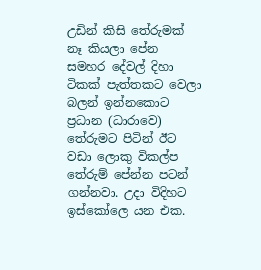උඩින් කිසි තේරුමක් නෑ කියලා පේන සමහර දේවල් දිහා ටිකක් පැත්තකට වෙලා බලන් ඉන්නකොට ප්‍රධාන (ධාරාවෙ) තේරුමට පිටින් ඊට වඩා ලොකු විකල්ප තේරුම් පේන්න පටන් ගන්නවා. උදා විදිහට ඉස්කෝලෙ යන එක.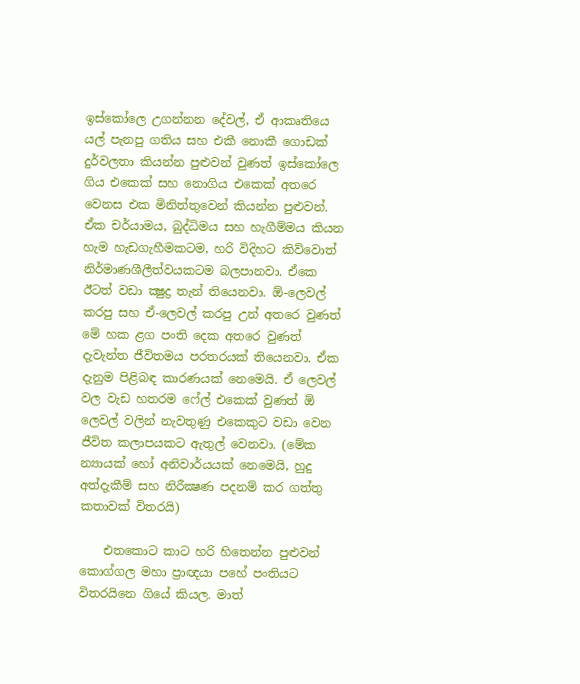ඉස්කෝලෙ උගන්නන දේවල්, ඒ ආකෘතියෙ යල් පැනපු ගතිය සහ එකී නොකී ගොඩක් දුර්වලතා කියන්න පුළුවන් වුණත් ඉස්කෝලෙ ගිය එකෙක් සහ නොගිය එකෙක් අතරෙ වෙනස එක මිනිත්තුවෙන් කියන්න පුළුවන්. ඒක චර්යාමය, බුද්ධිමය සහ හැගීම්මය කියන හැම හැඩගැහීමකටම, හරි විදිහට කිව්වොත් නිර්මාණශීලීත්වයකටම බලපානවා. ඒකෙ ඊටත් වඩා ක්‍ෂුද්‍ර තැන් තියෙනවා. ඕ-ලෙවල් කරපු සහ ඒ-ලෙවල් කරපු උන් අතරෙ වුණත් මේ හක ළග පංති දෙක අතරෙ වුණත් දැවැන්ත ජීවිතමය පරතරයක් තියෙනවා. ඒක දැනුම පිළිබඳ කාරණයක් නෙමෙයි. ඒ ලෙවල් වල වැඩ හතරම ෆේල් එකෙක් වුණත් ඕ ලෙවල් වලින් නැවතුණු එකෙකුට වඩා වෙන ජීවිත කලාපයකට ඇතුල් වෙනවා. (මේක න්‍යායක් හෝ අනිවාර්යයක් නෙමෙයි, හුදු අත්දැකීම් සහ නිරීක්‍ෂණ පදනම් කර ගත්තු කතාවක් විතරයි)

    එතකොට කාට හරි හිතෙන්න පුළුවන් කොග්ගල මහා ප්‍රාඥයා පහේ පංතියට විතරයිනෙ ගියේ කියල. මාත්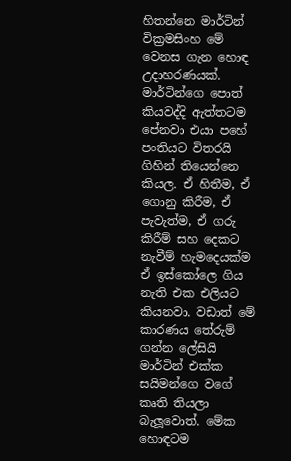හිතන්නෙ මාර්ටින් වික්‍රමසිංහ මේ වෙනස ගැන හොඳ උදාහරණයක්. මාර්ටින්ගෙ පොත් කියවද්දි ඇත්තටම පේනවා එයා පහේ පංතියට විතරයි ගිහින් තියෙන්නෙ කියල. ඒ හිතීම, ඒ ගොනු කිරීම, ඒ පැවැත්ම, ඒ ගරු කිරීම් සහ දෙකට නැවීම් හැමදෙයක්ම ඒ ඉස්කෝලෙ ගිය නැති එක එලියට කියනවා. වඩාත් මේ කාරණය තේරුම් ගන්න ලේසියි මාර්ටින් එක්ක සයිමන්ගෙ වගේ කෘති තියලා බැලූවොත්. මේක හොඳටම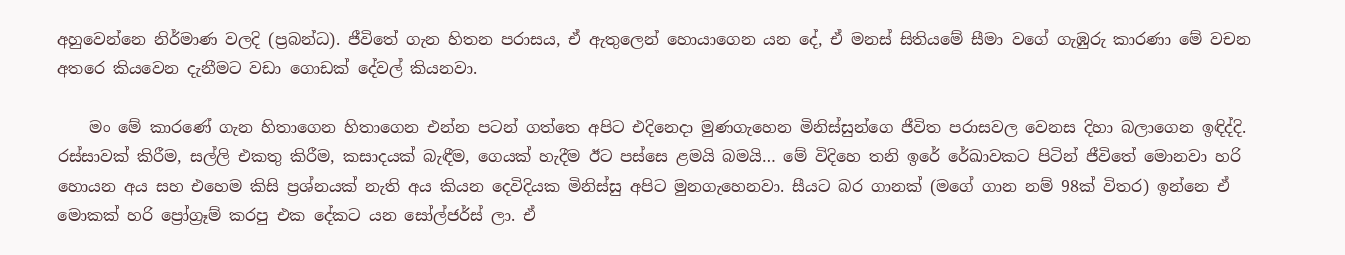අහුවෙන්නෙ නිර්මාණ වලදි (ප්‍රබන්ධ). ජීවිතේ ගැන හිතන පරාසය, ඒ ඇතුලෙන් හොයාගෙන යන දේ, ඒ මනස් සිතියමේ සීමා වගේ ගැඹුරු කාරණා මේ වචන අතරෙ කියවෙන දැනීමට වඩා ගොඩක් දේවල් කියනවා.

    මං මේ කාරණේ ගැන හිතාගෙන හිතාගෙන එන්න පටන් ගත්තෙ අපිට එදිනෙදා මුණගැහෙන මිනිස්සුන්ගෙ ජීවිත පරාසවල වෙනස දිහා බලාගෙන ඉඳිද්දි. රස්සාවක් කිරීම, සල්ලි එකතු කිරීම, කසාදයක් බැඳීම, ගෙයක් හැදීම ඊට පස්සෙ ළමයි බමයි… මේ විදිහෙ තනි ඉරේ රේඛාවකට පිටින් ජීවිතේ මොනවා හරි හොයන අය සහ එහෙම කිසි ප්‍රශ්නයක් නැති අය කියන දෙවිදියක මිනිස්සු අපිට මුනගැහෙනවා. සීයට බර ගානක් (මගේ ගාන නම් 98ක් විතර) ඉන්නෙ ඒ මොකක් හරි ප්‍රෝග්‍රෑම් කරපු එක දේකට යන සෝල්ජර්ස් ලා. ඒ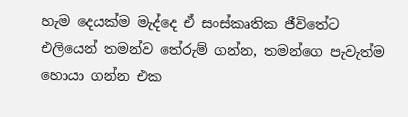හැම දෙයක්ම මැද්දෙ ඒ සංස්කෘතික ජීවිතේට එලියෙන් තමන්ව තේරුම් ගන්න, තමන්ගෙ පැවැත්ම හොයා ගන්න එක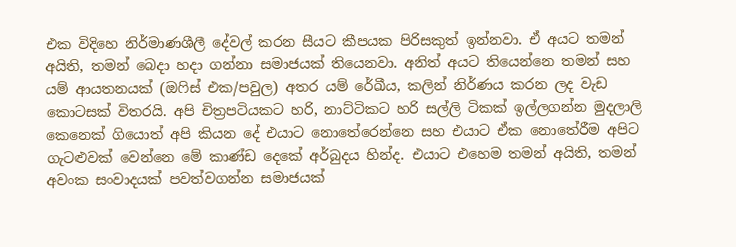එක විදිහෙ නිර්මාණශීලී දේවල් කරන සීයට කීපයක පිරිසකුත් ඉන්නවා. ඒ අයට තමන් අයිති, තමන් බෙදා හදා ගන්නා සමාජයක් තියෙනවා. අනිත් අයට තියෙන්නෙ තමන් සහ යම් ආයතනයක් (ඔෆිස් එක/පවුල) අතර යම් රේඛීය, කලින් නිර්ණය කරන ලද වැඩ කොටසක් විතරයි. අපි චිත්‍රපටියකට හරි, නාට්ටිකට හරි සල්ලි ටිකක් ඉල්ලගන්න මුදලාලි කෙනෙක් ගියොත් අපි කියන දේ එයාට නොතේරෙන්නෙ සහ එයාට ඒක නොතේරීම අපිට ගැටළුවක් වෙන්නෙ මේ කාණ්ඩ දෙකේ අර්බුදය හින්ද. එයාට එහෙම තමන් අයිති, තමන් අවංක සංවාදයක් පවත්වගන්න සමාජයක්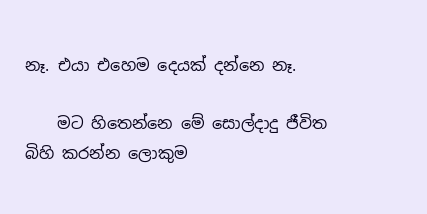නෑ. එයා එහෙම දෙයක් දන්නෙ නෑ.

    මට හිතෙන්නෙ මේ සොල්දාදු ජීවිත බිහි කරන්න ලොකුම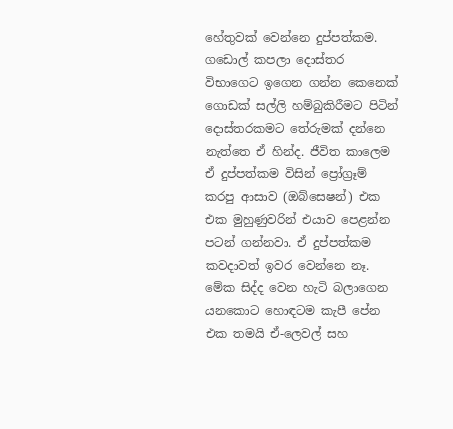හේතුවක් වෙන්නෙ දුප්පත්කම. ගඩොල් කපලා දොස්තර විභාගෙට ඉගෙන ගන්න කෙනෙක් ගොඩක් සල්ලි හම්බුකිරීමට පිටින් දොස්තරකමට තේරුමක් දන්නෙ නැත්තෙ ඒ හින්ද. ජීවිත කාලෙම ඒ දුප්පත්කම විසින් ප්‍රෝග්‍රෑම් කරපු ආසාව (ඔබ්සෙෂන්) එක එක මුහුණුවරින් එයාව පෙළන්න පටන් ගන්නවා. ඒ දුප්පත්කම කවදාවත් ඉවර වෙන්නෙ නෑ. මේක සිද්ද වෙන හැටි බලාගෙන යනකොට හොඳටම කැපී පේන එක තමයි ඒ-ලෙවල් සහ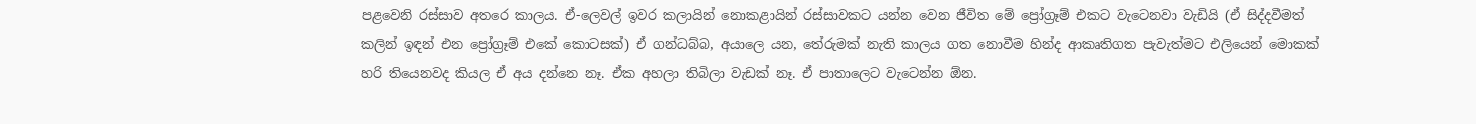පළවෙනි රස්සාව අතරෙ කාලය. ඒ-ලෙවල් ඉවර කලායින් නොකළායින් රස්සාවකට යන්න වෙන ජීවිත මේ ප්‍රෝග්‍රෑම් එකට වැටෙනවා වැඩියි (ඒ සිද්දවීමත් කලින් ඉඳන් එන ප්‍රෝග්‍රෑම් එකේ කොටසක්) ඒ ගන්ධබ්බ, අයාලෙ යන, තේරුමක් නැති කාලය ගත නොවීම හින්ද ආකෘතිගත පැවැත්මට එලියෙන් මොකක් හරි තියෙනවද කියල ඒ අය දන්නෙ නෑ. ඒක අහලා තිබිලා වැඩක් නෑ. ඒ පාතාලෙට වැටෙන්න ඕන.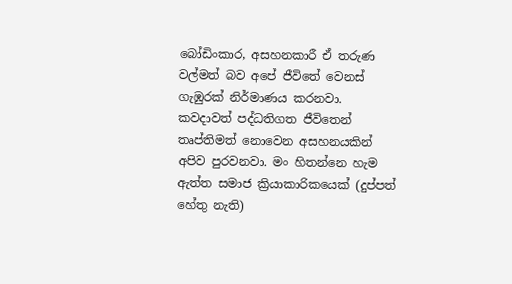බෝඩිංකාර, අසහනකාරී ඒ තරුණ වල්මත් බව අපේ ජීවිතේ වෙනස් ගැඹුරක් නිර්මාණය කරනවා. කවදාවත් පද්ධතිගත ජීවිතෙන් තෘප්තිමත් නොවෙන අසහනයකින් අපිව පුරවනවා. මං හිතන්නෙ හැම ඇත්ත සමාජ ක්‍රියාකාරිකයෙක් (දුප්පත් හේතු නැති)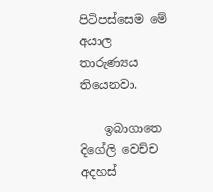පිටිපස්සෙම මේ අයාල තාරුණ්‍යය තියෙනවා.

    ඉබාගාතෙ දිගේලි වෙච්ච අදහස්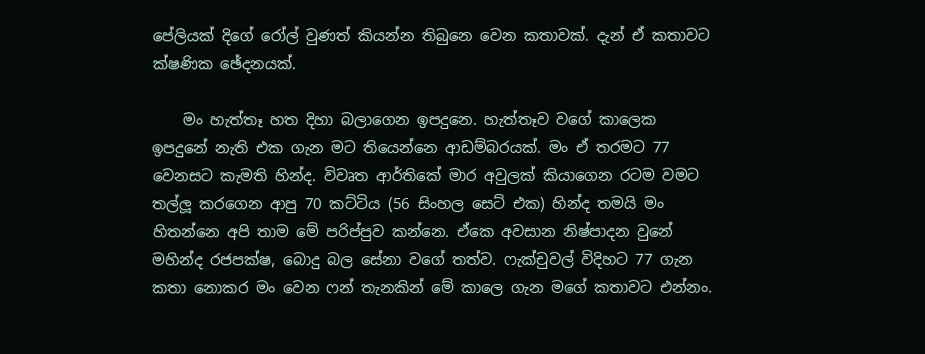පේලියක් දිගේ රෝල් වුණත් කියන්න තිබුනෙ වෙන කතාවක්. දැන් ඒ කතාවට ක්ෂණික ඡේදනයක්.

    මං හැත්තෑ හත දිහා බලාගෙන ඉපදුනෙ. හැත්තෑව වගේ කාලෙක ඉපදුනේ නැති එක ගැන මට තියෙන්නෙ ආඩම්බරයක්. මං ඒ තරමට 77 වෙනසට කැමති හින්ද. විවෘත ආර්තිකේ මාර අවුලක් කියාගෙන රටම වමට තල්ලූ කරගෙන ආපු 70 කට්ටිය (56 සිංහල සෙට් එක) හින්ද තමයි මං හිතන්නෙ අපි තාම මේ පරිප්පුව කන්නෙ. ඒකෙ අවසාන නිෂ්පාදන වුනේ මහින්ද රජපක්ෂ, බොදු බල සේනා වගේ තත්ව. ෆැක්චුවල් විදිහට 77 ගැන කතා නොකර මං වෙන ෆන් තැනකින් මේ කාලෙ ගැන මගේ කතාවට එන්නං.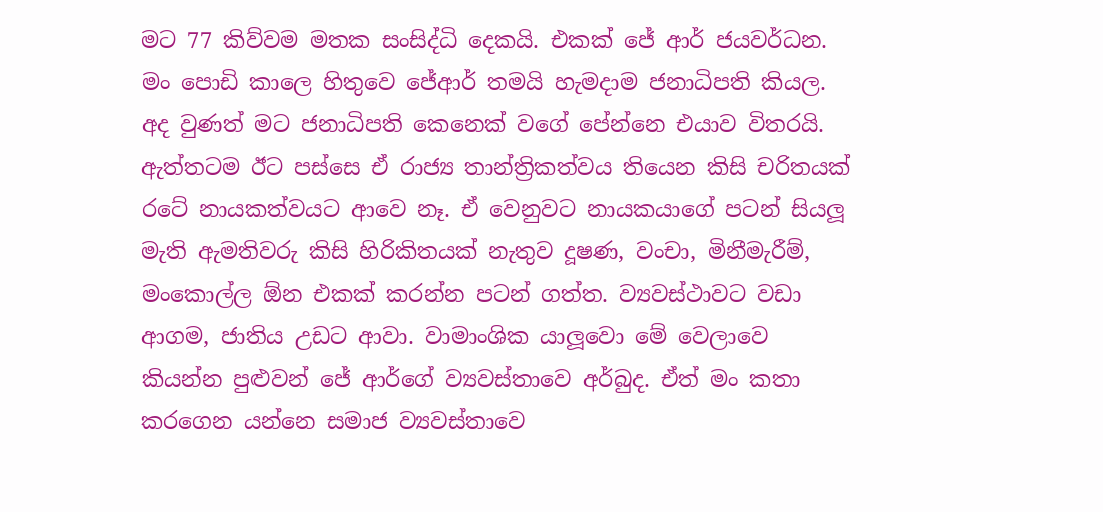මට 77 කිව්වම මතක සංසිද්ධි දෙකයි. එකක් ජේ ආර් ජයවර්ධන. මං පොඩි කාලෙ හිතුවෙ ජේආර් තමයි හැමදාම ජනාධිපති කියල. අද වුණත් මට ජනාධිපති කෙනෙක් වගේ පේන්නෙ එයාව විතරයි. ඇත්තටම ඊට පස්සෙ ඒ රාජ්‍ය තාන්ත්‍රිකත්වය තියෙන කිසි චරිතයක් රටේ නායකත්වයට ආවෙ නෑ. ඒ වෙනුවට නායකයාගේ පටන් සියලූ මැති ඇමතිවරු කිසි හිරිකිතයක් නැතුව දූෂණ, වංචා, මිනීමැරීම්, මංකොල්ල ඕන එකක් කරන්න පටන් ගත්ත. ව්‍යවස්ථාවට වඩා ආගම, ජාතිය උඩට ආවා. වාමාංශික යාලූවො මේ වෙලාවෙ කියන්න පුළුවන් ජේ ආර්ගේ ව්‍යවස්තාවෙ අර්බුද. ඒත් මං කතා කරගෙන යන්නෙ සමාජ ව්‍යවස්තාවෙ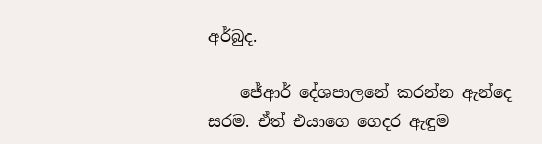අර්බුද.

    ජේආර් දේශපාලනේ කරන්න ඇන්දෙ සරම. ඒත් එයාගෙ ගෙදර ඇඳුම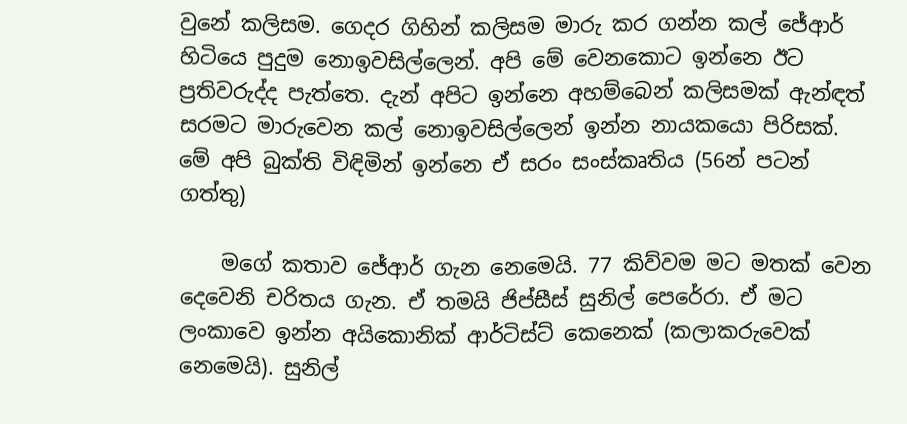වුනේ කලිසම. ගෙදර ගිහින් කලිසම මාරු කර ගන්න කල් ජේආර් හිටියෙ පුදුම නොඉවසිල්ලෙන්. අපි මේ වෙනකොට ඉන්නෙ ඊට ප්‍රතිවරුද්ද පැත්තෙ. දැන් අපිට ඉන්නෙ අහම්බෙන් කලිසමක් ඇන්ඳත් සරමට මාරුවෙන කල් නොඉවසිල්ලෙන් ඉන්න නායකයො පිරිසක්. මේ අපි බුක්ති විඳිමින් ඉන්නෙ ඒ සරං සංස්කෘතිය (56න් පටන් ගත්තු)

    මගේ කතාව ජේආර් ගැන නෙමෙයි. 77 කිව්වම මට මතක් වෙන දෙවෙනි චරිතය ගැන. ඒ තමයි ජිප්සීස් සුනිල් පෙරේරා. ඒ මට ලංකාවෙ ඉන්න අයිකොනික් ආර්ටිස්ට් කෙනෙක් (කලාකරුවෙක් නෙමෙයි). සුනිල්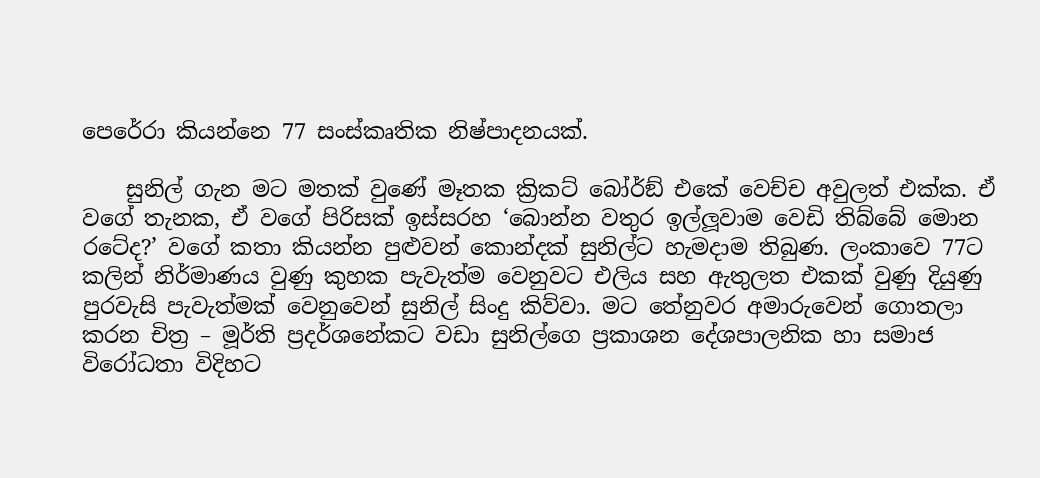පෙරේරා කියන්නෙ 77 සංස්කෘතික නිෂ්පාදනයක්.

    සුනිල් ගැන මට මතක් වුණේ මෑතක ක්‍රිකට් බෝර්ඞ් එකේ වෙච්ච අවුලත් එක්ක. ඒ වගේ තැනක, ඒ වගේ පිරිසක් ඉස්සරහ ‘බොන්න වතුර ඉල්ලූවාම වෙඩි තිබ්බේ මොන රටේද?’ වගේ කතා කියන්න පුළුවන් කොන්දක් සුනිල්ට හැමදාම තිබුණ. ලංකාවෙ 77ට කලින් නිර්මාණය වුණු කුහක පැවැත්ම වෙනුවට එලිය සහ ඇතුලත එකක් වුණු දියුණු පුරවැසි පැවැත්මක් වෙනුවෙන් සුනිල් සිංදු කිව්වා. මට තේනුවර අමාරුවෙන් ගොතලා කරන චිත්‍ර – මූර්ති ප්‍රදර්ශනේකට වඩා සුනිල්ගෙ ප්‍රකාශන දේශපාලනික හා සමාජ විරෝධතා විදිහට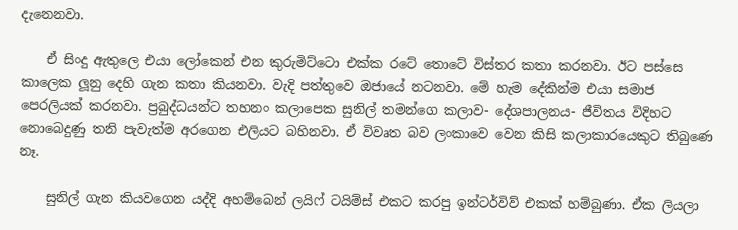දැනෙනවා.

    ඒ සිංදු ඇතුලෙ එයා ලෝකෙන් එන කුරුමිට්ටො එක්ක රටේ තොටේ විස්තර කතා කරනවා. ඊට පස්සෙ කාලෙක ලූනු දෙහි ගැන කතා කියනවා. වැදි පත්තුවෙ ඔජායේ නටනවා. මේ හැම දේකින්ම එයා සමාජ පෙරලියක් කරනවා. ප්‍රබුද්ධයන්ට තහනං කලාපෙක සුනිල් තමන්ගෙ කලාව- දේශපාලනය- ජීවිතය විදිහට නොබෙදුණු තනි පැවැත්ම අරගෙන එලියට බහිනවා. ඒ විවෘත බව ලංකාවෙ වෙන කිසි කලාකාරයෙකුට තිබුණෙ නෑ.

    සුනිල් ගැන කියවගෙන යද්දි අහම්බෙන් ලයිෆ් ටයිම්ස් එකට කරපු ඉන්ටර්විව් එකක් හම්බුණා. ඒක ලියලා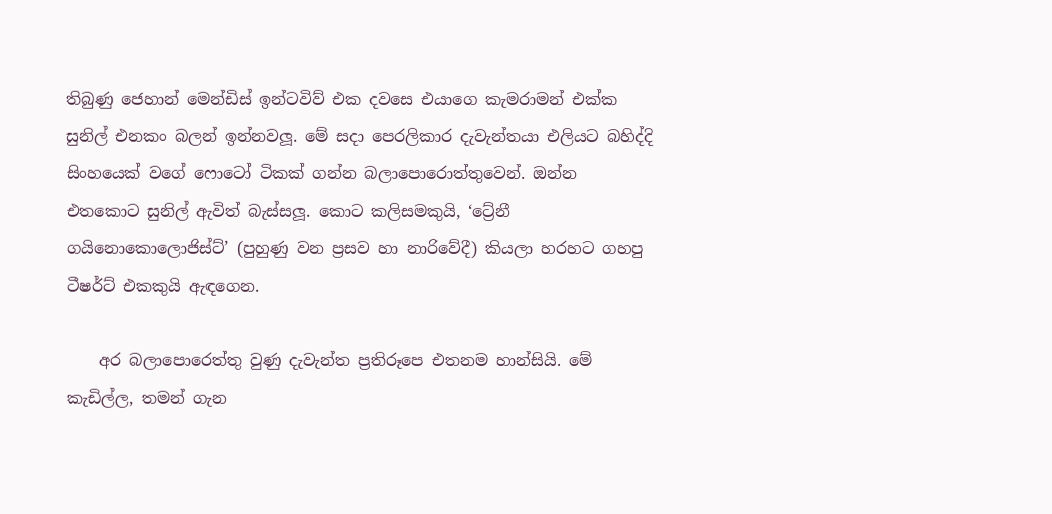තිබුණු ජෙහාන් මෙන්ඩිස් ඉන්ටවිව් එක දවසෙ එයාගෙ කැමරාමන් එක්ක සුනිල් එනකං බලන් ඉන්නවලූ. මේ සදා පෙරලිකාර දැවැන්තයා එලියට බහිද්දි සිංහයෙක් වගේ ෆොටෝ ටිකක් ගන්න බලාපොරොත්තුවෙන්. ඔන්න එතකොට සුනිල් ඇවිත් බැස්සලූ. කොට කලිසමකුයි, ‘ට්‍රේනී ගයිනොකොලොජිස්ට්’ (පුහුණු වන ප්‍රසව හා නාරිවේදී) කියලා හරහට ගහපු ටීෂර්ට් එකකුයි ඇඳගෙන.

    අර බලාපොරෙත්තු වුණු දැවැන්ත ප්‍රතිරූපෙ එතනම හාන්සියි. මේ කැඩිල්ල, තමන් ගැන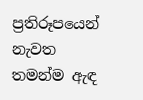ප්‍රතිරූපයෙන් නැවත තමන්ම ඇඳ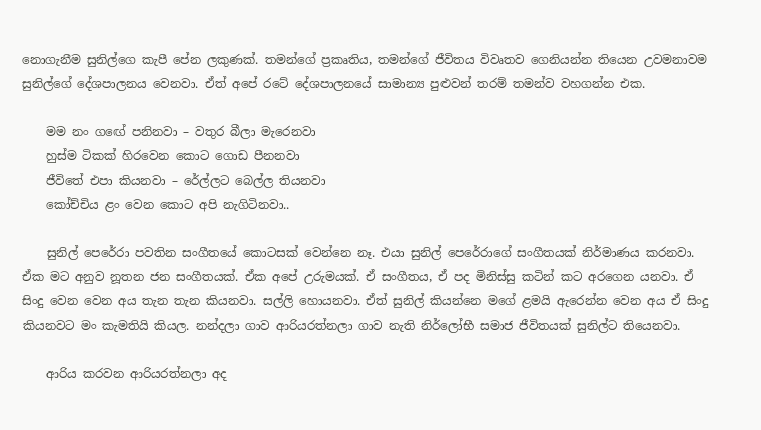නොගැනීම සුනිල්ගෙ කැපී පේන ලකුණක්. තමන්ගේ ප්‍රකෘතිය, තමන්ගේ ජීවිතය විවෘතව ගෙනියන්න තියෙන උවමනාවම සුනිල්ගේ දේශපාලනය වෙනවා. ඒත් අපේ රටේ දේශපාලනයේ සාමාන්‍ය පුළුවන් තරම් තමන්ව වහගන්න එක.

    මම නං ගඟේ පනිනවා – වතුර බීලා මැරෙනවා
    හුස්ම ටිකක් හිරවෙන කොට ගොඩ පීනනවා
    ජීවිතේ එපා කියනවා – රේල්ලට බෙල්ල තියනවා
    කෝච්චිය ළං වෙන කොට අපි නැගිටිනවා..

    සුනිල් පෙරේරා පවතින සංගීතයේ කොටසක් වෙන්නෙ නෑ. එයා සුනිල් පෙරේරාගේ සංගීතයක් නිර්මාණය කරනවා. ඒක මට අනුව නූතන ජන සංගීතයක්. ඒක අපේ උරුමයක්. ඒ සංගීතය, ඒ පද මිනිස්සු කටින් කට අරගෙන යනවා. ඒ සිංදු වෙන වෙන අය තැන තැන කියනවා. සල්ලි හොයනවා. ඒත් සුනිල් කියන්නෙ මගේ ළමයි ඇරෙන්න වෙන අය ඒ සිංදු කියනවට මං කැමතියි කියල. නන්දලා ගාව ආරියරත්නලා ගාව නැති නිර්ලෝභී සමාජ ජීවිතයක් සුනිල්ට තියෙනවා.

    ආරිය කරවන ආරියරත්නලා අද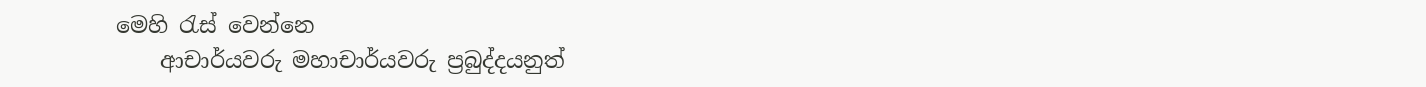මෙහි රැස් වෙන්නෙ
    ආචාර්යවරු මහාචාර්යවරු ප්‍රබුද්දයනුත්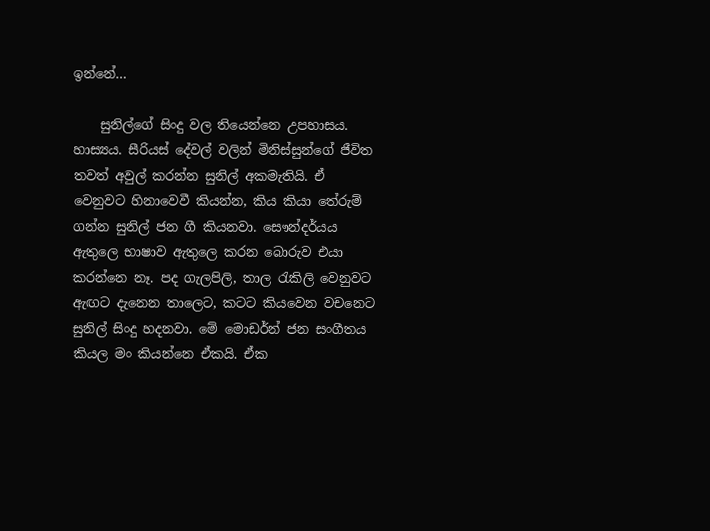ඉන්නේ…

    සුනිල්ගේ සිංදු වල තියෙන්නෙ උපහාසය. හාස්‍යය. සීරියස් දේවල් වලින් මිනිස්සුන්ගේ ජීවිත තවත් අවුල් කරන්න සුනිල් අකමැතියි. ඒ වෙනුවට හිනාවෙවී කියන්න, කිය කියා තේරුම් ගන්න සුනිල් ජන ගී කියනවා. සෞන්දර්යය ඇතුලෙ භාෂාව ඇතුලෙ කරන බොරුව එයා කරන්නෙ නෑ. පද ගැලපිලි, තාල රැකිලි වෙනුවට ඇඟට දැනෙන තාලෙට, කටට කියවෙන වචනෙට සුනිල් සිංදු හදනවා. මේ මොඩර්න් ජන සංගීතය කියල මං කියන්නෙ ඒකයි. ඒක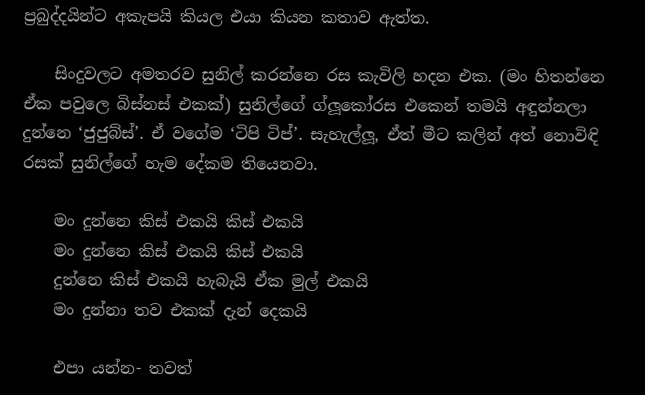ප්‍රබුද්දයින්ට අකැපයි කියල එයා කියන කතාව ඇත්ත.

    සිංදුවලට අමතරව සුනිල් කරන්නෙ රස කැවිලි හදන එක. (මං හිතන්නෙ ඒක පවුලෙ බිස්නස් එකක්) සුනිල්ගේ ග්ලූකෝරස එකෙන් තමයි අඳුන්නලා දුන්නෙ ‘ජුජුබ්ස්’. ඒ වගේම ‘ටිපි ටිප්’. සැහැල්ලූ, ඒත් මීට කලින් අත් නොවිඳි රසක් සුනිල්ගේ හැම දේකම තියෙනවා.

    මං දුන්නෙ කිස් එකයි කිස් එකයි
    මං දුන්නෙ කිස් එකයි කිස් එකයි
    දුන්නෙ කිස් එකයි හැබැයි ඒක මුල් එකයි
    මං දුන්නා තව එකක් දැන් දෙකයි

    එපා යන්න- තවත්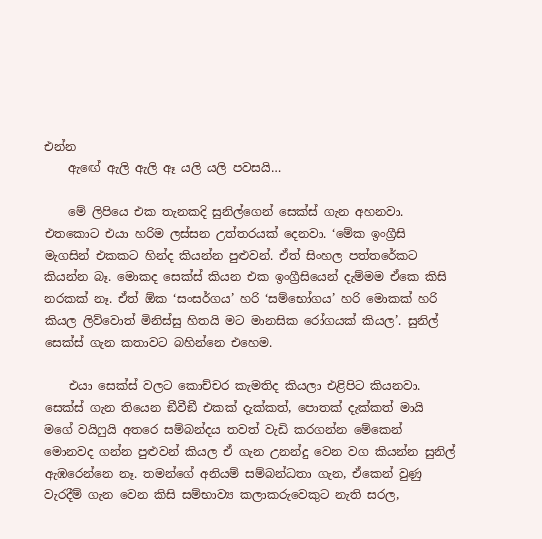එන්න
    ඇඟේ ඇලි ඇලි ඈ යලි යලි පවසයි…

    මේ ලිපියෙ එක තැනකදි සුනිල්ගෙන් සෙක්ස් ගැන අහනවා. එතකොට එයා හරිම ලස්සන උත්තරයක් දෙනවා. ‘මේක ඉංග්‍රීසි මැගසින් එකකට හින්ද කියන්න පුළුවන්. ඒත් සිංහල පත්තරේකට කියන්න බෑ. මොකද සෙක්ස් කියන එක ඉංග්‍රීසියෙන් දැම්මම ඒකෙ කිසි නරකක් නෑ. ඒත් ඕක ‘සංසර්ගය’ හරි ‘සම්භෝගය’ හරි මොකක් හරි කියල ලිව්වොත් මිනිස්සු හිතයි මට මානසික රෝගයක් කියල’. සුනිල් සෙක්ස් ගැන කතාවට බහින්නෙ එහෙම.

    එයා සෙක්ස් වලට කොච්චර කැමතිද කියලා එළිපිට කියනවා. සෙක්ස් ගැන තියෙන ඞීවීඞී එකක් දැක්කත්, පොතක් දැක්කත් මායි මගේ වයිෆුයි අතරෙ සම්බන්දය තවත් වැඩි කරගන්න මේකෙන් මොනවද ගන්න පුළුවන් කියල ඒ ගැන උනන්දු වෙන වග කියන්න සුනිල් ඇඹරෙන්නෙ නෑ. තමන්ගේ අනියම් සම්බන්ධතා ගැන, ඒකෙන් වුණු වැරදීම් ගැන වෙන කිසි සම්භාව්‍ය කලාකරුවෙකුට නැති සරල,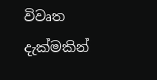විවෘත දැක්මකින්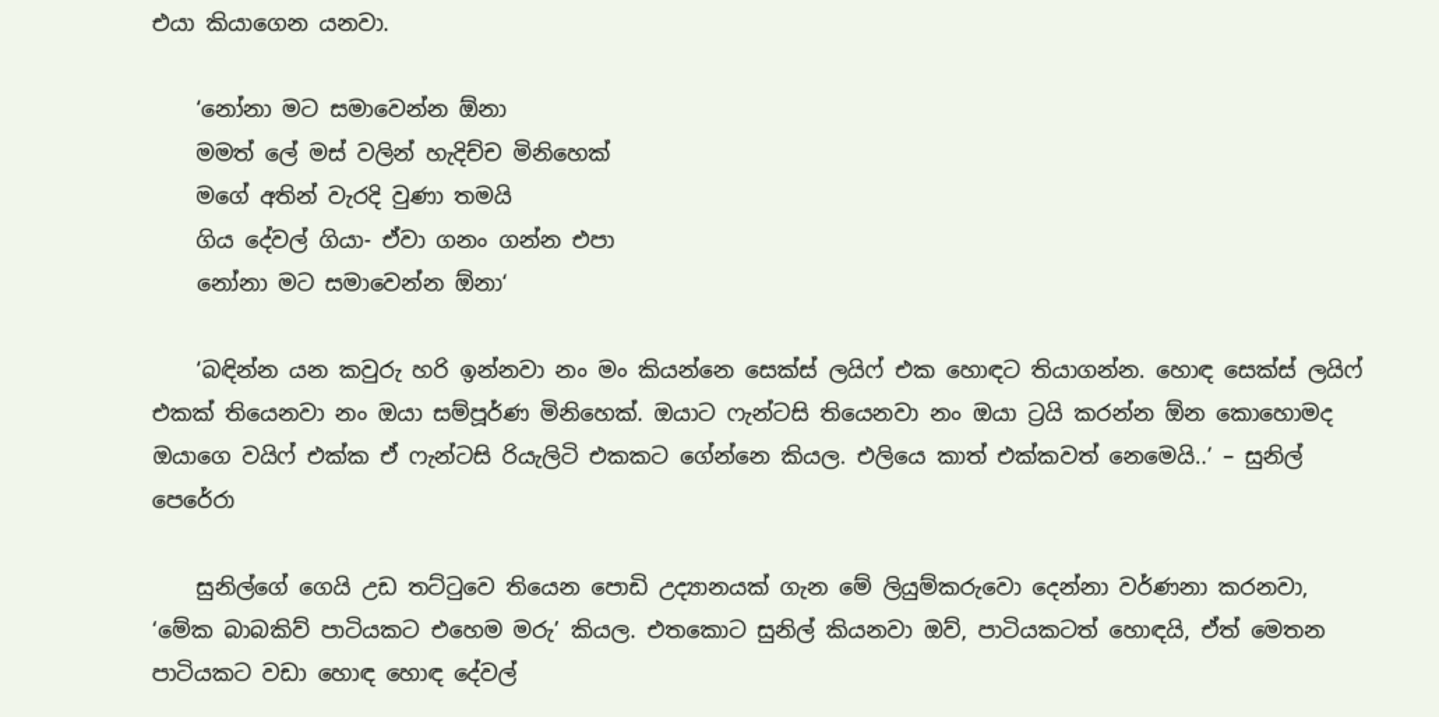එයා කියාගෙන යනවා.

    ‘නෝනා මට සමාවෙන්න ඕනා
    මමත් ලේ මස් වලින් හැදිච්ච මිනිහෙක්
    මගේ අතින් වැරදි වුණා තමයි
    ගිය දේවල් ගියා- ඒවා ගනං ගන්න එපා
    නෝනා මට සමාවෙන්න ඕනා‘

    ‘බඳින්න යන කවුරු හරි ඉන්නවා නං මං කියන්නෙ සෙක්ස් ලයිෆ් එක හොඳට තියාගන්න. හොඳ සෙක්ස් ලයිෆ් එකක් තියෙනවා නං ඔයා සම්පූර්ණ මිනිහෙක්. ඔයාට ෆැන්ටසි තියෙනවා නං ඔයා ට්‍රයි කරන්න ඕන කොහොමද ඔයාගෙ වයිෆ් එක්ක ඒ ෆැන්ටසි රියැලිටි එකකට ගේන්නෙ කියල. එලියෙ කාත් එක්කවත් නෙමෙයි..’ – සුනිල් පෙරේරා

    සුනිල්ගේ ගෙයි උඩ තට්ටුවෙ තියෙන පොඩි උද්‍යානයක් ගැන මේ ලියුම්කරුවො දෙන්නා වර්ණනා කරනවා, ‘මේක බාබකිව් පාටියකට එහෙම මරු’ කියල. එතකොට සුනිල් කියනවා ඔව්, පාටියකටත් හොඳයි, ඒත් මෙතන පාටියකට වඩා හොඳ හොඳ දේවල්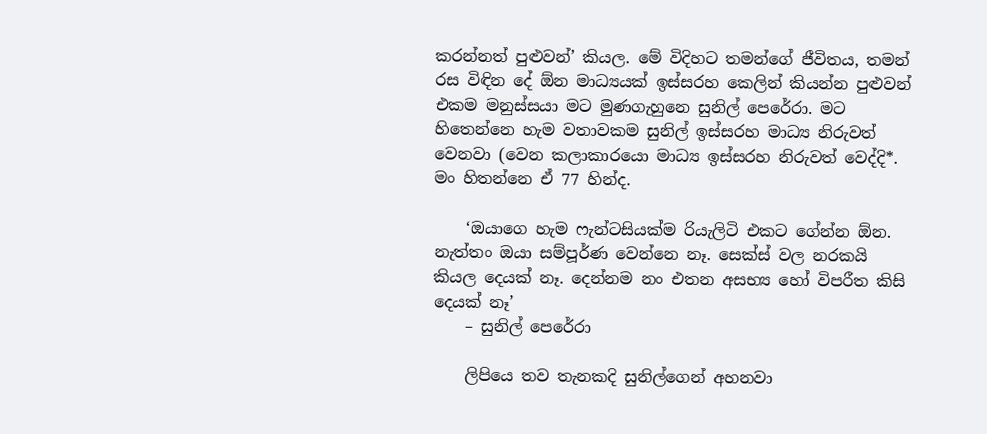කරන්නත් පුළුවන්’ කියල. මේ විදිහට තමන්ගේ ජීවිතය, තමන් රස විඳින දේ ඕන මාධ්‍යයක් ඉස්සරහ කෙලින් කියන්න පුළුවන් එකම මනුස්සයා මට මුණගැහුනෙ සුනිල් පෙරේරා. මට හිතෙන්නෙ හැම වතාවකම සුනිල් ඉස්සරහ මාධ්‍ය නිරුවත් වෙනවා (වෙන කලාකාරයො මාධ්‍ය ඉස්සරහ නිරුවත් වෙද්දි*. මං හිතන්නෙ ඒ 77 හින්ද.

    ‘ඔයාගෙ හැම ෆැන්ටසියක්ම රියැලිටි එකට ගේන්න ඕන. නැත්තං ඔයා සම්පූර්ණ වෙන්නෙ නෑ. සෙක්ස් වල නරකයි කියල දෙයක් නෑ. දෙන්නම නං එතන අසභ්‍ය හෝ විපරීත කිසි දෙයක් නෑ’
    – සුනිල් පෙරේරා

    ලිපියෙ තව තැනකදි සුනිල්ගෙන් අහනවා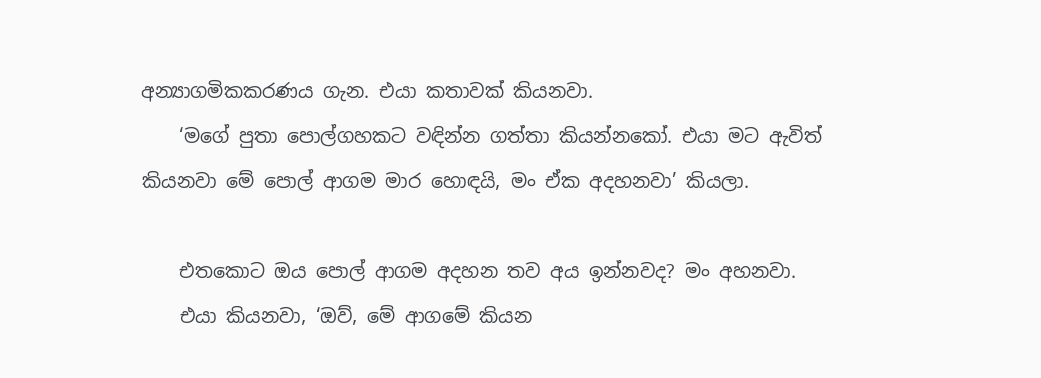අන්‍යාගමිකකරණය ගැන. එයා කතාවක් කියනවා.
    ‘මගේ පුතා පොල්ගහකට වඳින්න ගත්තා කියන්නකෝ. එයා මට ඇවිත් කියනවා මේ පොල් ආගම මාර හොඳයි, මං ඒක අදහනවා’ කියලා.

    එතකොට ඔය පොල් ආගම අදහන තව අය ඉන්නවද? මං අහනවා.
    එයා කියනවා, ‘ඔව්, මේ ආගමේ කියන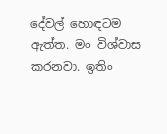දේවල් හොඳටම ඇත්ත. මං විශ්වාස කරනවා. ඉතිං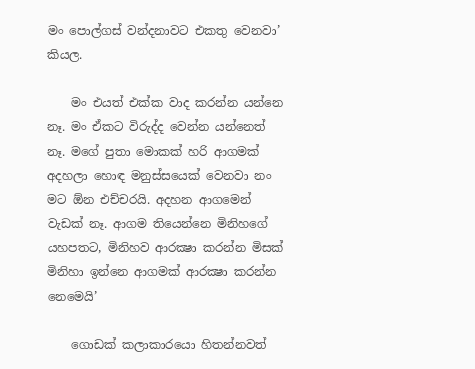මං පොල්ගස් වන්දනාවට එකතු වෙනවා’ කියල.

    මං එයත් එක්ක වාද කරන්න යන්නෙ නෑ. මං ඒකට විරුද්ද වෙන්න යන්නෙත් නෑ. මගේ පුතා මොකක් හරි ආගමක් අදහලා හොඳ මනුස්සයෙක් වෙනවා නං මට ඕන එච්චරයි. අදහන ආගමෙන් වැඩක් නෑ. ආගම තියෙන්නෙ මිනිහගේ යහපතට, මිනිහව ආරක්‍ෂා කරන්න මිසක් මිනිහා ඉන්නෙ ආගමක් ආරක්‍ෂා කරන්න නෙමෙයි’

    ගොඩක් කලාකාරයො හිතන්නවත්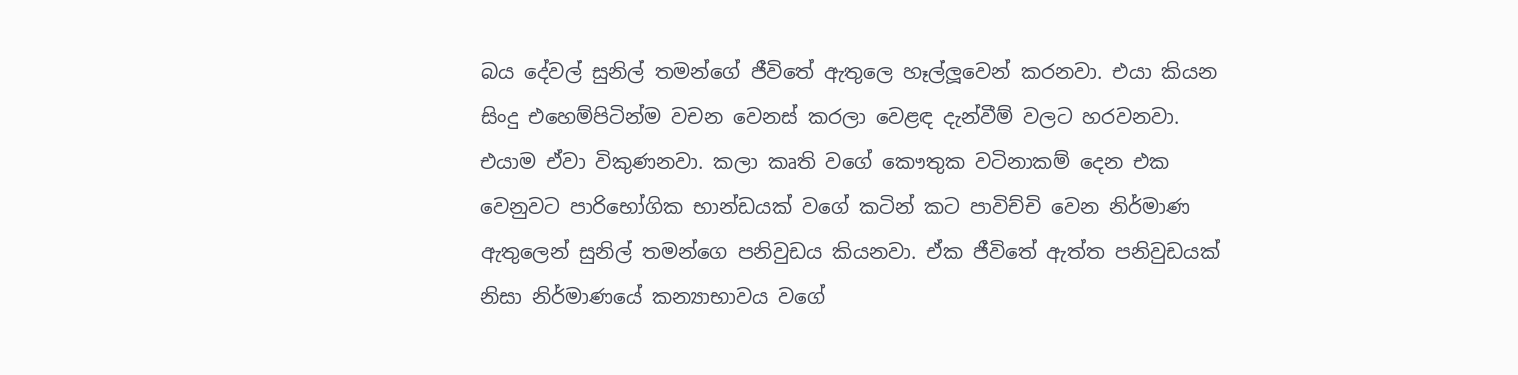බය දේවල් සුනිල් තමන්ගේ ජීවිතේ ඇතුලෙ හෑල්ලූවෙන් කරනවා. එයා කියන සිංදු එහෙම්පිටින්ම වචන වෙනස් කරලා වෙළඳ දැන්වීම් වලට හරවනවා. එයාම ඒවා විකුණනවා. කලා කෘති වගේ කෞතුක වටිනාකම් දෙන එක වෙනුවට පාරිභෝගික භාන්ඩයක් වගේ කටින් කට පාවිච්චි වෙන නිර්මාණ ඇතුලෙන් සුනිල් තමන්ගෙ පනිවුඩය කියනවා. ඒක ජීවිතේ ඇත්ත පනිවුඩයක් නිසා නිර්මාණයේ කන්‍යාභාවය වගේ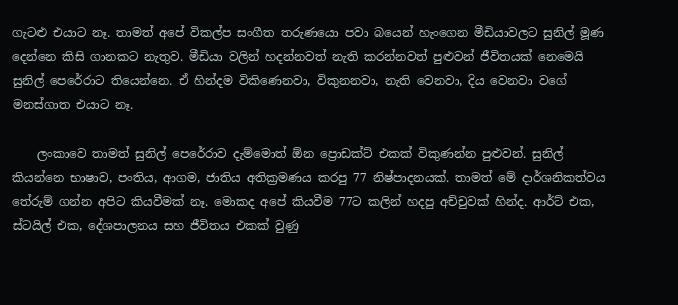ගැටළු එයාට නෑ. තාමත් අපේ විකල්ප සංගීත තරුණයො පවා බයෙන් හැංගෙන මීඩියාවලට සුනිල් මූණ දෙන්නෙ කිසි ගානකට නැතුව. මීඩියා වලින් හදන්නවත් නැති කරන්නවත් පුළුවන් ජීවිතයක් නෙමෙයි සුනිල් පෙරේරාට තියෙන්නෙ. ඒ හින්දම විකිණෙනවා, විකුනනවා, නැති වෙනවා, දිය වෙනවා වගේ මනස්ගාත එයාට නෑ.

    ලංකාවෙ තාමත් සුනිල් පෙරේරාව දැම්මොත් ඕන ප්‍රොඩක්ට් එකක් විකුණන්න පුළුවන්. සුනිල් කියන්නෙ භාෂාව, පංතිය, ආගම, ජාතිය අතික්‍රමණය කරපු 77 නිෂ්පාදනයක්. තාමත් මේ දාර්ශනිකත්වය තේරුම් ගන්න අපිට කියවීමක් නෑ. මොකද අපේ කියවීම 77ට කලින් හදපු අච්චුවක් හින්ද. ආර්ට් එක, ස්ටයිල් එක, දේශපාලනය සහ ජීවිතය එකක් වුණු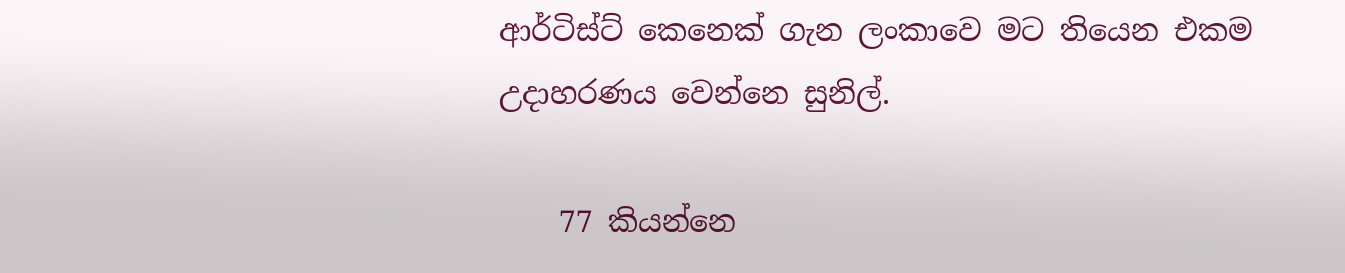ආර්ටිස්ට් කෙනෙක් ගැන ලංකාවෙ මට තියෙන එකම උදාහරණය වෙන්නෙ සුනිල්.

    77 කියන්නෙ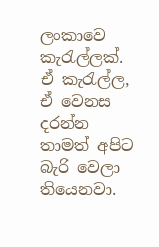ලංකාවෙ කැරැල්ලක්. ඒ කැරැල්ල, ඒ වෙනස දරන්න තාමත් අපිට බැරි වෙලා තියෙනවා.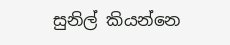සුනිල් කියන්නෙ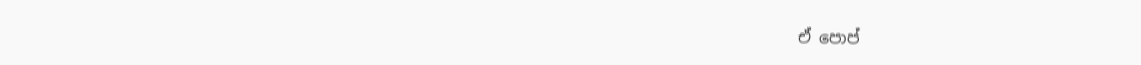ඒ පොප්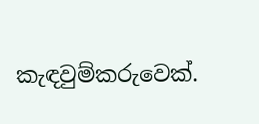කැඳවුම්කරුවෙක්.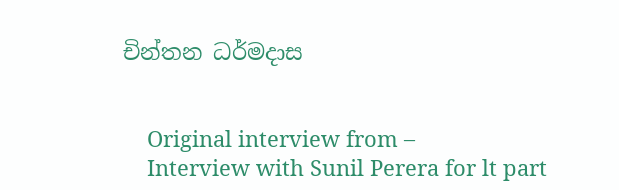චින්තන ධර්මදාස


    Original interview from –
    Interview with Sunil Perera for lt part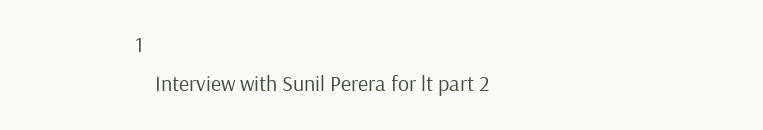1
    Interview with Sunil Perera for lt part 2